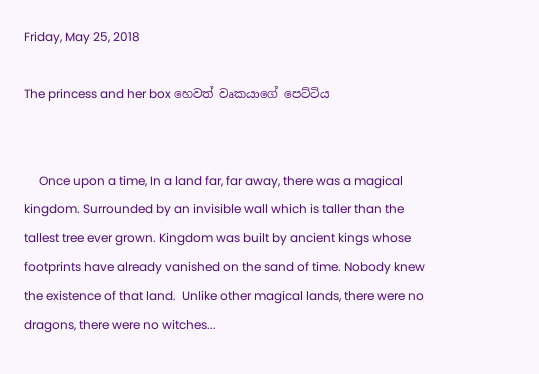Friday, May 25, 2018

The princess and her box හෙවත් වෘකයාගේ පෙට්ටිය


     Once upon a time, In a land far, far away, there was a magical kingdom. Surrounded by an invisible wall which is taller than the tallest tree ever grown. Kingdom was built by ancient kings whose footprints have already vanished on the sand of time. Nobody knew the existence of that land.  Unlike other magical lands, there were no dragons, there were no witches...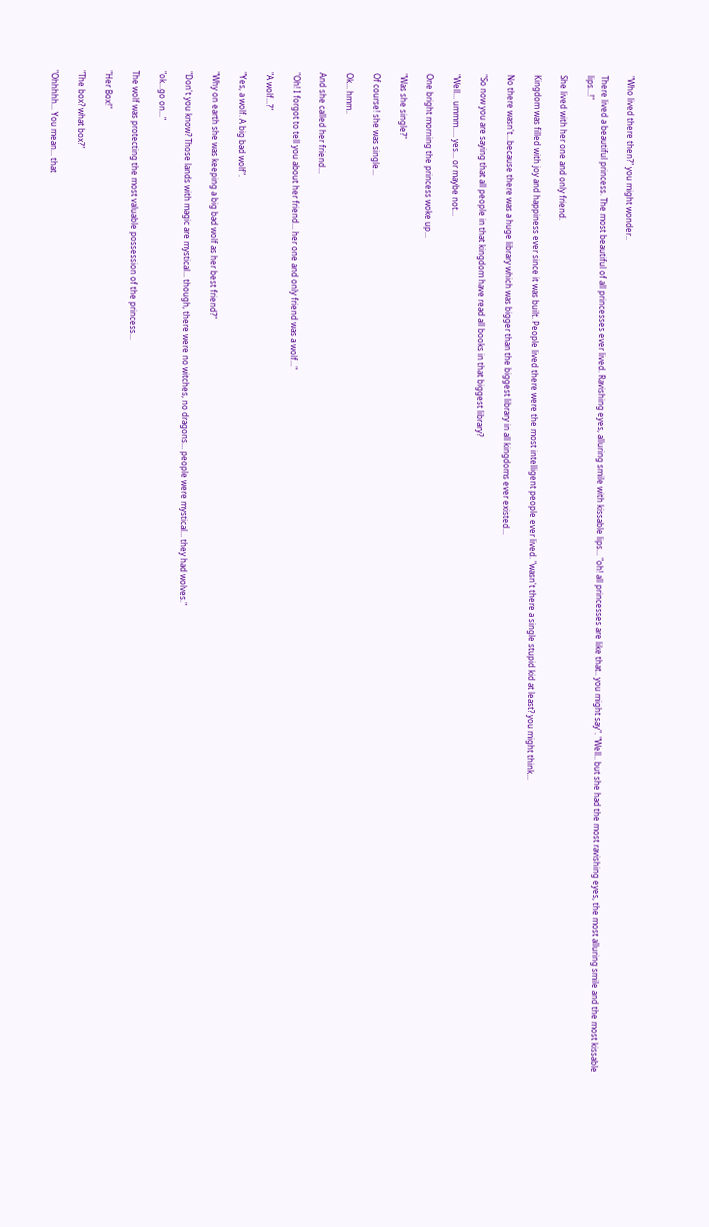"Who lived there then?" you might wonder..

There lived a beautiful princess. The most beautiful of all princesses ever lived. Ravishing eyes, alluring smile with kissable lips... "oh! all princesses are like that.. you might say". "Well.. but she had the most ravishing eyes, the most alluring smile and the most kissable lips...!"

She lived with her one and only friend.

Kingdom was filled with joy and happiness ever since it was built. People lived there were the most intelligent people ever lived. "wasn't there a single stupid kid at least? you might think...

No there wasn't...because there was a huge library which was bigger than the biggest library in all kingdoms ever existed...

"So now you are saying that all people in that kingdom have read all books in that biggest library?

"Well... ummm..... yes... or maybe not...

One bright morning the princess woke up...

"Was she single?"

Of course! she was single...

Ok... hmm..

And she called her friend...

"Oh! I forgot to tell you about her friend... her one and only friend was a wolf..."

"A wolf...?"

"Yes, a wolf. A big bad wolf".

"Why on earth she was keeping a big bad wolf as her best friend?"

"Don't you know? Those lands with magic are mystical... though, there were no witches, no dragons... people were mystical... they had wolves."

"ok...go on..."

The wolf was protecting the most valuable possession of the princess...

"Her Box!"

"The box? what box?"

"Ohhhhh... You mean... that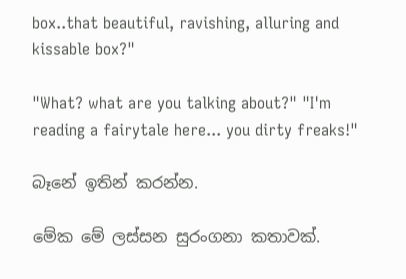box..that beautiful, ravishing, alluring and kissable box?"

"What? what are you talking about?" "I'm reading a fairytale here... you dirty freaks!"

බෑනේ ඉතින් කරන්න.

මේක මේ ලස්සන සුරංගනා කතාවක්.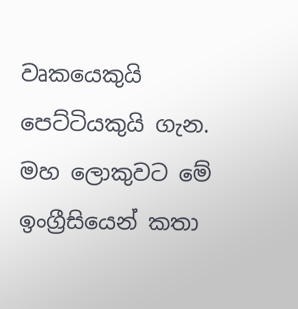වෘකයෙකුයි පෙට්ටියකුයි ගැන. මහ ලොකුවට මේ ඉංග්‍රීසියෙන් කතා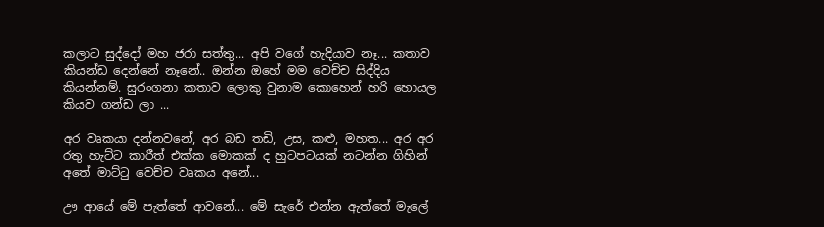කලාට සුද්දෝ මහ ජරා සත්තු... අපි වගේ හැදියාව නෑ... කතාව කියන්ඩ දෙන්නේ නෑනේ.. ඔන්න ඔහේ මම වෙච්ච සිද්දිය කියන්නම්. සුරංගනා කතාව ලොකු වුනාම කොහෙන් හරි හොයල කියව ගන්ඩ ලා ...

අර වෘකයා දන්නවනේ, අර බඩ තඩි, උස, කළු, මහත... අර අර රතු හැට්ට කාරීත් එක්ක මොකක් ද හුටපටයක් නටන්න ගිහින් අතේ මාට්ටු වෙච්ච වෘකය අනේ...

ඌ ආයේ මේ පැත්තේ ආවනේ... මේ සැරේ එන්න ඇත්තේ මැලේ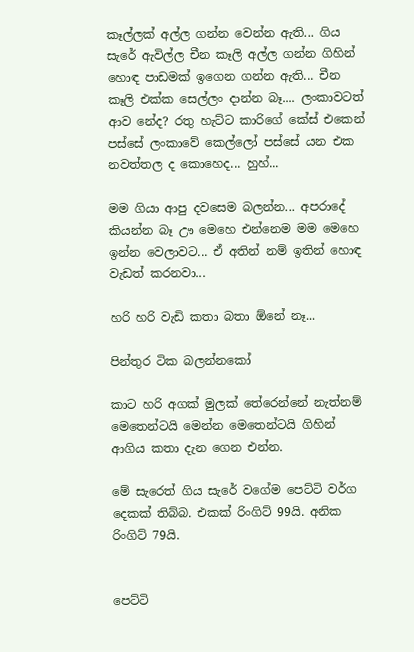කෑල්ලක් අල්ල ගන්න වෙන්න ඇති... ගිය සැරේ ඇවිල්ල චීන කෑලි අල්ල ගන්න ගිහින් හොඳ පාඩමක් ඉගෙන ගන්න ඇති... චීන කෑලි එක්ක සෙල්ලං දාන්න බෑ.... ලංකාවටත් ආව නේද? රතු හැට්ට කාරිගේ කේස් එකෙන් පස්සේ ලංකාවේ කෙල්ලෝ පස්සේ යන එක නවත්තල ද කොහෙද... හුහ්...

මම ගියා ආපු දවසෙම බලන්න... අපරාදේ කියන්න බෑ ඌ මෙහෙ එන්නෙම මම මෙහෙ ඉන්න වෙලාවට... ඒ අතින් නම් ඉතින් හොඳ වැඩත් කරනවා...

හරි හරි වැඩි කතා බතා ඕනේ නෑ...

පින්තුර ටික බලන්නකෝ

කාට හරි අගක් මුලක් තේරෙන්නේ නැත්නම් මෙතෙන්ටයි මෙන්න මෙතෙන්ටයි ගිහින් ආගිය කතා දැන ගෙන එන්න.

මේ සැරෙත් ගිය සැරේ වගේම පෙට්ටි වර්ග දෙකක් තිබ්බ. එකක් රිංගිට් 99යි. අනික රිංගිට් 79යි.


පෙට්ටි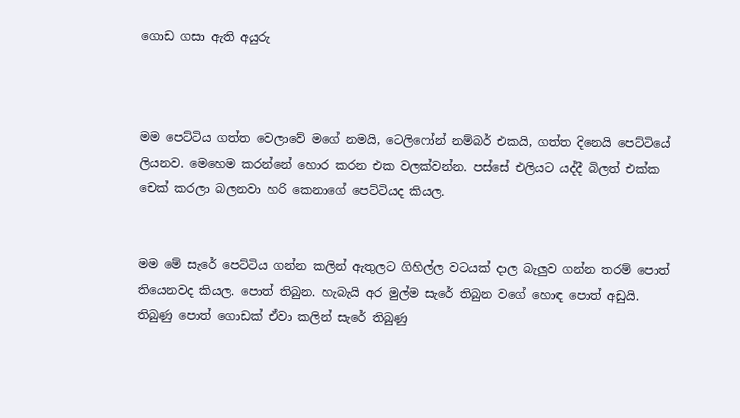ගොඩ ගසා ඇති අයුරු



මම පෙට්ටිය ගත්ත වෙලාවේ මගේ නමයි, ටෙලිෆෝන් නම්බර් එකයි, ගත්ත දිනෙයි පෙට්ටියේ ලියනව. මෙහෙම කරන්නේ හොර කරන එක වලක්වන්න. පස්සේ එලියට යද්දී බිලත් එක්ක චෙක් කරලා බලනවා හරි කෙනාගේ පෙට්ටියද කියල.


මම මේ සැරේ පෙට්ටිය ගන්න කලින් ඇතුලට ගිහිල්ල වටයක් දාල බැලුව ගන්න තරම් පොත් තියෙනවද කියල. පොත් තිබුන. හැබැයි අර මුල්ම සැරේ තිබුන වගේ හොඳ පොත් අඩුයි. තිබුණු පොත් ගොඩක් ඒවා කලින් සැරේ තිබුණු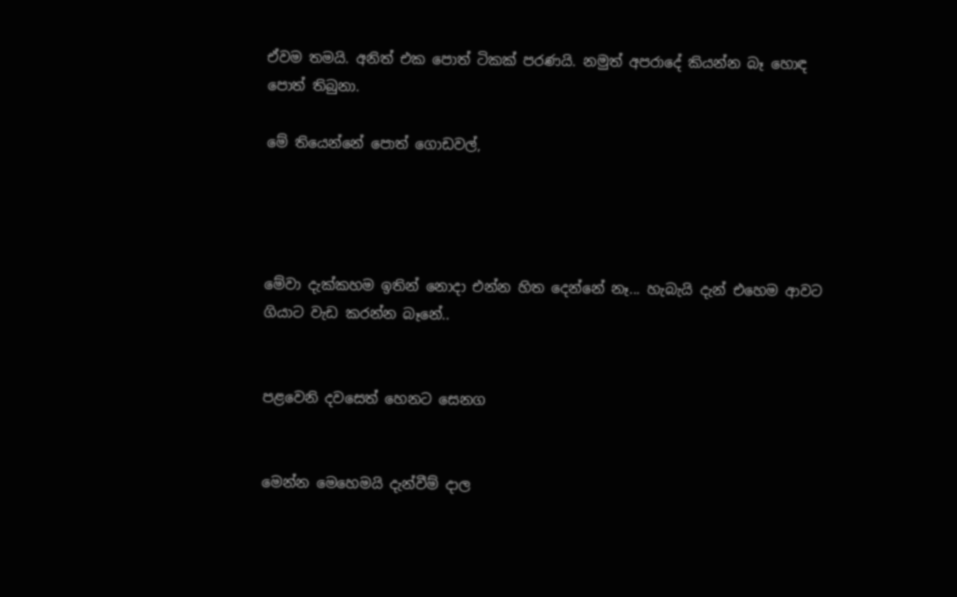ඒවම තමයි. අනිත් එක පොත් ටිකක් පරණයි. නමුත් අපරාදේ කියන්න බෑ හොඳ පොත් තිබුනා.

මේ තියෙන්නේ පොත් ගොඩවල්,




මේවා දැක්කහම ඉතින් නොදා එන්න හිත දෙන්නේ නෑ... හැබැයි දැන් එහෙම ආවට ගියාට වැඩ කරන්න බෑනේ..


පළවෙනි දවසෙත් හෙනට සෙනග


මෙන්න මෙහෙමයි දැන්වීම් දාල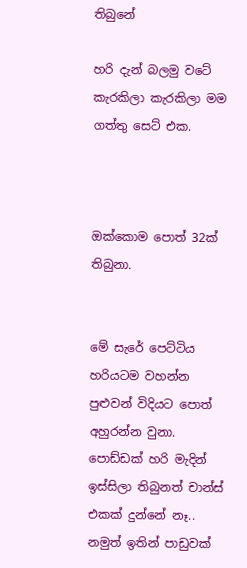තිබුනේ

හරි දැන් බලමු වටේ කැරකිලා කැරකිලා මම ගත්තු සෙට් එක.



ඔක්කොම පොත් 32ක් තිබුනා.


මේ සැරේ පෙට්ටිය හරියටම වහන්න පුළුවන් විදියට පොත් අහුරන්න වුනා. පොඩ්ඩක් හරි මැදින් ඉස්සිලා තිබුනත් චාන්ස් එකක් දුන්නේ නෑ.. නමුත් ඉතින් පාඩුවක්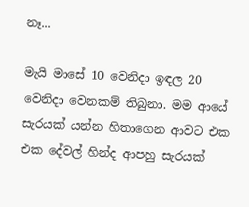නෑ...

මැයි මාසේ 10 වෙනිදා ඉඳල 20 වෙනිදා වෙනකම් තිබුනා. මම ආයේ සැරයක් යන්න හිතාගෙන ආවට එක එක දේවල් හින්ද ආපහු සැරයක්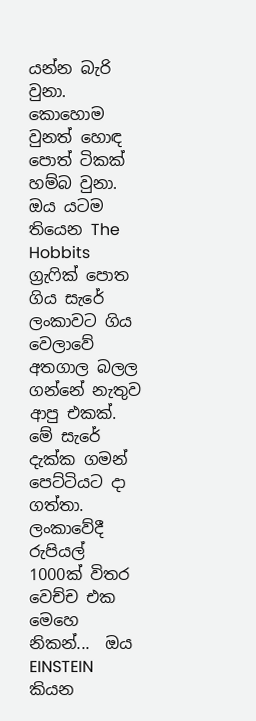යන්න බැරි වුනා. කොහොම වුනත් හොඳ පොත් ටිකක් හම්බ වුනා. ඔය යටම තියෙන The Hobbits ග්‍රැෆික් පොත ගිය සැරේ ලංකාවට ගිය වෙලාවේ අතගාල බලල ගන්නේ නැතුව ආපු එකක්. මේ සැරේ දැක්ක ගමන් පෙට්ටියට දා ගත්තා. ලංකාවේදී රුපියල් 1000ක් විතර වෙච්ච එක මෙහෙ නිකන්...  ඔය EINSTEIN කියන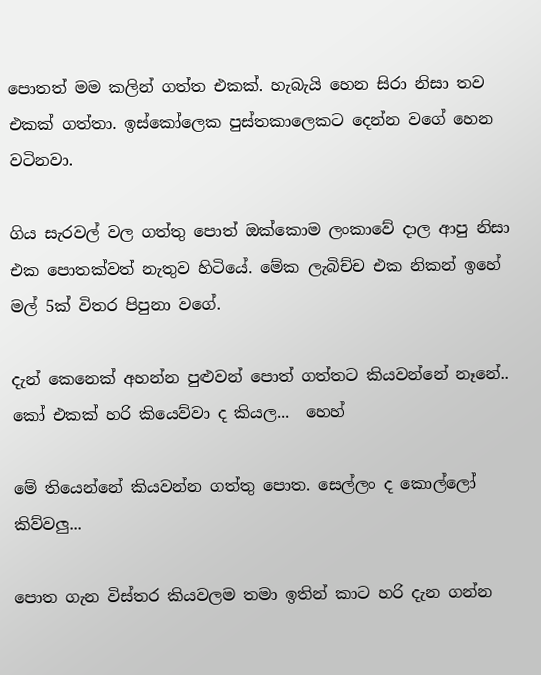පොතත් මම කලින් ගත්ත එකක්. හැබැයි හෙන සිරා නිසා තව එකක් ගත්තා. ඉස්කෝලෙක පුස්තකාලෙකට දෙන්න වගේ හෙන වටිනවා.

ගිය සැරවල් වල ගත්තු පොත් ඔක්කොම ලංකාවේ දාල ආපු නිසා එක පොතක්වත් නැතුව හිටියේ. මේක ලැබිච්ච එක නිකන් ඉහේ මල් 5ක් විතර පිපුනා වගේ.

දැන් කෙනෙක් අහන්න පුළුවන් පොත් ගත්තට කියවන්නේ නෑනේ.. කෝ එකක් හරි කියෙව්වා ද කියල...  හෙහ්

මේ තියෙන්නේ කියවන්න ගත්තු පොත. සෙල්ලං ද කොල්ලෝ කිව්වලු...

පොත ගැන විස්තර කියවලම තමා ඉතින් කාට හරි දැන ගන්න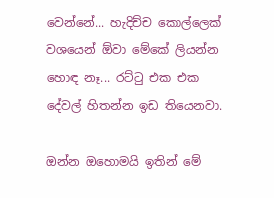වෙන්නේ... හැදිච්ච කොල්ලෙක් වශයෙන් ඕවා මේකේ ලියන්න හොඳ නෑ... රට්ටු එක එක දේවල් හිතන්න ඉඩ තියෙනවා.

ඔන්න ඔහොමයි ඉතින් මේ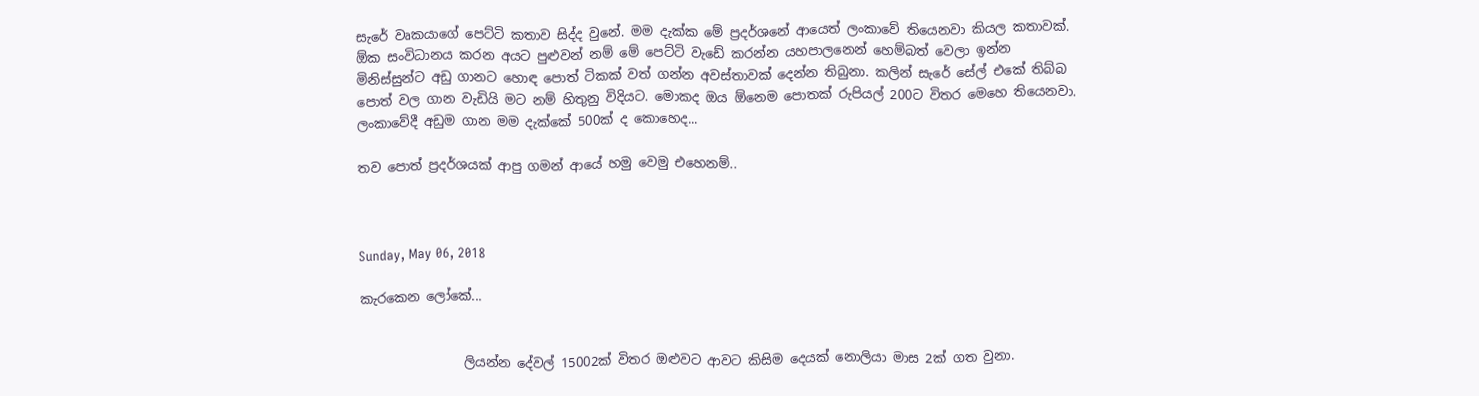සැරේ වෘකයාගේ පෙට්ටි කතාව සිද්ද වුනේ. මම දැක්ක මේ ප්‍රදර්ශනේ ආයෙත් ලංකාවේ තියෙනවා කියල කතාවක්. ඕක සංවිධානය කරන අයට පුළුවන් නම් මේ පෙට්ටි වැඩේ කරන්න යහපාලනෙන් හෙම්බත් වෙලා ඉන්න මිනිස්සුන්ට අඩු ගානට හොඳ පොත් ටිකක් වත් ගන්න අවස්තාවක් දෙන්න තිබුනා. කලින් සැරේ සේල් එකේ තිබ්බ පොත් වල ගාන වැඩියි මට නම් හිතුනු විදියට. මොකද ඔය ඕනෙම පොතක් රුපියල් 200ට විතර මෙහෙ තියෙනවා. ලංකාවේදී අඩුම ගාන මම දැක්කේ 500ක් ද කොහෙද...

තව පොත් ප්‍රදර්ශයක් ආපු ගමන් ආයේ හමු වෙමු එහෙනම්..



Sunday, May 06, 2018

කැරකෙන ලෝකේ...


                ලියන්න දේවල් 15002ක් විතර ඔළුවට ආවට කිසිම දෙයක් නොලියා මාස 2ක් ගත වුනා.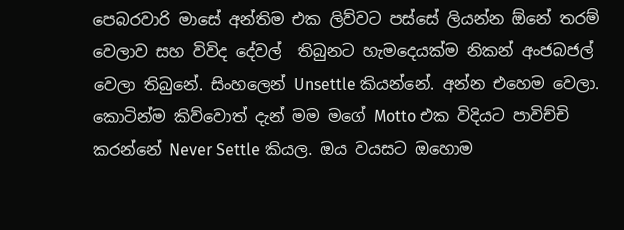පෙබරවාරි මාසේ අන්තිම එක ලිව්වට පස්සේ ලියන්න ඕනේ තරම් වෙලාව සහ විවිද දේවල්  තිබුනට හැමදෙයක්ම නිකන් අංජබජල් වෙලා තිබුනේ. සිංහලෙන් Unsettle කියන්නේ. අන්න එහෙම වෙලා. කොටින්ම කිව්වොත් දැන් මම මගේ Motto එක විදියට පාවිච්චි කරන්නේ Never Settle කියල. ඔය වයසට ඔහොම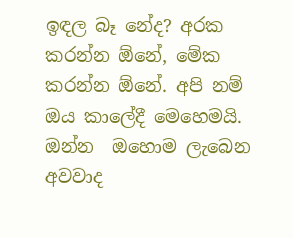ඉඳල බෑ නේද? අරක කරන්න ඕනේ, මේක කරන්න ඕනේ. අපි නම් ඔය කාලේදී මෙහෙමයි. ඔන්න  ඔහොම ලැබෙන අවවාද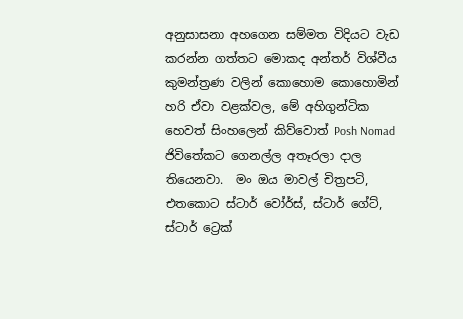අනුසාසනා අහගෙන සම්මත විදියට වැඩ කරන්න ගත්තට මොකද අන්තර් විශ්වීය කුමන්ත්‍රණ වලින් කොහොම කොහොමින් හරි ඒවා වළක්වල, මේ අහිගුන්ටික හෙවත් සිංහලෙන් කිව්වොත් Posh Nomad ජිවිතේකට ගෙනල්ල අතෑරලා දාල තියෙනවා.  මං ඔය මාවල් චිත්‍රපටි, එතකොට ස්ටාර් වෝර්ස්, ස්ටාර් ගේට්, ස්ටාර් ට්‍රෙක්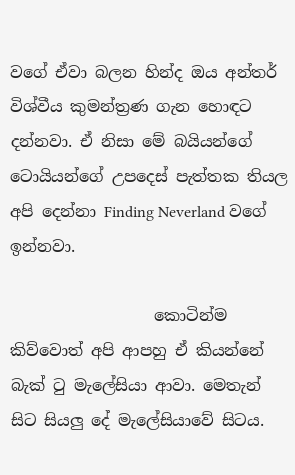වගේ ඒවා බලන හින්ද ඔය අන්තර් විශ්වීය කුමන්ත්‍රණ ගැන හොඳට දන්නවා. ඒ නිසා මේ බයියන්ගේ ටොයියන්ගේ උපදෙස් පැත්තක තියල අපි දෙන්නා Finding Neverland වගේ ඉන්නවා.

                  කොටින්ම කිව්වොත් අපි ආපහු ඒ කියන්නේ බැක් ටු මැලේසියා ආවා. මෙතැන් සිට සියලු දේ මැලේසියාවේ සිටය.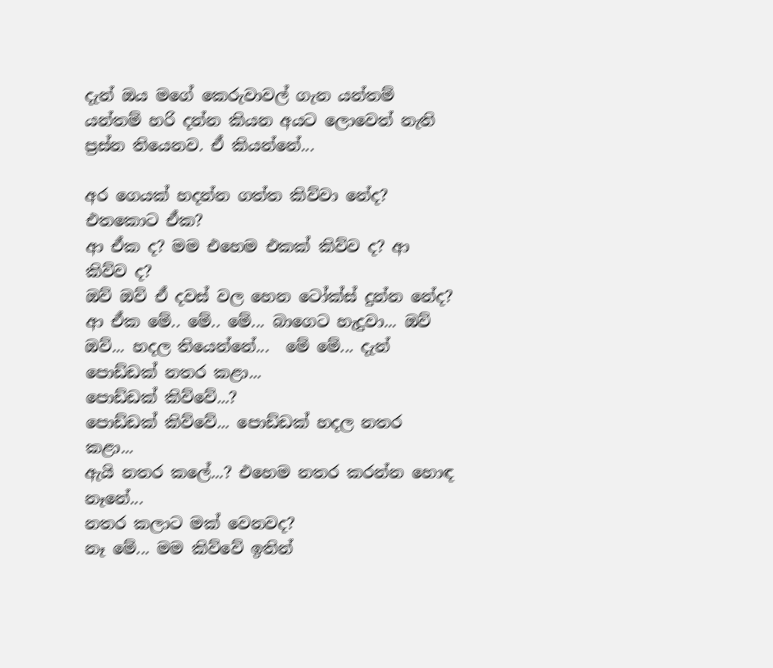දැන් ඔය මගේ කෙරුවාවල් ගැන යන්තම් යන්තම් හරි දන්න කියන අයට ලොවෙත් නැති ප්‍රස්න තියෙනව. ඒ කියන්නේ...

අර ගෙයක් හදන්න ගත්ත කිව්වා නේද? එතකොට ඒක?
ආ ඒක ද? මම එහෙම එකක් කිව්ව ද? ආ කිව්ව ද?
ඔව් ඔව් ඒ දවස් වල හෙන ටෝක්ස් දුන්න නේද?
ආ ඒක මේ.. මේ.. මේ... බාගෙට හැදුවා... ඔව් ඔව්... හදල තියෙන්නේ...  මේ මේ... දැන් පොඩ්ඩක් නතර කළා...
පොඩ්ඩක් කිව්වේ...?
පොඩ්ඩක් කිව්වේ... පොඩ්ඩක් හදල නතර කළා...
ඇයි නතර කලේ...? එහෙම නතර කරන්න හොඳ නෑනේ...
නතර කලාට මක් වෙනවද?
නෑ මේ... මම කිව්වේ ඉතින්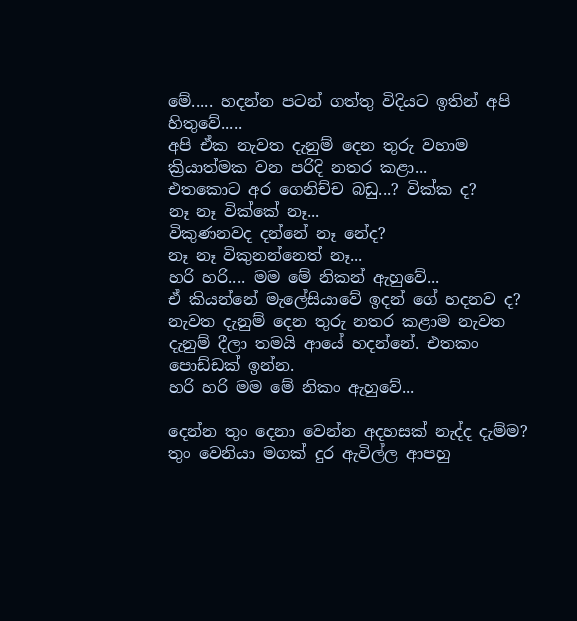මේ..... හදන්න පටන් ගත්තු විදියට ඉතින් අපි හිතුවේ.....
අපි ඒක නැවත දැනුම් දෙන තුරු වහාම ක්‍රියාත්මක වන පරිදි නතර කළා...
එතකොට අර ගෙනිච්ච බඩු...? වික්ක ද?
නෑ නෑ වික්කේ නෑ...
විකුණනවද දන්නේ නෑ නේද?
නෑ නෑ විකුනන්නෙත් නෑ...
හරි හරි.... මම මේ නිකන් ඇහුවේ...
ඒ කියන්නේ මැලේසියාවේ ඉදන් ගේ හදනව ද?
නැවත දැනුම් දෙන තුරු නතර කළාම නැවත දැනුම් දීලා තමයි ආයේ හදන්නේ. එතකං පොඩ්ඩක් ඉන්න.
හරි හරි මම මේ නිකං ඇහුවේ...

දෙන්න තුං දෙනා වෙන්න අදහසක් නැද්ද දැම්ම?
තුං වෙනියා මගක් දුර ඇවිල්ල ආපහු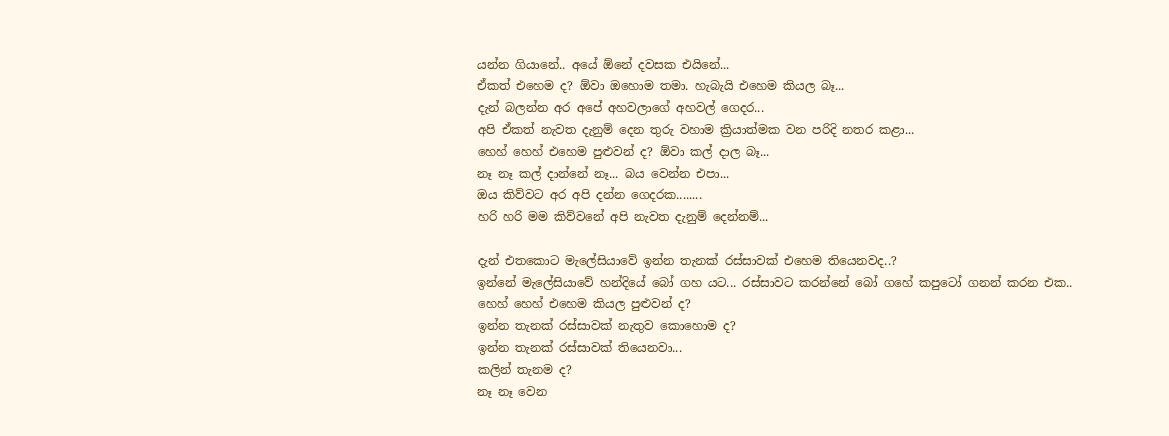යන්න ගියානේ.. අයේ ඕනේ දවසක එයිනේ...
ඒකත් එහෙම ද? ඕවා ඔහොම තමා. හැබැයි එහෙම කියල බෑ...
දැන් බලන්න අර අපේ අහවලාගේ අහවල් ගෙදර...
අපි ඒකත් නැවත දැනුම් දෙන තුරු වහාම ක්‍රියාත්මක වන පරිදි නතර කළා...
හෙහ් හෙහ් එහෙම පුළුවන් ද? ඕවා කල් දාල බෑ...
නෑ නෑ කල් දාන්නේ නෑ... බය වෙන්න එපා...
ඔය කිව්වට අර අපි දන්න ගෙදරක........
හරි හරි මම කිව්වනේ අපි නැවත දැනුම් දෙන්නම්...

දැන් එතකොට මැලේසියාවේ ඉන්න තැනක් රස්සාවක් එහෙම තියෙනවද..?
ඉන්නේ මැලේසියාවේ හන්දියේ බෝ ගහ යට... රස්සාවට කරන්නේ බෝ ගහේ කපුටෝ ගනන් කරන එක..
හෙහ් හෙහ් එහෙම කියල පුළුවන් ද?
ඉන්න තැනක් රස්සාවක් නැතුව කොහොම ද?
ඉන්න තැනක් රස්සාවක් තියෙනවා...
කලින් තැනම ද?
නෑ නෑ වෙන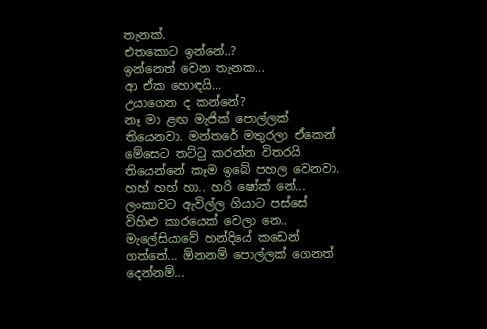තැනක්.
එතකොට ඉන්නේ..?
ඉන්නෙත් වෙන තැනක...
ආ ඒක හොඳයි...
උයාගෙන ද කන්නේ?
නෑ මා ළඟ මැජික් පොල්ලක් තියෙනවා. මන්තරේ මතුරලා ඒකෙන් මේසෙට තට්ටු කරන්න විතරයි තියෙන්නේ කෑම ඉබේ පහල වෙනවා.
හහ් හහ් හා.. හරි ෂෝක් නේ... ලංකාවට ඇවිල්ල ගියාට පස්සේ විහිළු කාරයෙක් වෙලා නෙ..
මැලේසියාවේ හන්දියේ කඩෙන් ගත්තේ... ඕනනම් පොල්ලක් ගෙනත් දෙන්නම්...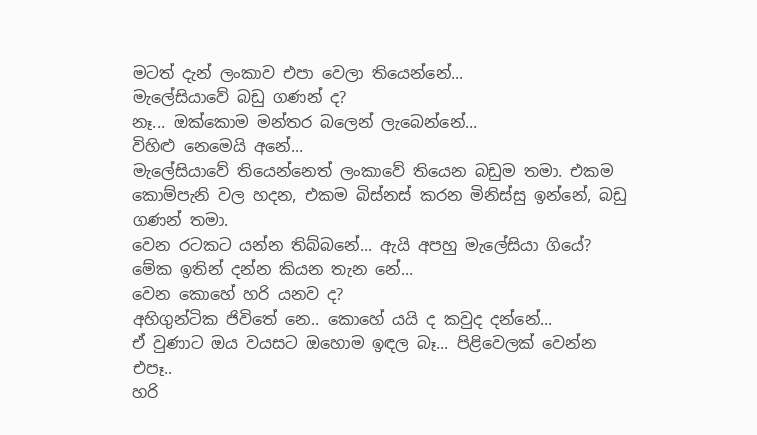මටත් දැන් ලංකාව එපා වෙලා තියෙන්නේ...
මැලේසියාවේ බඩු ගණන් ද?
නෑ... ඔක්කොම මන්තර බලෙන් ලැබෙන්නේ...
විහිළු නෙමෙයි අනේ...
මැලේසියාවේ තියෙන්නෙත් ලංකාවේ තියෙන බඩුම තමා. එකම කොම්පැනි වල හදන, එකම බිස්නස් කරන මිනිස්සු ඉන්නේ, බඩු ගණන් තමා.
වෙන රටකට යන්න තිබ්බනේ... ඇයි අපහු මැලේසියා ගියේ?
මේක ඉතින් දන්න කියන තැන නේ...
වෙන කොහේ හරි යනව ද?
අහිගුන්ටික ජිවිතේ නෙ.. කොහේ යයි ද කවුද දන්නේ...
ඒ වුණාට ඔය වයසට ඔහොම ඉඳල බෑ... පිළිවෙලක් වෙන්න එපෑ..
හරි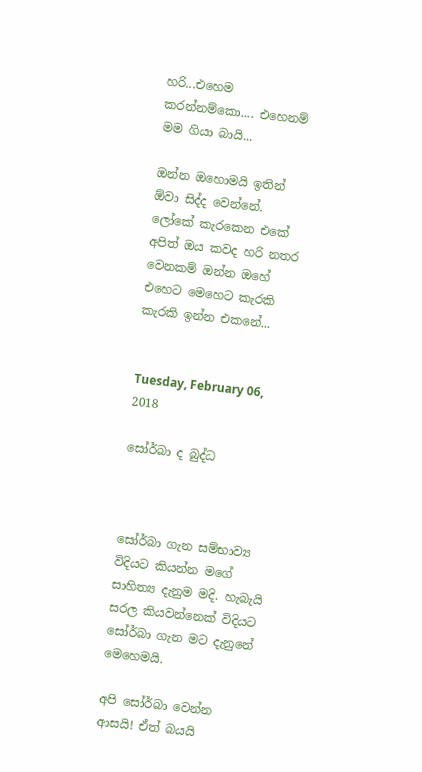හරි...එහෙම කරන්නම්කො.... එහෙනම් මම ගියා බායි...

ඔන්න ඔහොමයි ඉතින් ඕවා සිද්ද වෙන්නේ. ලෝකේ කැරකෙන එකේ අපිත් ඔය කවද හරි නතර වෙනකම් ඔන්න ඔහේ එහෙට මෙහෙට කැරකි කැරකි ඉන්න එකනේ...


Tuesday, February 06, 2018

සෝර්බා ද බුද්ධ



සෝර්බා ගැන සම්භාව්‍ය විදියට කියන්න මගේ සාහිත්‍ය දැනුම මදි. හැබැයි සරල කියවන්නෙක් විදියට සෝර්බා ගැන මට දැනුනේ මෙහෙමයි.

අපි සෝර්බා වෙන්න ආසයි! ඒත් බයයි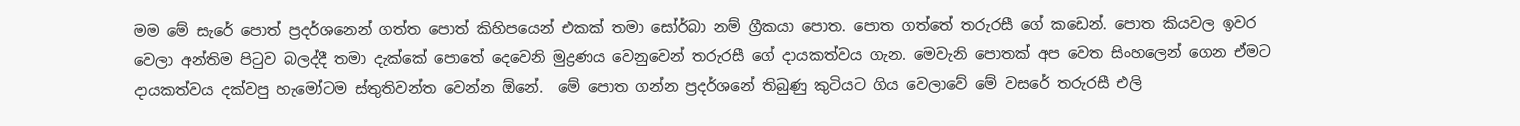මම මේ සැරේ පොත් ප්‍රදර්ශනෙන් ගත්ත පොත් කිහිපයෙන් එකක් තමා සෝර්බා නම් ග්‍රීකයා පොත. පොත ගත්තේ තරුරසී ගේ කඩෙන්. පොත කියවල ඉවර වෙලා අන්තිම පිටුව බලද්දී තමා දැක්කේ පොතේ දෙවෙනි මුද්‍රණය වෙනුවෙන් තරුරසී ගේ දායකත්වය ගැන. මෙවැනි පොතක් අප වෙත සිංහලෙන් ගෙන ඒමට දායකත්වය දක්වපු හැමෝටම ස්තුතිවන්ත වෙන්න ඕනේ.  මේ පොත ගන්න ප්‍රදර්ශනේ තිබුණු කුටියට ගිය වෙලාවේ මේ වසරේ තරුරසී එලි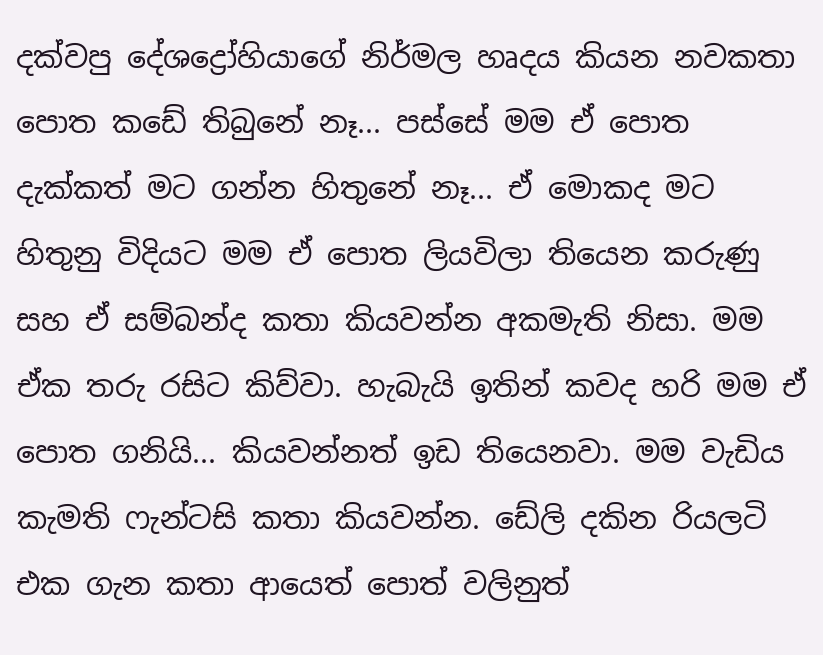දක්වපු දේශද්‍රෝහියාගේ නිර්මල හෘදය කියන නවකතා පොත කඩේ තිබුනේ නෑ... පස්සේ මම ඒ පොත දැක්කත් මට ගන්න හිතුනේ නෑ... ඒ මොකද මට හිතුනු විදියට මම ඒ පොත ලියවිලා තියෙන කරුණු සහ ඒ සම්බන්ද කතා කියවන්න අකමැති නිසා. මම ඒක තරු රසිට කිව්වා. හැබැයි ඉතින් කවද හරි මම ඒ පොත ගනියි... කියවන්නත් ඉඩ තියෙනවා. මම වැඩිය කැමති ෆැන්ටසි කතා කියවන්න. ඩේලි දකින රියලටි එක ගැන කතා ආයෙත් පොත් වලිනුත්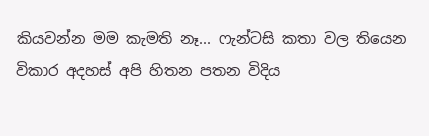කියවන්න මම කැමති නෑ... ෆැන්ටසි කතා වල තියෙන විකාර අදහස් අපි හිතන පතන විදිය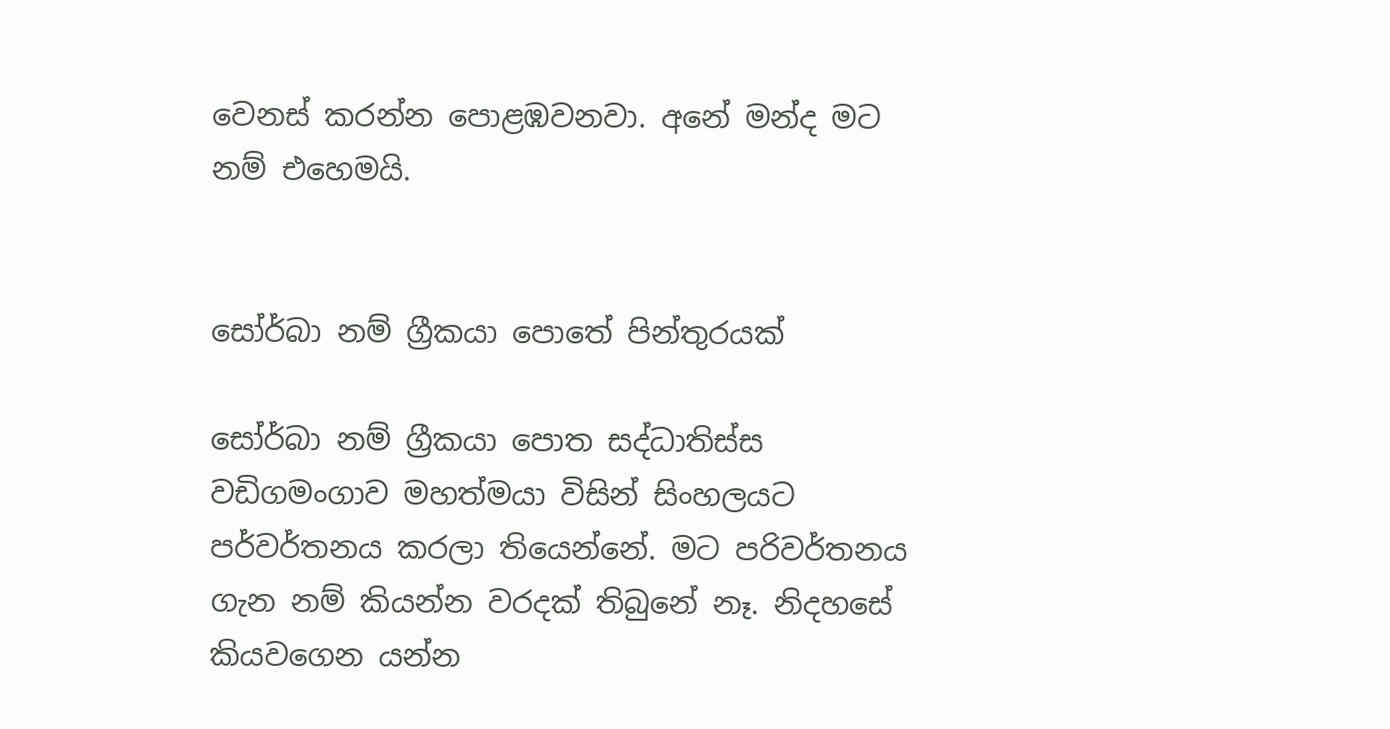වෙනස් කරන්න පොළඹවනවා. අනේ මන්ද මට නම් එහෙමයි.


සෝර්බා නම් ග්‍රීකයා පොතේ පින්තුරයක්

සෝර්බා නම් ග්‍රීකයා පොත සද්ධාතිස්ස වඩිගමංගාව මහත්මයා විසින් සිංහලයට පර්වර්තනය කරලා තියෙන්නේ. මට පරිවර්තනය ගැන නම් කියන්න වරදක් තිබුනේ නෑ. නිදහසේ කියවගෙන යන්න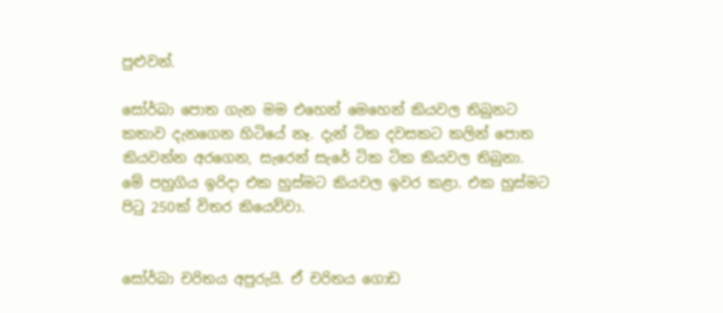පුළුවන්.

සෝර්බා පොත ගැන මම එහෙන් මෙහෙන් කියවල තිබුනට කතාව දැනගෙන හිටියේ නෑ. දැන් ටික දවසකට කලින් පොත කියවන්න අරගෙන, සැරෙන් සැරේ ටික ටික කියවල තිබුනා.  මේ පහුගිය ඉරිදා එක හුස්මට කියවල ඉවර කළා. එක හුස්මට පිටු 250ක් විතර කියෙව්වා.


සෝර්බා චරිතය අපුරුයි. ඒ චරිතය ගොඩ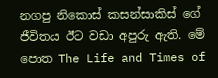නගපු නිකොස් කසන්සාකිස් ගේ ජීවිතය ඊට වඩා අපුරු ඇති. මේ පොත The Life and Times of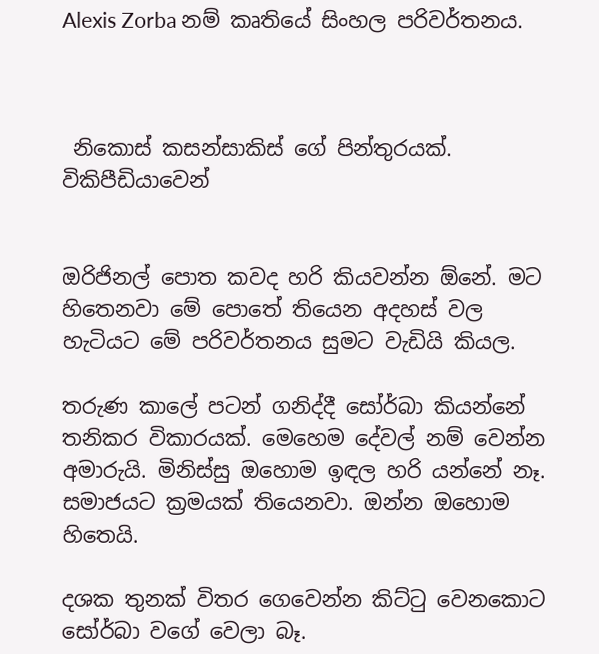Alexis Zorba නම් කෘතියේ සිංහල පරිවර්තනය.



 නිකොස් කසන්සාකිස් ගේ පින්තුරයක්. විකිපීඩියාවෙන්


ඔරිජිනල් පොත කවද හරි කියවන්න ඕනේ. මට හිතෙනවා මේ පොතේ තියෙන අදහස් වල හැටියට මේ පරිවර්තනය සුමට වැඩියි කියල.

තරුණ කාලේ පටන් ගනිද්දී සෝර්බා කියන්නේ තනිකර විකාරයක්. මෙහෙම දේවල් නම් වෙන්න අමාරුයි. මිනිස්සු ඔහොම ඉඳල හරි යන්නේ නෑ. සමාජයට ක්‍රමයක් තියෙනවා. ඔන්න ඔහොම හිතෙයි.

දශක තුනක් විතර ගෙවෙන්න කිට්ටු වෙනකොට සෝර්බා වගේ වෙලා බෑ.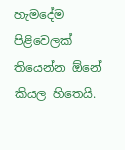හැමදේම පිළිවෙලක් තියෙන්න ඕනේ කියල හිතෙයි.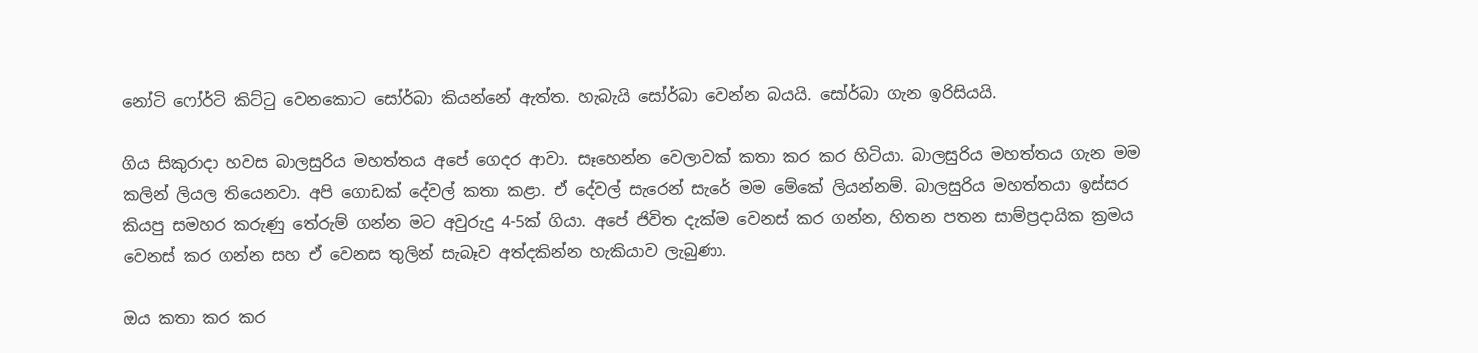නෝටි ෆෝර්ටි කිට්ටු වෙනකොට සෝර්බා කියන්නේ ඇත්ත. හැබැයි සෝර්බා වෙන්න බයයි. සෝර්බා ගැන ඉරිසියයි.

ගිය සිකුරාදා හවස බාලසුරිය මහත්තය අපේ ගෙදර ආවා. සෑහෙන්න වෙලාවක් කතා කර කර හිටියා. බාලසුරිය මහත්තය ගැන මම කලින් ලියල තියෙනවා. අපි ගොඩක් දේවල් කතා කළා. ඒ දේවල් සැරෙන් සැරේ මම මේකේ ලියන්නම්. බාලසුරිය මහත්තයා ඉස්සර කියපු සමහර කරුණු තේරුම් ගන්න මට අවුරුදු 4-5ක් ගියා. අපේ ජිවිත දැක්ම වෙනස් කර ගන්න, හිතන පතන සාම්ප්‍රදායික ක්‍රමය වෙනස් කර ගන්න සහ ඒ වෙනස තුලින් සැබෑව අත්දකින්න හැකියාව ලැබුණා.

ඔය කතා කර කර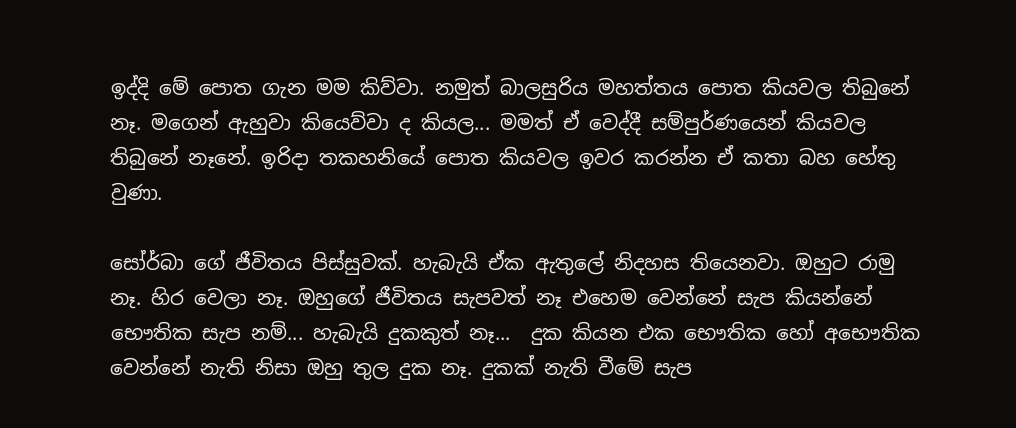ඉද්දි මේ පොත ගැන මම කිව්වා. නමුත් බාලසුරිය මහත්තය පොත කියවල තිබුනේ නෑ. මගෙන් ඇහුවා කියෙව්වා ද කියල... මමත් ඒ වෙද්දී සම්පුර්ණයෙන් කියවල තිබුනේ නෑනේ. ඉරිදා තකහනියේ පොත කියවල ඉවර කරන්න ඒ කතා බහ හේතු වුණා.

සෝර්බා ගේ ජීවිතය පිස්සුවක්. හැබැයි ඒක ඇතුලේ නිදහස තියෙනවා. ඔහුට රාමු නෑ. හිර වෙලා නෑ. ඔහුගේ ජීවිතය සැපවත් නෑ එහෙම වෙන්නේ සැප කියන්නේ භෞතික සැප නම්... හැබැයි දුකකුත් නෑ...  දුක කියන එක භෞතික හෝ අභෞතික වෙන්නේ නැති නිසා ඔහු තුල දුක නෑ. දුකක් නැති වීමේ සැප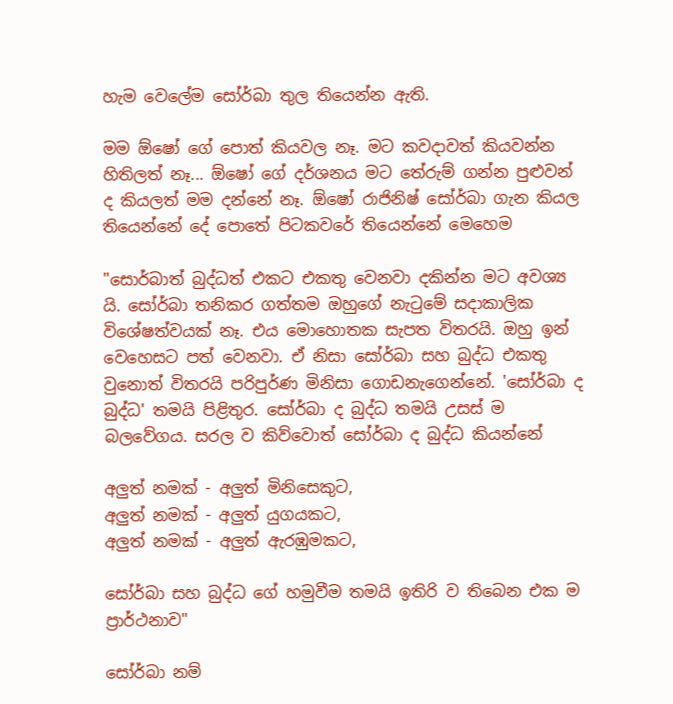හැම වෙලේම සෝර්බා තුල තියෙන්න ඇති.

මම ඕෂෝ ගේ පොත් කියවල නෑ. මට කවදාවත් කියවන්න හිතිලත් නෑ... ඕෂෝ ගේ දර්ශනය මට තේරුම් ගන්න පුළුවන් ද කියලත් මම දන්නේ නෑ. ඕෂෝ රාජිනිෂ් සෝර්බා ගැන කියල තියෙන්නේ දේ පොතේ පිටකවරේ තියෙන්නේ මෙහෙම

"සොර්බාත් බුද්ධත් එකට එකතු වෙනවා දකින්න මට අවශ්‍ය යි. සෝර්බා තනිකර ගත්තම ඔහුගේ නැටුමේ සදාකාලික විශේෂත්වයක් නෑ. එය මොහොතක සැපත විතරයි. ඔහු ඉන් වෙහෙසට පත් වෙනවා. ඒ නිසා සෝර්බා සහ බුද්ධ එකතු වුනොත් විතරයි පරිපුර්ණ මිනිසා ගොඩනැගෙන්නේ. 'සෝර්බා ද බුද්ධ' තමයි පිළිතුර. සෝර්බා ද බුද්ධ තමයි උසස් ම බලවේගය. සරල ව කිව්වොත් සෝර්බා ද බුද්ධ කියන්නේ

අලුත් නමක් - අලුත් මිනිසෙකුට,
අලුත් නමක් - අලුත් යුගයකට,
අලුත් නමක් - අලුත් ඇරඹුමකට,

සෝර්බා සහ බුද්ධ ගේ හමුවීම තමයි ඉතිරි ව තිබෙන එක ම ප්‍රාර්ථනාව"

සෝර්බා නම්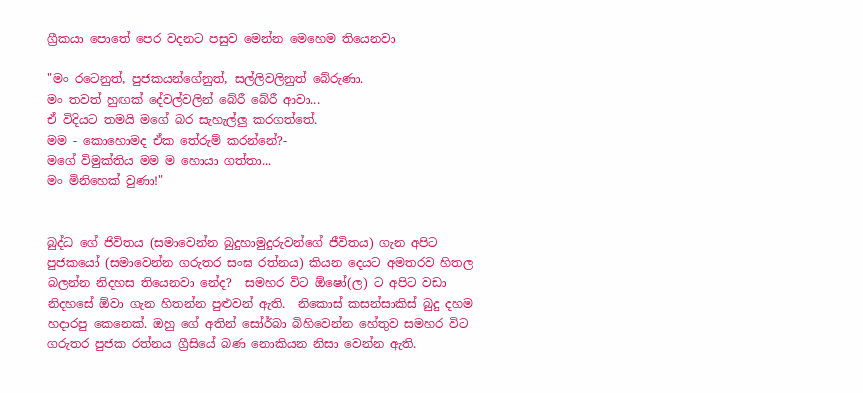ග්‍රීකයා පොතේ පෙර වදනට පසුව මෙන්න මෙහෙම තියෙනවා

"මං රටෙනුත්, පුජකයන්ගේනුත්, සල්ලිවලිනුත් බේරුණා.
මං තවත් හුඟක් දේවල්වලින් බේරී බේරී ආවා...
ඒ විදියට තමයි මගේ බර සැහැල්ලු කරගත්තේ.
මම - කොහොමද ඒක තේරුම් කරන්නේ?-
මගේ විමුක්තිය මම ම හොයා ගත්තා...
මං මිනිහෙක් වුණා!"


බුද්ධ ගේ ජිවිතය (සමාවෙන්න බුදුහාමුදුරුවන්ගේ ජීවිතය) ගැන අපිට පුජකයෝ (සමාවෙන්න ගරුතර සංඝ රත්නය) කියන දෙයට අමතරව හිතල බලන්න නිදහස තියෙනවා නේද?  සමහර විට ඕෂෝ(ල) ට අපිට වඩා නිදහසේ ඕවා ගැන හිතන්න පුළුවන් ඇති.  නිකොස් කසන්සාකිස් බුදු දහම හදාරපු කෙනෙක්. ඔහු ගේ අතින් සෝර්බා බිහිවෙන්න හේතුව සමහර විට ගරුතර පුජක රත්නය ග්‍රීසියේ බණ නොකියන නිසා වෙන්න ඇති.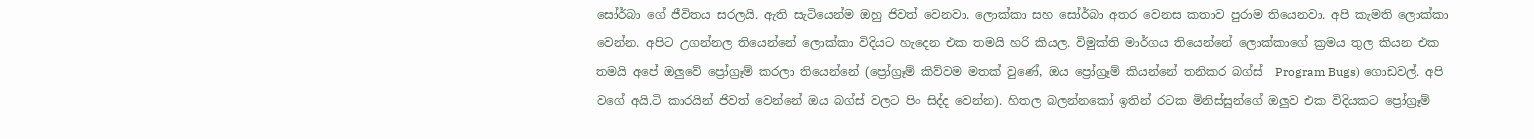සෝර්බා ගේ ජීවිතය සරලයි. ඇති සැටියෙන්ම ඔහු ජිවත් වෙනවා. ලොක්කා සහ සෝර්බා අතර වෙනස කතාව පුරාම තියෙනවා. අපි කැමති ලොක්කා වෙන්න. අපිට උගන්නල තියෙන්නේ ලොක්කා විදියට හැදෙන එක තමයි හරි කියල. විමුක්ති මාර්ගය තියෙන්නේ ලොක්කාගේ ක්‍රමය තුල කියන එක තමයි අපේ ඔලුවේ ප්‍රෝග්‍රෑම් කරලා තියෙන්නේ (ප්‍රෝග්‍රෑම් කිව්වම මතක් වුණේ, ඔය ප්‍රෝග්‍රෑම් කියන්නේ තනිකර බග්ස්  Program Bugs) ගොඩවල්. අපි වගේ අයි.ටි කාරයින් ජිවත් වෙන්නේ ඔය බග්ස් වලට පිං සිද්ද වෙන්න). හිතල බලන්නකෝ ඉතින් රටක මිනිස්සුන්ගේ ඔලුව එක විදියකට ප්‍රෝග්‍රෑම්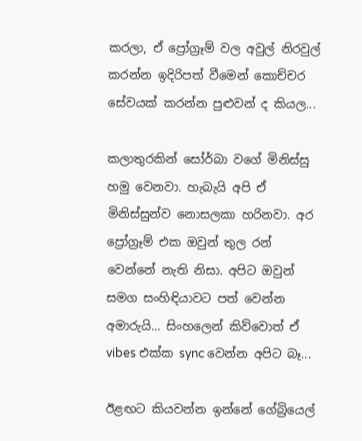කරලා, ඒ ප්‍රෝග්‍රෑම් වල අවුල් නිරවුල් කරන්න ඉදිරිපත් වීමෙන් කොච්චර සේවයක් කරන්න පුළුවන් ද කියල...

කලාතුරකින් සෝර්බා වගේ මිනිස්සු හමු වෙනවා. හැබැයි අපි ඒ මිනිස්සුන්ව නොසලකා හරිනවා. අර ප්‍රෝග්‍රෑම් එක ඔවුන් තුල රන් වෙන්නේ නැති නිසා. අපිට ඔවුන් සමග සංහිඳියාවට පත් වෙන්න අමාරුයි... සිංහලෙන් කිව්වොත් ඒ vibes එක්ක sync වෙන්න අපිට බෑ...

ඊළඟට කියවන්න ඉන්නේ ගේබ්‍රියෙල්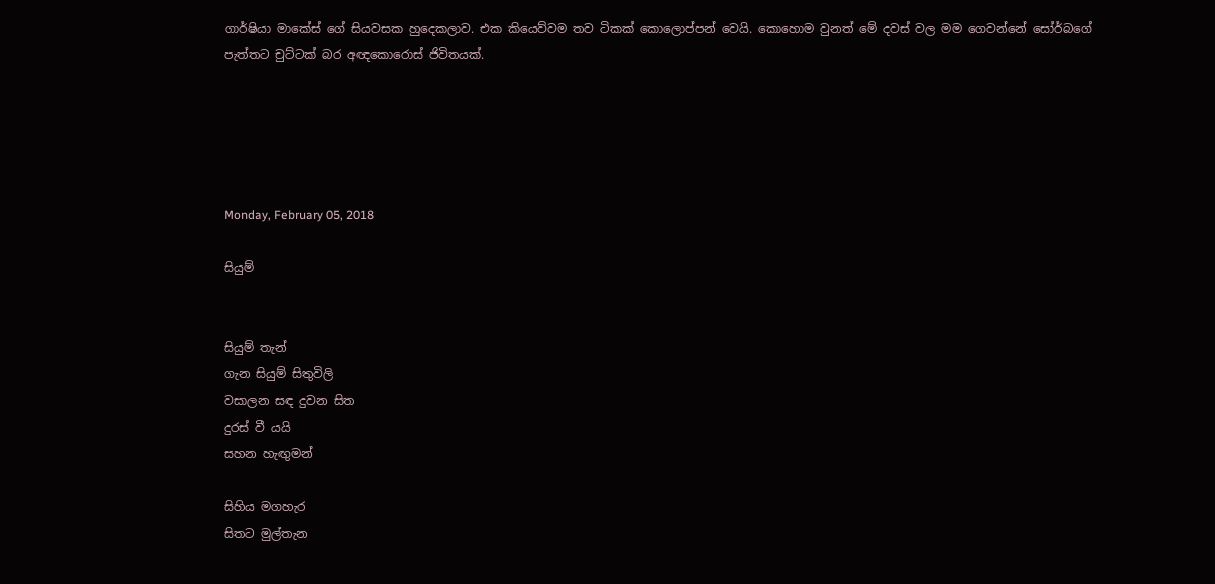ගාර්ෂියා මාකේස් ගේ සියවසක හුදෙකලාව. එක කියෙව්වම තව ටිකක් කොලොප්පන් වෙයි. කොහොම වුනත් මේ දවස් වල මම ගෙවන්නේ සෝර්බගේ පැත්තට චුට්ටක් බර අඥකොරොස් ජිවිතයක්.





Monday, February 05, 2018

සියුම්


සියුම් තැන්
ගැන සියුම් සිතුවිලි
වසාලන සඳ දුවන සිත
දුරස් වී යයි
සහන හැඟුමන්

සිහිය මගහැර
සිතට මුල්තැන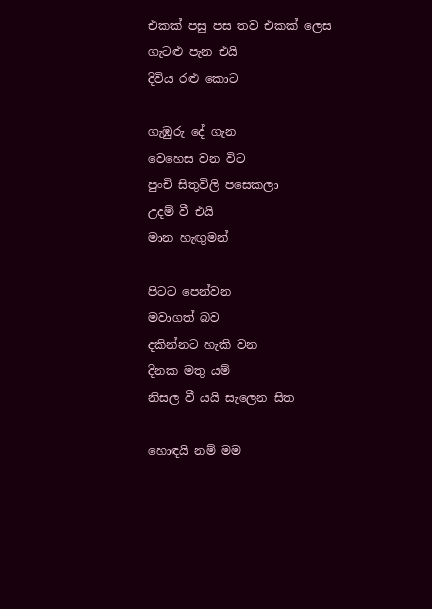එකක් පසු පස තව එකක් ලෙස
ගැටළු පැන එයි
දිවිය රළු කොට

ගැඹුරු දේ ගැන
වෙහෙස වන විට
පුංචි සිතුවිලි පසෙකලා
උදම් වී එයි
මාන හැඟුමන්

පිටට පෙන්වන
මවාගත් බව
දකින්නට හැකි වන
දිනක මතු යම්
නිසල වී යයි සැලෙන සිත

හොඳයි නම් මම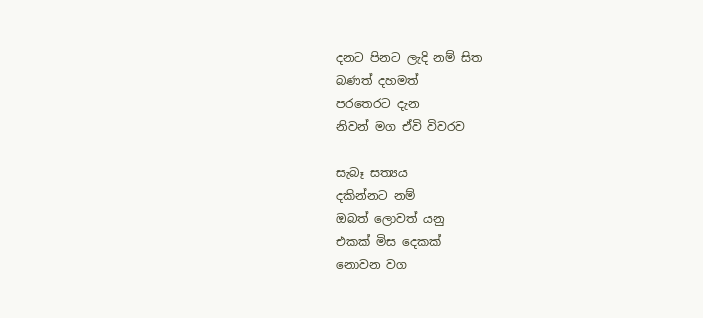දනට පිනට ලැදි නම් සිත
බණත් දහමත්
පරතෙරට දැන
නිවන් මග ඒවි විවරව

සැබෑ සත්‍යය
දකින්නට නම්
ඔබත් ලොවත් යනු
එකක් මිස දෙකක්
නොවන වග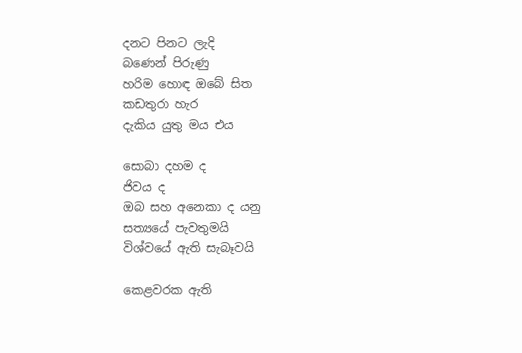දනට පිනට ලැදි
බණෙන් පිරුණු
හරිම හොඳ ඔබේ සිත
කඩතුරා හැර
දැකිය යුතු මය එය

සොබා දහම ද
ජිවය ද
ඔබ සහ අනෙකා ද යනු
සත්‍යයේ පැවතුමයි
විශ්වයේ ඇති සැබෑවයි

කෙළවරක ඇති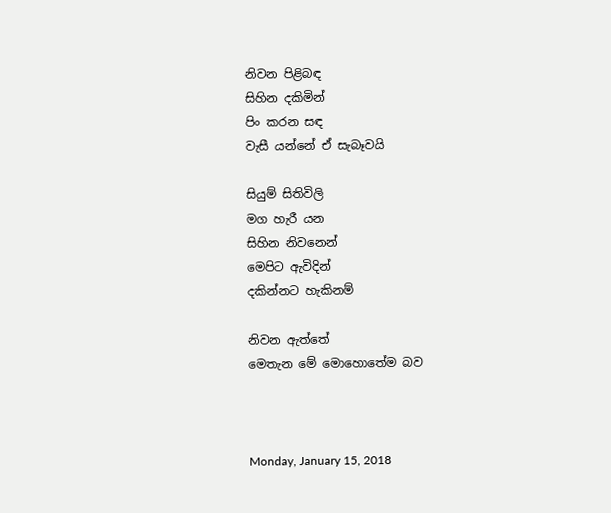නිවන පිළිබඳ
සිහින දකිමින්
පිං කරන සඳ
වැසී යන්නේ ඒ සැබෑවයි

සියුම් සිතිවිලි
මග හැරී යන
සිහින නිවනෙන්
මෙපිට ඇවිදින්
දකින්නට හැකිනම්

නිවන ඇත්තේ
මෙතැන මේ මොහොතේම බව



Monday, January 15, 2018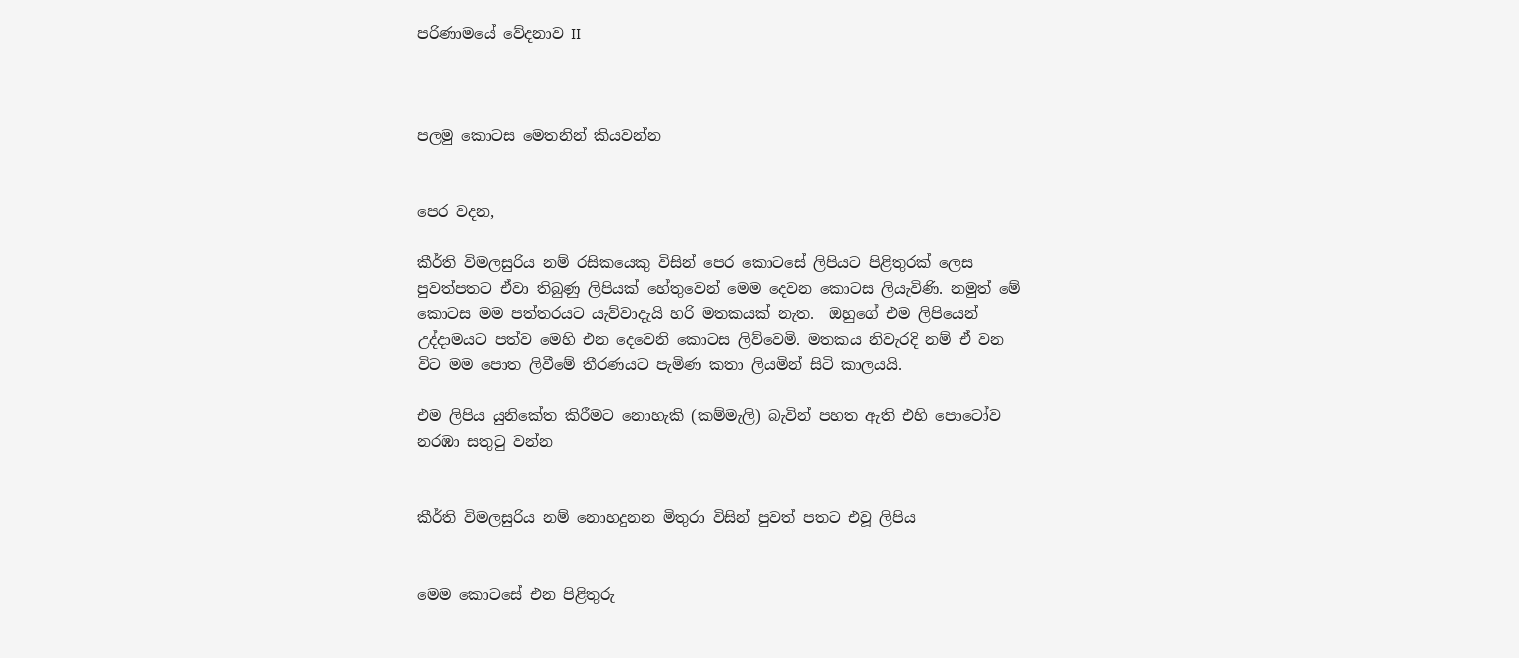පරිණාමයේ වේදනාව II



පලමු කොටස මෙතනින් කියවන්න


පෙර වදන,

කීර්ති විමලසුරිය නම් රසිකයෙකු විසින් පෙර කොටසේ ලිපියට පිළිතුරක් ලෙස පුවත්පතට ඒවා තිබුණු ලිපියක් හේතුවෙන් මෙම දෙවන කොටස ලියැවිණි. නමුත් මේ කොටස මම පත්තරයට යැව්වාදැයි හරි මතකයක් නැත.  ඔහුගේ එම ලිපියෙන් උද්දාමයට පත්ව මෙහි එන දෙවෙනි කොටස ලිව්වෙමි. මතකය නිවැරදි නම් ඒ වන විට මම පොත ලිවීමේ තීරණයට පැමිණ කතා ලියමින් සිටි කාලයයි.

එම ලිපිය යුනිකේත කිරීමට නොහැකි (කම්මැලි) බැවින් පහත ඇති එහි පොටෝව නරඹා සතුටු වන්න


කීර්ති විමලසුරිය නම් නොහදුනන මිතුරා විසින් පුවත් පතට එවූ ලිපිය


මෙම කොටසේ එන පිළිතුරු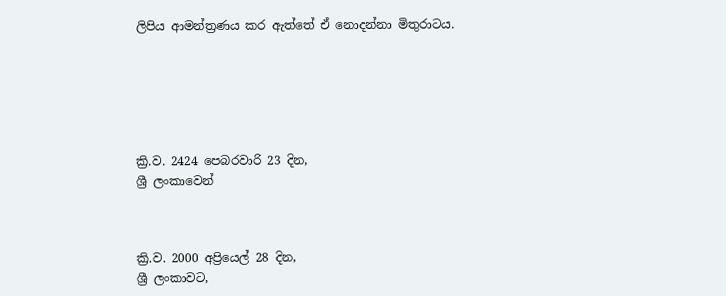ලිපිය ආමන්ත්‍රණය කර ඇත්තේ ඒ නොදන්නා මිතුරාටය.






ක්‍රි.ව. 2424 පෙබරවාරි 23 දින,
ශ්‍රී ලංකාවෙන්



ක්‍රි.ව. 2000 අප්‍රියෙල් 28 දින,
ශ්‍රී ලංකාවට,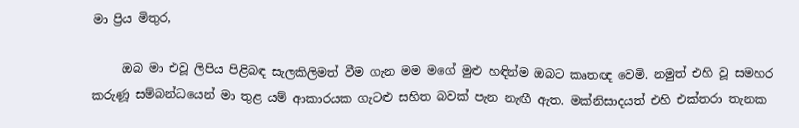මා ප්‍රිය මිතුර,

     ඔබ මා එවූ ලිපිය පිළිබඳ සැලකිලිමත් වීම ගැන මම මගේ මුළු හඳින්ම ඔබට කෘතඥ වෙමි. නමුත් එහි වූ සමහර කරුණූ සම්බන්ධයෙන් මා තුළ යම් ආකාරයක ගැටළු සහිත බවක් පැන නැඟී ඇත. මක්නිසාදයත් එහි එක්තරා තැනක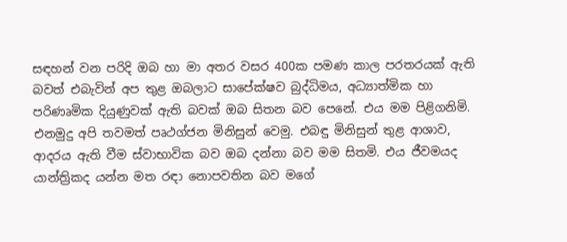සඳහන් වන පරිදි ඔබ හා මා අතර වසර 400ක පමණ කාල පරතරයක් ඇති බවත් එබැවින් අප තුළ ඔබලාට සාපේක්ෂව බුද්ධිමය, අධ්‍යාත්මික හා පරිණෘමික දියුණුවක් ඇති බවක් ඔබ සිතන බව පෙනේ. එය මම පිළිගනිමි. එනමුදු අපි තවමත් පෘථග්ජන මිනිසුන් වෙමු. එබඳු මිනිසුන් තුළ ආශාව, ආදරය ඇති වීම ස්වාභාවික බව ඔබ දන්නා බව මම සිතමි. එය ජීවමයද යාන්ත්‍රිකද යන්න මත රඳා නොපවතින බව මගේ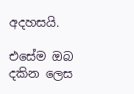අදහසයි.

එසේම ඔබ දකින ලෙස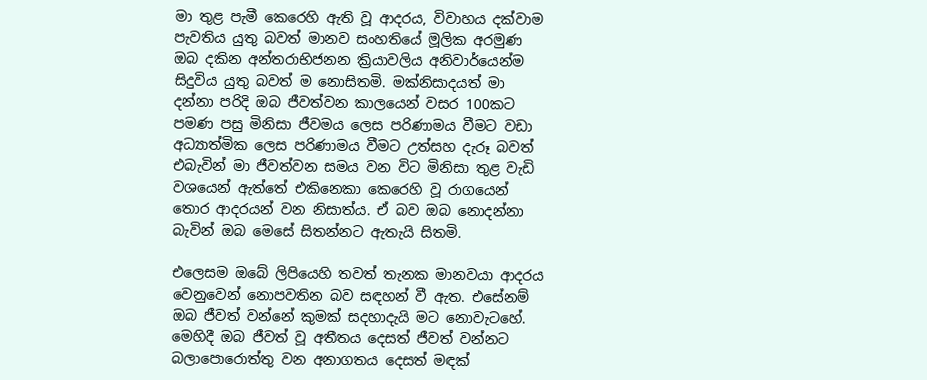මා තුළ පැමී කෙරෙහි ඇති වූ ආදරය, විවාහය දක්වාම පැවතිය යුතු බවත් මානව සංහතියේ මූලික අරමුණ ඔබ දකින අන්තරාභිජනන ක්‍රියාවලිය අනිවාර්යෙන්ම සිදුවිය යුතු බවත් ම නොසිතමි. මක්නිසාදයත් මා දන්නා පරිදි ඔබ ජීවත්වන කාලයෙන් වසර 100කට පමණ පසු මිනිසා ජීවමය ලෙස පරිණාමය වීමට වඩා අධ්‍යාත්මික ලෙස පරිණාමය වීමට උත්සහ දැරූ බවත් එබැවින් මා ජීවත්වන සමය වන විට මිනිසා තුළ වැඩි වශයෙන් ඇත්තේ එකිනෙකා කෙරෙහි වූ රා‍ගයෙන් තොර ආදරයන් වන නිසාත්ය. ඒ බව ඔබ නොදන්නා බැවින් ඔබ මෙසේ සිතන්නට ඇතැයි සිතමි.

එලෙසම ඔබේ ලිපියෙහි තවත් තැනක මානවයා ආදරය වෙනුවෙන් නොපවතින බව සඳහන් වී ඇත. එසේනම් ඔබ ජීවත් වන්නේ කුමක් සදහාදැයි මට නොවැටහේ. මෙහිදී ඔබ ජීවත් වූ අතීතය දෙසත් ජීවත් වන්නට බලාපොරොත්තු වන අනාගතය දෙසත් මඳක්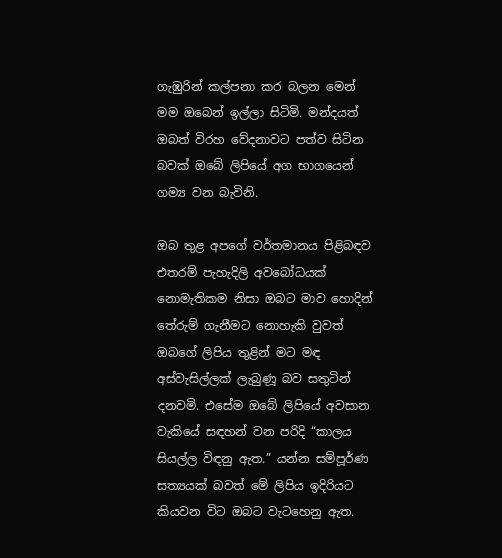ගැඹුරින් කල්පනා කර බලන මෙන් මම ඔබෙන් ඉල්ලා සිටිමි. මන්දයත් ඔබත් විරහ වේදනාවට පත්ව සිටින බවක් ඔබේ ලිපියේ අග භාගයෙන් ගම්‍ය වන බැවිනි.

ඔබ තුළ අපගේ වර්තමානය පිළිබඳව එතරම් පැහැදිලි අවබෝධයක් නොමැතිකම නිසා ඔබට මාව හොදින් තේරුම් ගැනීමට නොහැකි වුවත් ඔබගේ ලිපිය තුළින් මට මඳ අස්වැසිල්ලක් ලැබුණූ බව සතුටින් දනවමි. එසේම ඔබේ ලිපියේ අවසාන වැකියේ සඳහන් වන පරිදි “කාලය සියල්ල විඳනු ඇත.” යන්න සම්පූර්ණ සත්‍යයක් බවත් මේ ලිපිය ඉදිරියට කියවන විට ඔබට වැටහෙනු ඇත.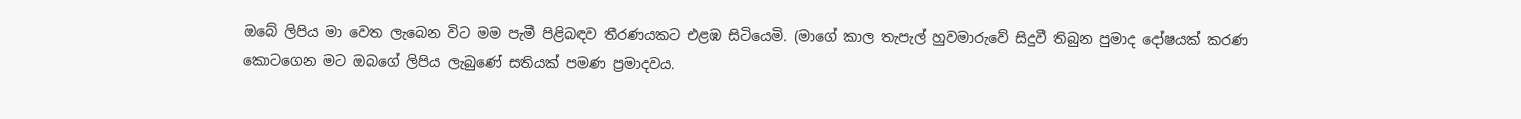ඔබේ ලිපිය මා වෙත ලැබෙන විට මම පැමී පිළිබඳව තීරණයකට එළඹ සිටියෙමි. (මාගේ කාල තැපැල් හුවමාරුවේ සිදුවී තිබුන පුමාද දෝෂයක් කරණ කොටගෙන මට ඔබගේ ලිපිය ලැබුණේ සතියක් පමණ ප්‍රමාදවය.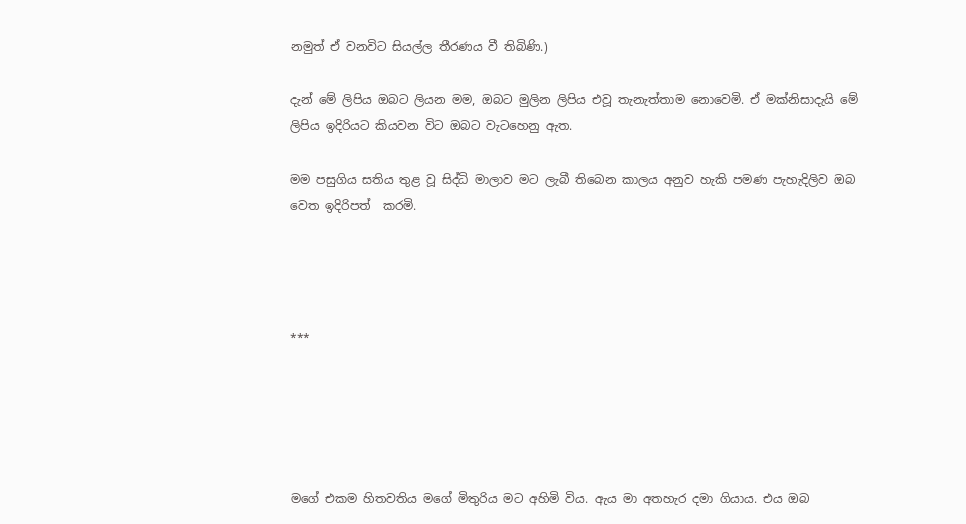නමුත් ඒ වනවිට සියල්ල තීරණය වී තිබිණි.)

දැන් මේ ලිපිය ඔබට ලියන මම, ඔබට මුලින ලිපිය එවූ තැනැත්තාම නොවෙමි. ඒ මක්නිසාදැයි මේ ලිපිය ඉදිරියට කියවන විට ඔබට වැටහෙනු ඇත.

මම පසුගිය සතිය තුළ වූ සිද්ධි මාලාව මට ලැබී තිබෙන කාලය අනුව හැකි පමණ පැහැදිලිව ඔබ වෙත ඉදිරිපත්  කරමි.




***





මගේ එකම හිතවතිය මගේ මිතුරිය මට අහිමි විය. ඇය මා අතහැර දමා ගියාය. එය ඔබ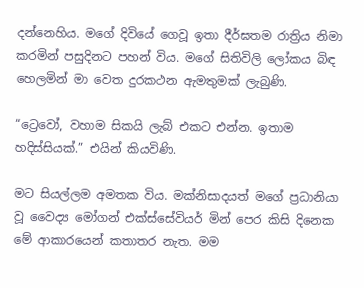දන්නෙහිය. මගේ දිවියේ ගෙවූ ඉතා දීර්ඝතම රාත්‍රිය නිමා කරමින් පසුදිනට පහන් විය. මගේ සිතිවිලි ලෝකය බිඳ හෙලමින් මා වෙත දුරකථන ඇමතුමක් ලැබුණි.

“ට්‍රෙවෝ, වහාම සිකයි ලැබ් එකට එන්න. ඉතාම හදිස්සියක්.” එයින් කියවිණි.

මට සියල්ලම අමතක විය. මක්නිසාදයත් මගේ ප්‍රධානියා වූ වෛද්‍ය මෝගන් එක්ස්සේවියර් මින් පෙර කිසි දිනෙක මේ ආකාරයෙන් කතාතර නැත. මම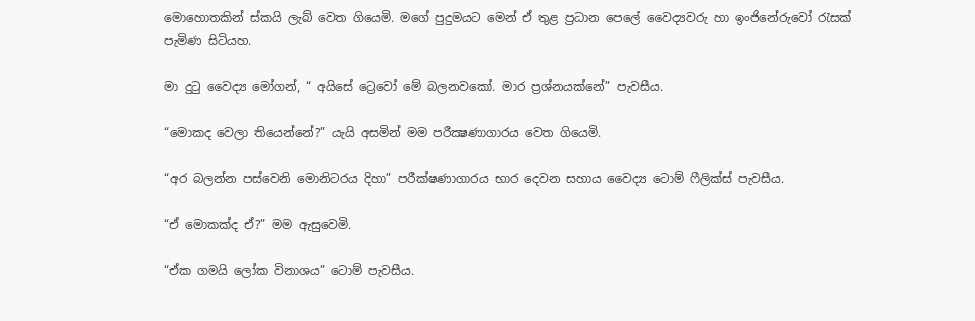මොහොතකින් ස්කයි ලැබ් වෙත ගියෙමි. මගේ පුදුමයට මෙන් ඒ තුළ ප්‍රධාන පෙලේ වෛද්‍යවරු හා ඉංජිනේරුවෝ රැසක් පැමිණ සිටියහ.

මා දුටු වෛද්‍ය මෝගන්, “ අයිසේ ට්‍රෙවෝ මේ බලනවකෝ. මාර ප්‍රශ්නයක්නේ” පැවසීය.

“මොකද වෙලා තියෙන්නේ?” යැයි අසමින් මම පරීක්‍ෂණාගාරය වෙත ගියෙමි.

“අර බලන්න පස්වෙනි මොනිටරය දිහා” පරීක්ෂණාගාරය භාර දෙවන සහාය වෛද්‍ය ටොම් ෆීලික්ස් පැවසීය.

“ඒ මොකක්ද ඒ?” මම ඇසුවෙමි.

“ඒක ගමයි ලෝක විනාශය” ටොම් පැවසීය.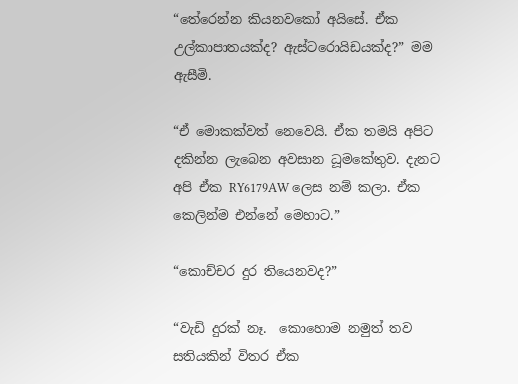“තේරෙන්න කියනවකෝ අයිසේ. ඒක උල්කාපාතයක්ද? ඇස්ටරොයිඩයක්ද?” මම ඇසීමි.

“ඒ මොකක්වත් නෙවෙයි. ඒක තමයි අපිට දකින්න ලැබෙන අවසාන ධූමකේතුව. දැනට අපි ඒක RY6179AW ලෙස නම් කලා. ඒක කෙලින්ම එන්නේ මෙහාට.”

“කොච්චර දුර තියෙනවද?”

“වැඩි දුරක් නෑ.  කොහොම නමුත් තව සතියකින් විතර ඒක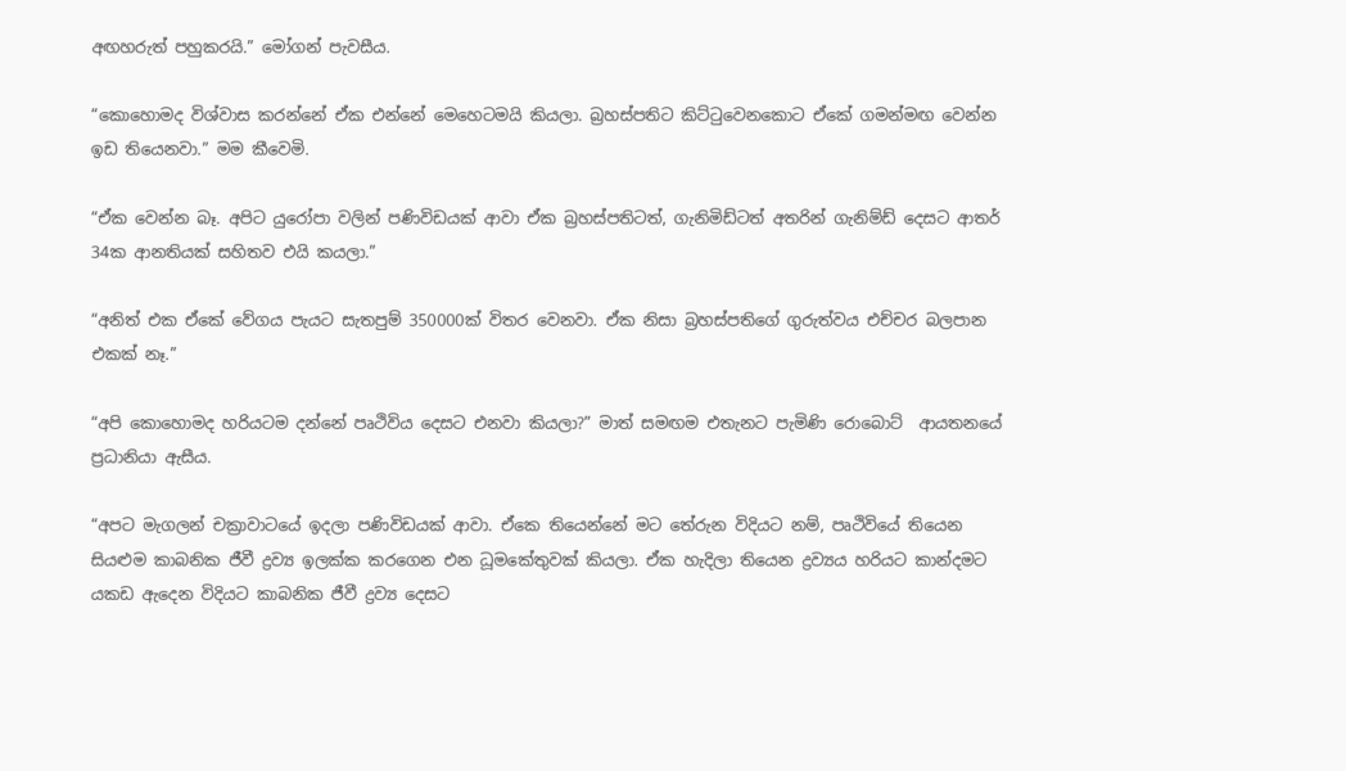අඟහරුත් පහුකරයි.” මෝගන් පැවසීය.

“කොහොමද විශ්වාස කරන්නේ ඒක එන්නේ මෙහෙටමයි කියලා. බ්‍රහස්පතිට කිට්ටුවෙනකොට ඒකේ ගමන්මඟ වෙන්න ඉඩ තියෙනවා.” මම කීවෙමි.

“ඒක වෙන්න බෑ. අපිට යුරෝපා වලින් පණිවිඩයක් ආවා ඒක බ්‍රහස්පතිටත්, ගැනිමිඩ්ටත් අතරින් ගැනිම්ඩ් දෙසට ආතර් 34ක ආනතියක් සහිතව එයි කයලා.”

“අනිත් එක ඒකේ වේගය පැයට සැතපුම් 350000ක් විතර වෙනවා. ඒක නිසා බ්‍රහස්පතිගේ ගුරුත්වය එච්චර බලපාන එකක් නෑ.”

“අපි කොහොමද හරියටම දන්නේ පෘථිවිය දෙසට එනවා කියලා?” මාත් සමඟම එතැනට පැමිණි රොබොට්  ආයතනයේ ප්‍රධානියා ඇසීය.

“අපට මැගලන් චක්‍රාවාටයේ ඉදලා පණිවිඩයක් ආවා. ඒකෙ තියෙන්නේ මට තේරුන විදියට නම්, පෘථිවියේ තියෙන සියළුම කාබනික ජීවී ද්‍රව්‍ය ඉලක්ක කරගෙන එන ධූමකේතුවක් කියලා. ඒක හැදිලා තියෙන ද්‍රව්‍යය හරියට කාන්දමට යකඩ ඇ‍දෙන විදියට කාබනික ජීවී ද්‍රව්‍ය දෙසට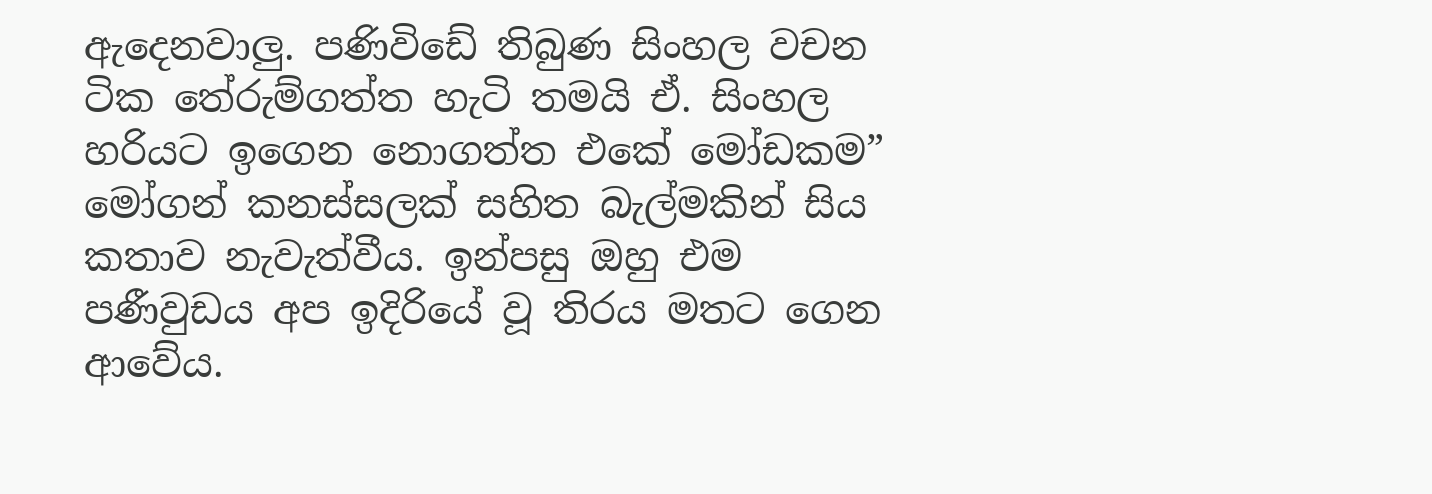ඇ‍දෙනවාලු. පණිවිඩේ තිබුණ සිංහල වචන ටික තේරුම්ගත්ත හැටි තමයි ඒ. සිංහල හරියට ඉගෙන නොගත්ත එකේ මෝඩකම” මෝගන් කනස්සලක් සහිත බැල්මකින් සිය කතාව නැවැත්වීය. ඉන්පසු ඔහු එම පණීවුඩය අප ඉදිරියේ වූ තිරය මතට ගෙන ආවේය.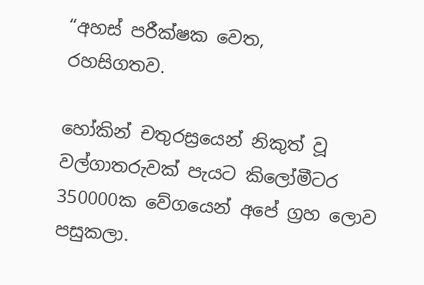“අහස් පරීක්ෂක වෙත,
රහසිගතව.

හෝකින් චතුරස්‍රයෙන් නිකුත් වූ වල්ගාතරුවක් පැයට කිලෝමීටර 350000ක වේගයෙන් අපේ ග්‍රහ ලොව පසුකලා.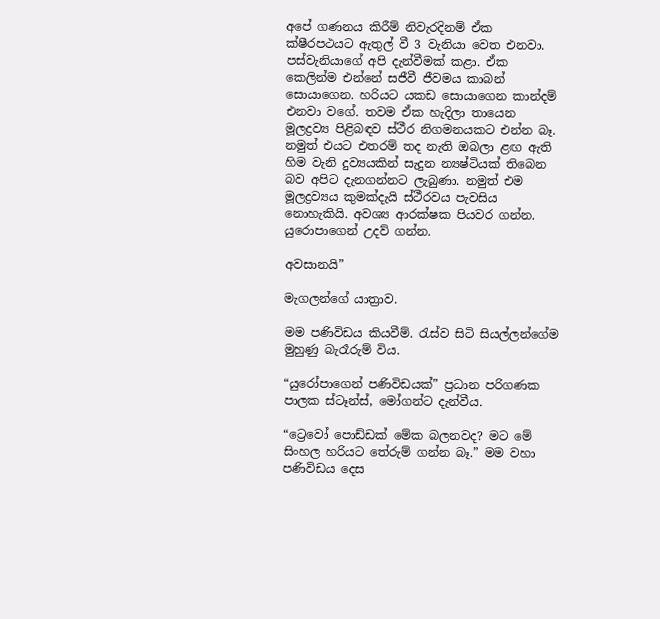අපේ ගණනය කිරීම් නිවැරදිනම් ඒක ක්ෂීරපථයට ඇතුල් වී 3 වැනියා වෙත එනවා. පස්වැනියාගේ අපි දැන්වීමක් කළා. ඒක කෙලින්ම එන්නේ සජීවී ජීවමය කාබන් සොයාගෙන. හරියට යකඩ සොයාගෙන කාන්දම් එනවා වගේ. තවම ඒක හැදිලා තායෙන මූලද්‍රව්‍ය පිළිබඳව ස්ථීර නිගමනයකට එන්න බෑ. නමුත් එයට එතරම් තද නැති ඔබලා ළඟ ඇති හිම වැනි දුව්‍යයකින් සැදුන න්‍යෂ්ටියක් තිබෙන බව අපිට දැනගන්නට ලැබුණා. නමුත් එම මූලද්‍රව්‍යය කුමක්දැයි ස්ථීරවය පැවසිය නොහැකියි. අවශ්‍ය ආරක්ෂක පියවර ගන්න. යුරො‍පාගෙන් උදව් ගන්න.

අවසානයි”

මැගලන්ගේ යාත්‍රාව.

මම පණිවිඩය කියවීම්. රැස්ව සිටි සියල්ලන්ගේම මුහුණු බැරෑරුම් විය.

“යුරෝපාගෙන් පණිවිඩයක්” ප්‍රධාන පරිගණක පාලක ස්ටෑන්ස්, මෝගන්ට දැන්වීය.

“ට්‍රෙවෝ පොඩ්ඩක් මේක බලනවද? මට මේ සිංහල හරියට තේරුම් ගන්න බෑ.” මම වහා පණිවිඩය දෙස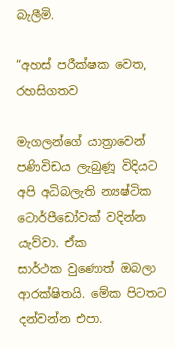බැලීමි.

“අහස් පරීක්ෂක වෙත,
රහසිගතව

මැගලන්ගේ යාත්‍රාවෙන් පණිවිඩය ලැබුණූ විදියට අපි අධිබලැති න්‍යෂ්ටික ටොර්පීඩෝවක් වදින්න යැව්වා. ඒක
සාර්ථක වුණොත් ඔබලා ආරක්ෂිතයි. මේක පිටතට දන්වන්න එපා.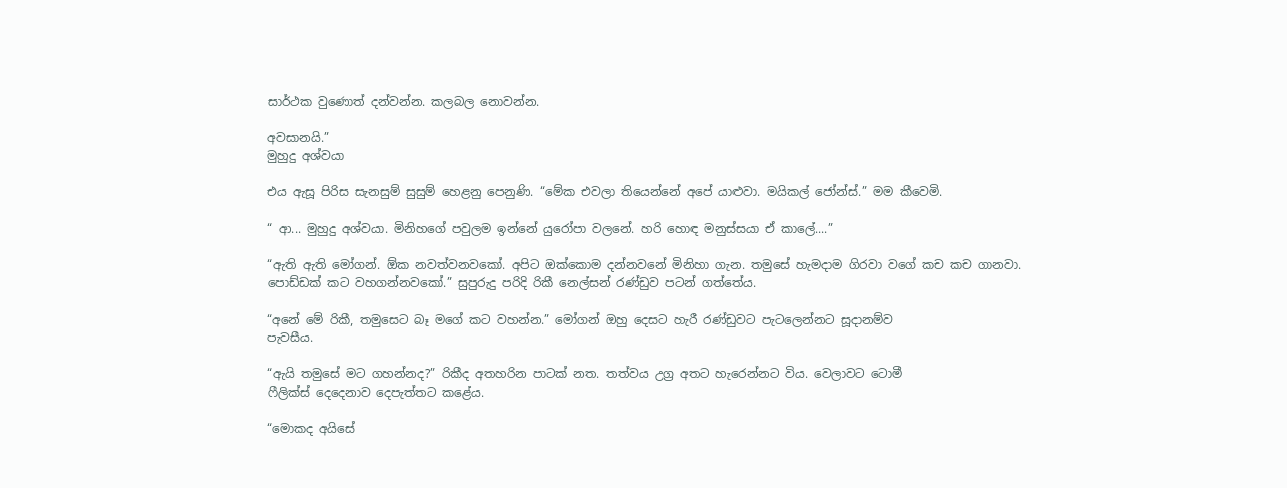සාර්ථක වුණොත් දන්වන්න. කලබල නොවන්න.

අවසානයි.”
මුහුදු අශ්වයා

එය ඇසූ පිරිස සැනසුම් සුසුම් හෙළනු පෙනුණි. “මේක එවලා තියෙන්නේ අපේ යාළුවා. මයිකල් ජෝන්ස්.” මම කීවෙමි.

“ ආ... මුහුදු අශ්වයා. මිනිහගේ පවුලම ඉන්නේ යුරෝපා වලනේ. හරි හොඳ මනුස්සයා ඒ කාලේ....”

“ඇති ඇති මෝගන්. ඕක නවත්වනවකෝ. අපිට ඔක්කොම දන්නවනේ මිනිහා ගැන. තමුසේ හැමදාම ගිරවා වගේ කච කච ගානවා. පොඩ්ඩක් කට වහගන්නවකෝ.” සුපුරුදු පරිදි රිකී නෙල්සන් රණ්ඩුව පටන් ගත්තේය.

“අනේ මේ රිකී, තමුසෙට බෑ මගේ කට වහන්න.” මෝගන් ඔහු දෙසට හැරී රණ්ඩුවට පැටලෙන්නට සූදානම්ව
පැවසීය.

“ඇයි තමුසේ මට ගහන්නද?” රිකීද අතහරින පාටක් නත. තත්වය උග්‍ර අතට හැරෙන්නට විය. වෙලාවට ටොමී
ෆීලික්ස් දෙදෙනාව දෙපැත්තට කළේය.

“මොකද අයිසේ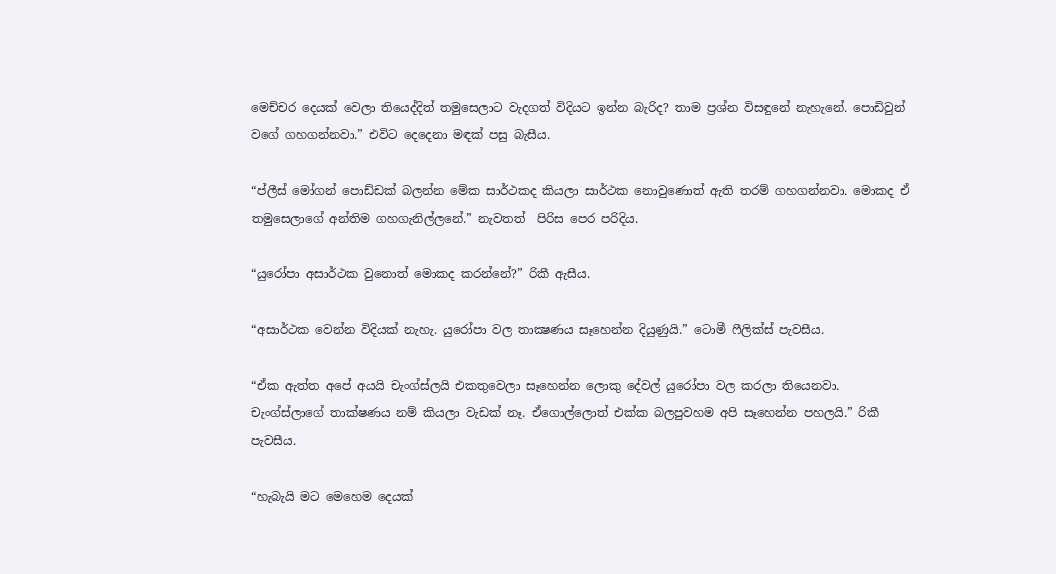මෙච්චර දෙයක් වෙලා තියෙද්දිත් තමුසෙලාට වැදගත් විදියට ඉන්න බැරිද? තාම ප්‍රශ්න විසඳුනේ නැහැනේ. පොඩිවුන් වගේ ගහගන්නවා.” එවිට දෙදෙනා මඳක් පසු බැසීය.

“ප්ලීස් මෝගන් පොඩ්ඩක් බලන්න මේක සාර්ථකද කියලා සාර්ථක නොවුණොත් ඇති තරම් ගහගන්නවා. මොකද ඒ තමුසෙලාගේ අන්තිම ගහගැනිල්ලනේ.” නැවතත්  පිරිස පෙර පරිදිය.

“යුරෝපා අසාර්ථක වුනොත් මොකද කරන්නේ?” රිකී ඇසීය.

“අසාර්ථක වෙන්න විදියක් නැහැ. යුරෝපා වල තාක්‍ෂණය සෑහෙන්න දියුණුයි.” ටොමී ෆීලික්ස් පැවසීය.

“ඒක ඇත්ත අපේ අයයි චැංග්ස්ලයි එකතුවෙලා සෑහෙන්න ලොකු දේවල් යුරෝපා වල කරලා තියෙනවා. චැංග්ස්ලාගේ තාක්ෂණය නම් කියලා වැඩක් නෑ. ඒගොල්ලොත් එක්ක බලපුවහම අපි සෑහෙන්න පහලයි.” රිකී පැවසීය.

“හැබැයි මට මෙහෙම දෙයක්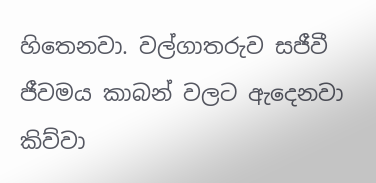හිතෙනවා. වල්ගාතරුව සජීවී ජීවමය කාබන් වලට ඇදෙනවා කිව්වා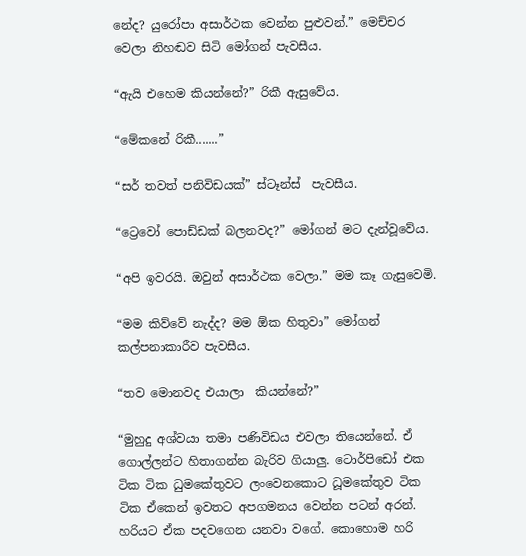නේද? යුරෝපා අසාර්ථක වෙන්න පුළුවන්.” මෙච්චර වෙලා නිහඬව සිටි මෝගන් පැවසීය.

“ඇයි එහෙම කියන්නේ?” රිකී ඇසුවේය.

“මේකනේ රිකී.......”

“සර් තවත් පනිවිඩයක්” ස්ටෑන්ස්  පැවසීය.

“ට්‍රෙවෝ පොඩ්ඩක් බලනවද?” මෝගන් මට දැන්වූවේය.

“අපි ඉවරයි. ඔවුන් අසාර්ථක වෙලා.” මම කෑ ගැසුවෙමි.

“මම කිව්වේ නැද්ද? මම ඕක හිතුවා” මෝගන් කල්පනාකාරීව පැවසීය.

“තව මොනවද එයාලා  කියන්නේ?”

“මුහුදු අශ්වයා තමා පණිවිඩය එවලා තියෙන්නේ. ඒ ගොල්ලන්ට හිතාගන්න බැරිව ගියාලු. ටොර්පිඩෝ එක ටික ටික ධුමකේතුවට ලංවෙනකොට ධූමකේතුව ටික ටික ඒකෙන් ඉවතට අපගමනය වෙන්න පටන් අරන්. හරියට ඒක පදවගෙන යනවා වගේ. කොහොම හරි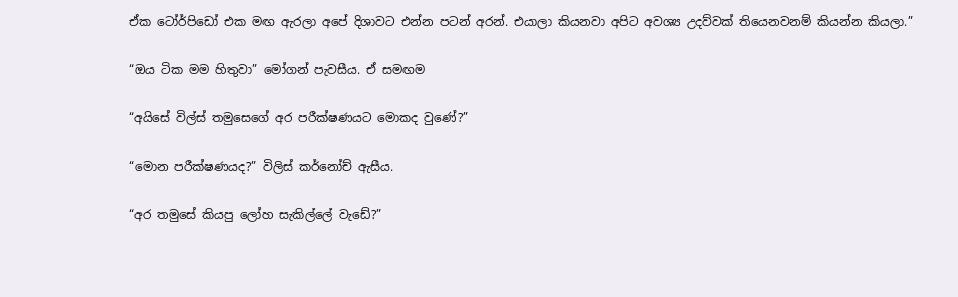ඒක ටෝර්පිඩෝ එක මඟ ඇරලා අපේ දිශාවට එන්න පටන් අරන්. එයාලා කියනවා අපිට අවශ්‍ය උදව්වක් තියෙනවනම් කියන්න කියලා.”

“ඔය ටික මම හිතුවා” මෝගන් පැවසීය. ඒ සමඟම

“අයිසේ විල්ස් තමුසෙගේ අර පරීක්ෂණයට මොකද වුණේ?”

“මොන පරීක්ෂණයද?” විලිස් කර්නෝච් ඇසීය.

“අර තමුසේ කියපු ලෝහ සැකිල්ලේ වැඩේ?”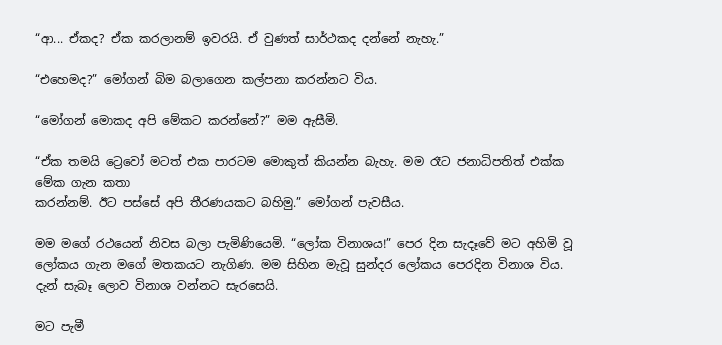“ආ... ඒකද? ඒක කරලානම් ඉවරයි. ඒ වුණත් සාර්ථකද දන්නේ නැහැ.”

“එහෙමද?” මෝගන් බිම බලාගෙන කල්පනා කරන්නට විය.

“මෝගන් මොකද අපි මේකට කරන්නේ?” මම ඇසීමි.

“ඒක තමයි ට්‍රෙවෝ මටත් එක පාරටම මොකුත් කියන්න බැහැ. මම රෑට ජනාධිපතිත් එක්ක මේක ගැන කතා
කරන්නම්. ඊට පස්සේ අපි තීරණයකට බහිමු.” මෝගන් පැවසීය.

මම මගේ රථයෙන් නිවස බලා පැමිණියෙමි. “ලෝක විනාශය!” පෙර දින සැදෑවේ මට අහිමි වූ ලෝකය ගැන මගේ මතකයට නැගිණ. මම සිහින මැවූ සුන්දර ලෝකය පෙරදින විනාශ විය. දැන් සැබෑ ලොව විනාශ වන්නට සැරසෙයි.

මට පැමී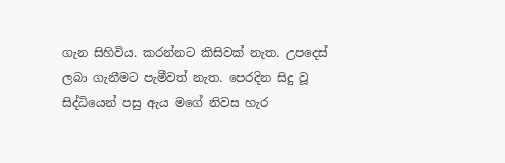ගැන සිහිවිය. කරන්නට කිසිවක් නැත. උපදෙස් ලබා ගැනීමට පැමීවත් නැත. පෙරදින සිදු වූ සිද්ධියෙන් පසු ඇය මගේ නිවස හැර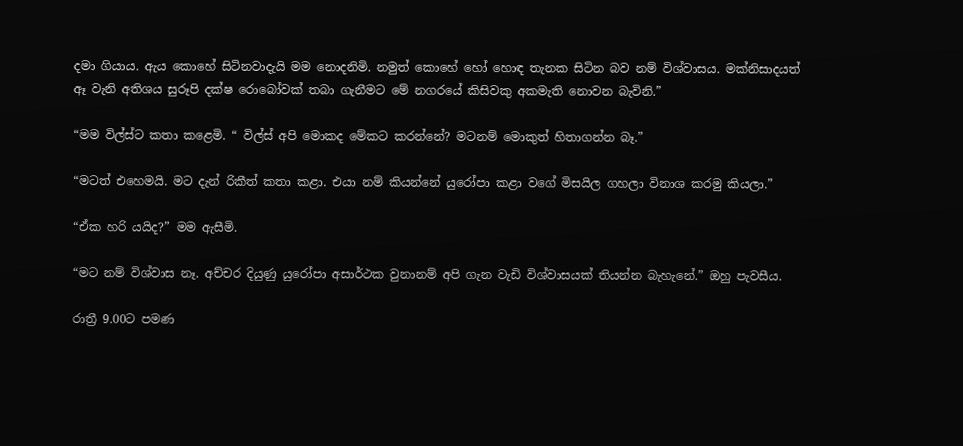දමා ගියාය. ඇය කොහේ සිටිනවාදැයි මම නොදනිමි. නමුත් කොහේ හෝ හොඳ තැනක සිටින බව නම් විශ්වාසය. මක්නිසාදයත් ඈ වැනි අතිශය සුරූපි දක්ෂ රොබෝවක් තබා ගැනීමට මේ නගරයේ කිසිවකු අකමැති නොවන බැවිනි.”

“මම විල්ස්ට කතා කළෙමි. “ විල්ස් අපි මොකද මේකට කරන්නේ? මටනම් මොකුත් හිතාගන්න බෑ.”

“මටත් එහෙමයි. මට දැන් රිකීත් කතා කළා. එයා නම් කියන්නේ යුරෝපා කළා වගේ මිසයිල ගහලා විනාශ කරමු කියලා.”

“ඒක හරි යයිද?” මම ඇසීමි.

“මට නම් විශ්වාස නෑ. අච්චර දියුණු යුරෝපා අසාර්ථක වුනානම් අපි ගැන වැඩි විශ්වාසයක් තියන්න බැහැනේ.” ඔහු පැවසීය.

රාත්‍රී 9.00ට පමණ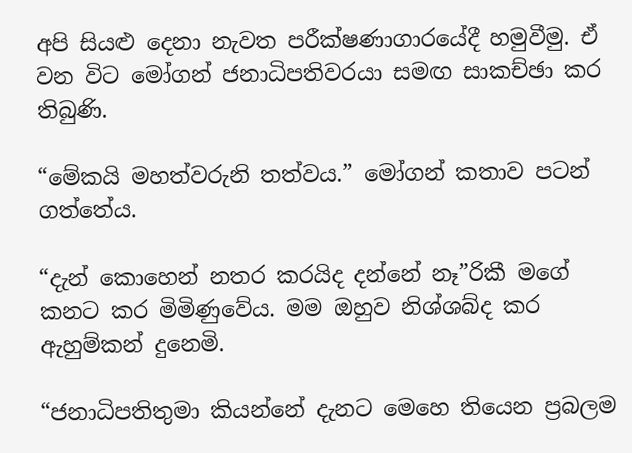අපි සියළු දෙනා නැවත පරීක්ෂණාගාරයේදී හමුවීමු. ඒ වන විට මෝගන් ජනාධිපතිවරයා සමඟ සාකච්ඡා කර තිබුණි.

“මේකයි මහත්වරුනි තත්වය.” මෝගන් කතාව පටන් ගත්තේය.

“දැන් කොහෙන් නතර කරයිද දන්නේ නෑ”රිකී මගේ කනට කර මිමිණුවේය. මම ඔහුව නිශ්ශබ්ද කර ඇහුම්කන් දුනෙමි.

“ජනාධිපතිතුමා කියන්නේ දැනට මෙහෙ තියෙන ප්‍රබලම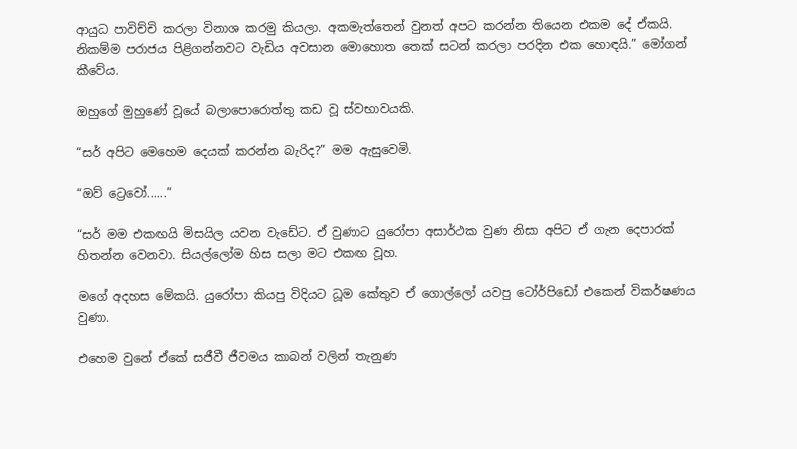ආයුධ පාවිච්චි කරලා විනාශ කරමු කියලා. අකමැත්තෙන් වුනත් අපට කරන්න තියෙන එකම දේ ඒකයි. නිකම්ම පරාජය පිළිගන්නවට වැඩිය අවසාන මොහොත තෙක් සටන් කරලා පරදින එක හොඳයි.” මෝගන් කීවේය.

ඔහුගේ මුහුණේ වූයේ බලාපොරොත්තු කඩ වූ ස්වභාවයකි.

“සර් අපිට මෙහෙම දෙයක් කරන්න බැරිද?” මම ඇසුවෙමි.

“ඔව් ට්‍රෙවෝ......”

“සර් මම එකඟයි මිසයිල යවන වැඩේට. ඒ වුණාට යුරෝපා අසාර්ථක වුණ නිසා අපිට ඒ ගැන දෙපාරක් හිතන්න වෙනවා. සියල්ලෝම හිස සලා මට එකඟ වූහ.

මගේ අදහස මේකයි. යුරෝපා කියපු විදියට ධූම කේතුව ඒ ගොල්ලෝ යවපු ටෝර්පිඩෝ එකෙන් විකර්ෂණය වුණා.

එහෙම වුනේ ඒකේ සජීවී ජීවමය කාබන් වලින් තැනුණ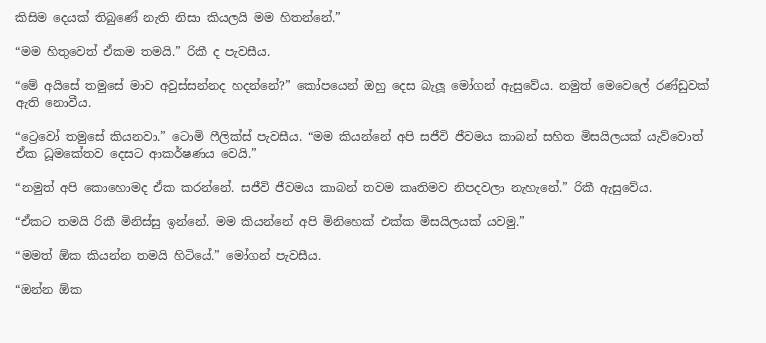කිසිම දෙයක් තිබුණේ නැති නිසා කියලයි මම හිතන්නේ.”

“මම හිතුවෙත් ඒකම තමයි.” රිකී ද පැවසීය.

“මේ අයිසේ තමුසේ මාව අවුස්සන්නද හදන්නේ?” කෝපයෙන් ඔහු දෙස බැලූ මෝගන් ඇසුවේය. නමුත් මෙවෙලේ රණ්ඩුවක් ඇති නොවීය.

“ට්‍රෙවෝ තමුසේ කියනවා.” ටොමි ෆීලික්ස් පැවසීය. “මම කියන්නේ අපි සජීවි ජීවමය කාබන් සහිත මිසයිලයක් යැව්වොත් ඒක ධූමකේතව දෙසට ආකර්ෂණය වෙයි.”

“නමුත් අපි කොහොමද ඒක කරන්නේ. සජීවි ජීවමය කාබන් තවම කෘතිමව නිපදවලා නැහැනේ.” රිකී ඇසුවේය.

“ඒකට තමයි රිකී මිනිස්සු ඉන්නේ. මම කියන්නේ අපි මිනිහෙක් එක්ක මිසයිලයක් යවමු.”

“මමත් ඕක කියන්න තමයි හිටියේ.” මෝගන් පැවසීය.

“ඔන්න ඕක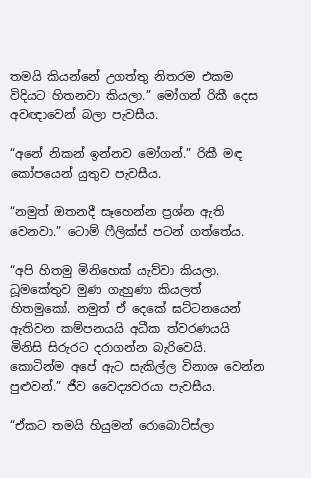තමයි කියන්නේ උගත්තු නිතරම එකම විදියට හිතනවා කියලා.” මෝගන් රිකී දෙස අවඥාවෙන් බලා පැවසීය.

“අනේ නිකන් ඉන්නව මෝගන්.” රිකී මඳ කෝපයෙන් යුතුව පැවසීය.

“නමුත් ඔතනදී සෑහෙන්න ප්‍රශ්න ඇති වෙනවා.” ටොම් ෆීලික්ස් පටන් ගත්තේය.

“අපි හිතමු මිනිහෙක් යැව්වා කියලා. ධූමකේතුව මුණ ගැහුණා කියලත් හිතමුකෝ. නමුත් ඒ දෙකේ ඝට්ටනයෙන් ඇතිවන කම්පනයයි අධීක ත්වරණයයි මිනිසි සිරුරට දරාගන්න බැරිවෙයි. කොටින්ම අපේ ඇට සැකිල්ල විනාශ වෙන්න පුළුවන්.” ජීව වෛද්‍යවරයා පැවසීය.

“ඒකට තමයි හියුමන් රොබොට්ස්ලා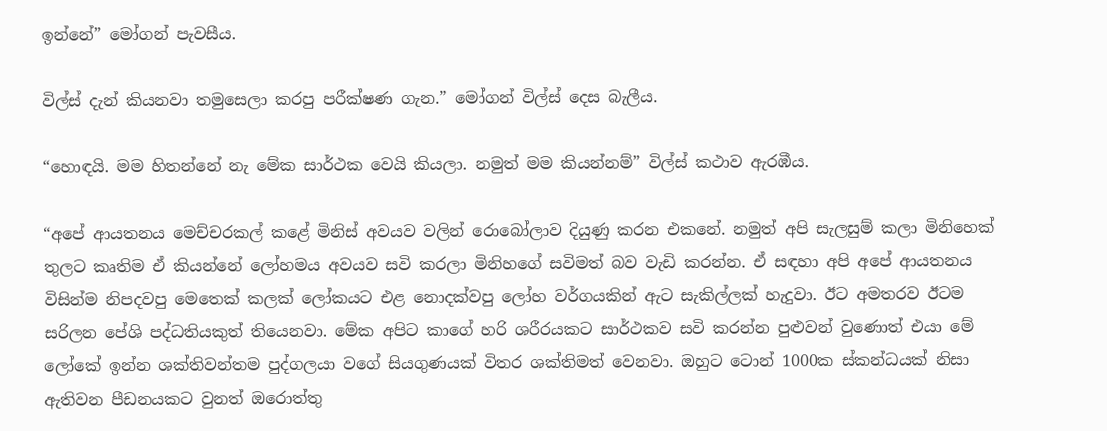ඉන්නේ” මෝගන් පැවසීය.

විල්ස් දැන් කියනවා තමුසෙලා කරපු පරීක්ෂණ ගැන.” මෝගන් විල්ස් දෙස බැලීය.

“හොඳයි. මම හිතන්නේ නැ මේක සාර්ථක වෙයි කියලා. නමුත් මම කියන්නම්” විල්ස් කථාව ඇරඹීය.

“අපේ ආයතනය මෙච්චරකල් කළේ මිනිස් අවයව වලින් රොබෝලාව දියුණු කරන එකනේ. නමුත් අපි සැලසුම් කලා මිනිහෙක් තුලට කෘතිම ඒ කියන්නේ ලෝහමය අවයව සවි කරලා මිනිහගේ සවිමත් බව වැඩි කරන්න. ඒ සඳහා අපි අපේ ආයතනය විසින්ම නිපදවපු මෙතෙක් කලක් ලෝකයට එළ නොදක්වපු ලෝහ වර්ගයකින් ඇට සැකිල්ලක් හැදුවා. ඊට අමතරව ඊටම සරිලන පේශි පද්ධතියකුත් තියෙනවා. මේක අපිට කාගේ හරි ශරීරයකට සාර්ථකව සවි කරන්න පුළුවන් වුණොත් එයා මේ ලෝකේ ඉන්න ශක්තිවන්තම පුද්ගලයා වගේ සියගුණයක් විතර ශක්තිමත් වෙනවා. ඔහුට ටොන් 1000ක ස්කන්ධයක් නිසා ඇතිවන පීඩනයකට වුනත් ඔරොත්තු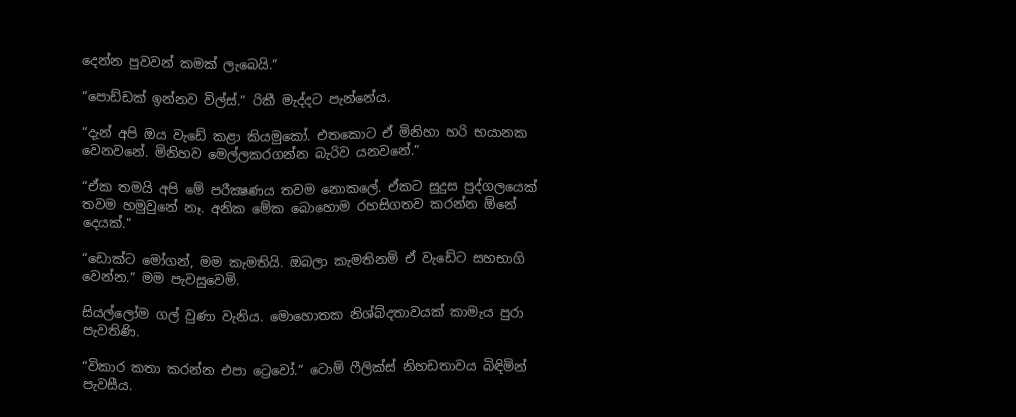දෙන්න පුවවන් කමක් ලැබෙයි.”

“පොඩ්ඩක් ඉන්නව විල්ස්.” රිකී මැද්දට පැන්නේය.

“දැන් අපි ඔය වැඩේ කළා කියමුකෝ. එතකොට ඒ මිනිහා හරි භයානක වෙනවනේ. මිනිහව මෙල්ලකරගන්න බැරිව යනවනේ.”

“ඒක තමයි අපි මේ පරීක්‍ෂණය තවම නොකලේ. ඒකට සුදුස පුද්ගලයෙක් තවම හමුවුනේ නෑ. අනික මේක බොහොම රහසිගතව කරන්න ඕනේ දෙයක්.”

“ඩොක්ට මෝගන්, මම කැමතියි. ඔබලා කැමතිනම් ඒ වැඩේට සහභාගි වෙන්න.” මම පැවසුවෙමි.

සියල්ලෝම ගල් වුණා වැනිය. මොහොතක නිශ්බ්දතාවයක් කාමැය පුරා පැවතිණි.

“විකාර කතා කරන්න එපා ට්‍රෙවෝ.” ටොම් ෆීලික්ස් නිහඩතාවය බිඳිමින් පැවසීය.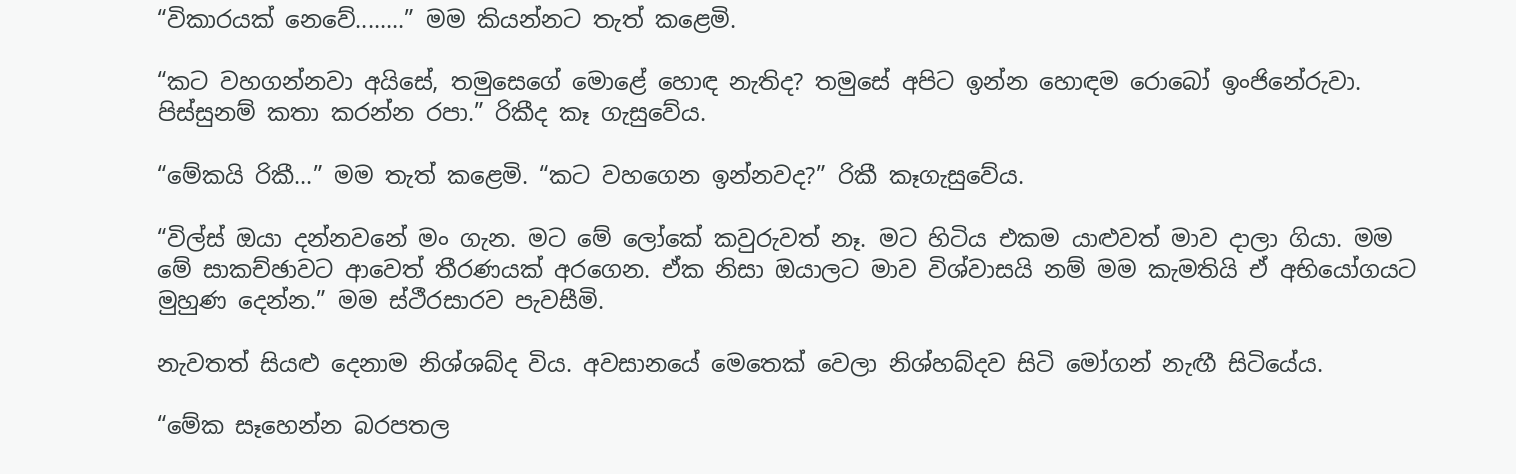“විකාරයක් නෙවේ........” මම කියන්නට තැත් කළෙමි.

“කට වහගන්නවා අයිසේ, තමුසෙගේ මොළේ හොඳ නැතිද? තමුසේ අපිට ඉන්න හොඳම රොබෝ ඉංජිනේරුවා. පිස්සුනම් කතා කරන්න රපා.” රිකීද කෑ ගැසුවේය.

“මේකයි රිකී...” මම තැත් කළෙමි. “කට වහගෙන ඉන්නවද?” රිකී කෑගැසුවේය.

“විල්ස් ඔයා දන්නවනේ මං ගැන. ම‍ට මේ ලෝකේ කවුරුවත් නෑ. මට හිටිය එකම යාළුවත් මාව දාලා ගියා. මම මේ සාකච්ඡාවට ආවෙත් තීරණයක් අරගෙන. ඒක නිසා ඔයාලට මාව විශ්වාසයි නම් මම කැමතියි ඒ අභියෝගයට මුහුණ දෙන්න.” මම ස්ථීරසාරව පැවසීමි.

නැවතත් සියළු දෙනාම නිශ්ශබ්ද විය. අවසානයේ මෙතෙක් වෙලා නිශ්හබ්දව සිටි මෝගන් නැඟී සිටියේය.

“මේක සෑහෙන්න බරපතල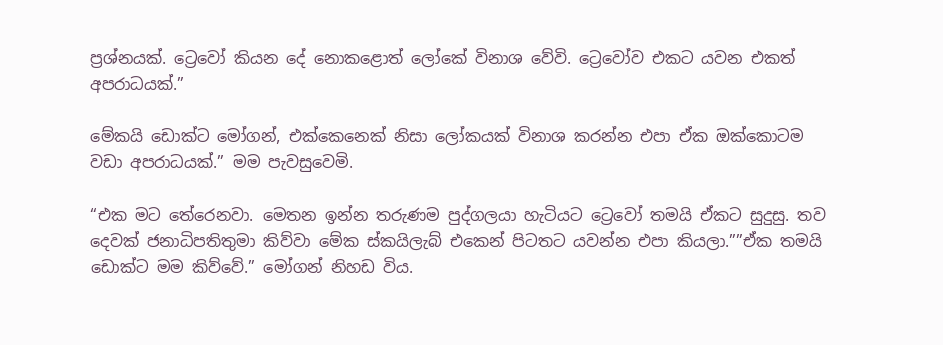ප්‍රශ්නයක්. ට්‍රෙවෝ කියන දේ නොකළොත් ලෝකේ විනාශ වේවි. ට්‍රෙවෝව එකට යවන එකත් අපරාධයක්.”

මේකයි ඩොක්ට මෝගන්, එක්කෙනෙක් නිසා ලෝකයක් විනාශ කරන්න එපා ඒක ඔක්කොටම වඩා අපරාධයක්.” මම පැවසුවෙමි.

“එක මට තේරෙනවා. මෙතන ඉන්න තරුණම පුද්ගලයා හැටියට ට්‍රෙවෝ තමයි ඒකට සුදුසු. තව දෙවක් ජනාධිපතිතුමා කිව්වා මේක ස්කයිලැබ් එකෙන් පිටතට යවන්න එපා කියලා.””ඒක තමයි ඩොක්ට මම කිව්වේ.” මෝගන් නිහඩ විය.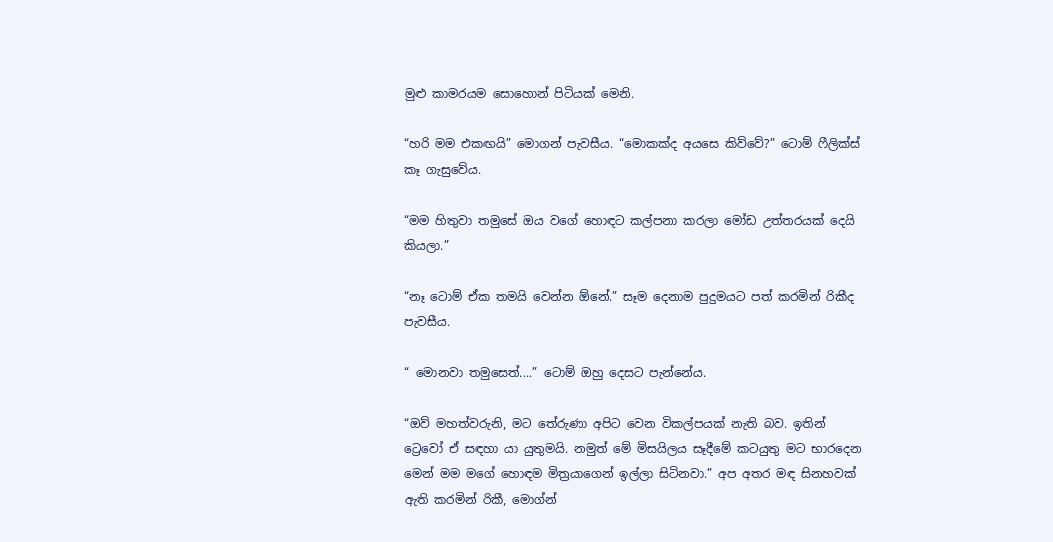මුළු කාමරයම සොහොන් පිටියක් මෙනි.

“හරි මම එකඟයි” මොගන් පැවසීය. “මොකක්ද අයසෙ කිව්වේ?” ටොම් ෆීලික්ස් කෑ ගැසුවේය.

“මම හිතුවා තමුසේ ඔය වගේ හොඳට කල්පනා කරලා මෝඩ උත්තරයක් දෙයි කියලා.”

“නෑ ටොම් ඒක තමයි වෙන්න ඕනේ.” සෑම දෙනාම පුදුමයට පත් කරමින් රිකීද පැවසීය.

“ මොනවා තමුසෙත්....” ටොම් ඔහු දෙසට පැන්නේය.

“ඔව් මහත්වරුනි, මට තේරුණා අපිට වෙන විකල්පයක් නැති බව. ඉතින් ට්‍රෙවෝ ඒ සඳහා යා යුතුමයි. නමුත් මේ මිසයිලය සෑදීමේ කටයුතු මට භාරදෙන මෙන් මම මගේ හොඳම මිත්‍රයාගෙන් ඉල්ලා සිටිනවා.” අප අතර මඳ සිනහවක් ඇති කරමින් රිකී, මොග්න්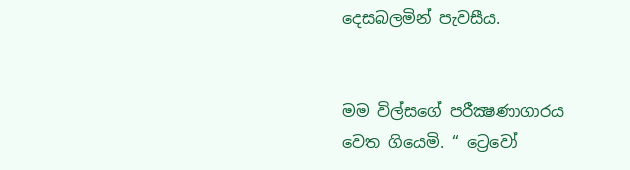දෙසබලමින් පැවසීය.


මම විල්සගේ පරීක්‍ෂණාගාරය වෙත ගියෙමි. “ ට්‍රෙවෝ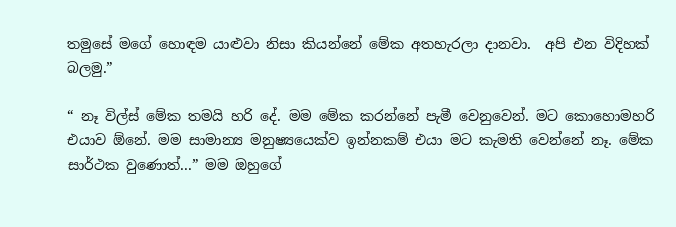තමුසේ මගේ හොඳම යාළුවා නිසා කියන්නේ මේක අතහැරලා දානවා.  අපි එන විදිහක් බලමු.”

“ නෑ විල්ස් මේක තමයි හරි දේ. මම මේක කරන්නේ පැමී වෙනුවෙන්. මට කොහොමහරි එයාව ඕනේ. මම සාමාන්‍ය මනුෂ්‍යයෙක්ව ඉන්නකම් එයා මට කැමති වෙන්නේ නෑ. මේක සාර්ථක වුණොත්...” මම ඔහුගේ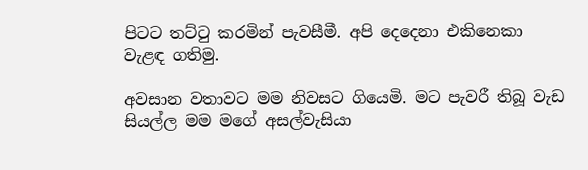පිටට තට්ටු කරමින් පැවසීමී. අපි දෙදෙනා එකිනෙකා වැළඳ ගතිමු.

අවසාන වතාවට මම නිවසට ගියෙමි. මට පැවරී තිබූ වැඩ සියල්ල මම මගේ අසල්වැසියා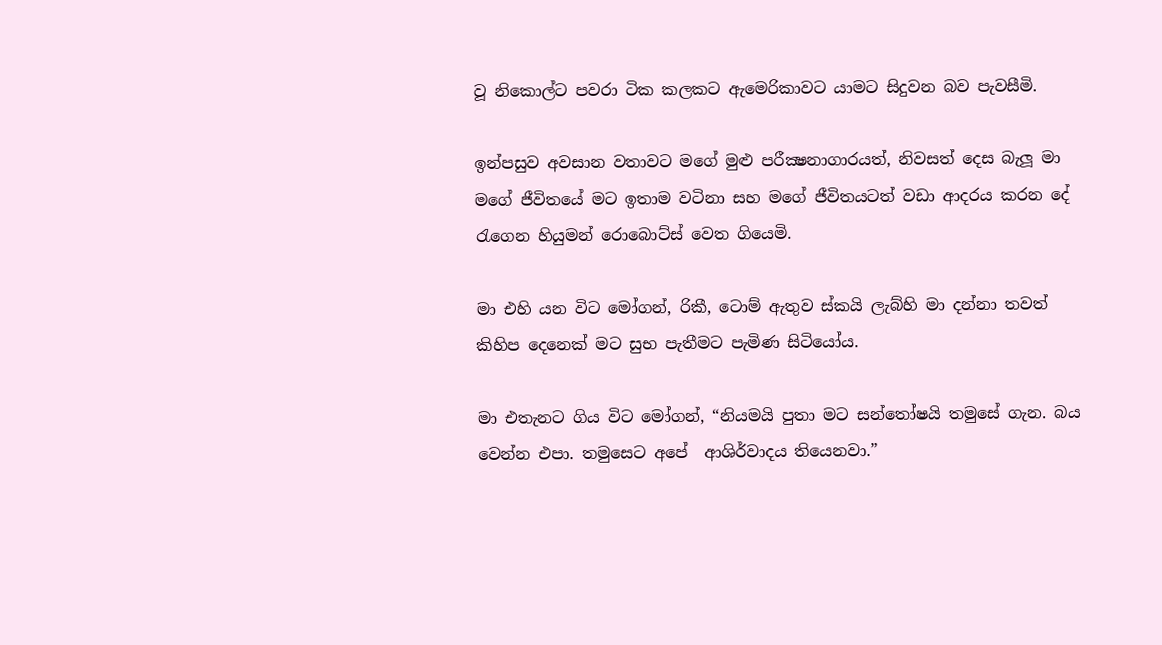වූ නිකොල්ට පවරා ටික කලකට ඇමෙරිකාවට යාමට සිදුවන බව පැවසීමි.

ඉන්පසුව අවසාන වතාවට මගේ මුළු පරීක්‍ෂනාගාරයත්, නිවසත් දෙස බැලූ මා මගේ ජීවිතයේ මට ඉතාම වටිනා සහ මගේ ජීවිතයටත් වඩා ආදරය කරන දේ රැගෙන හියුමන් රොබොට්ස් වෙත ගියෙමි.

මා එහි යන විට මෝගන්, රිකී, ටොම් ඇතුව ස්කයි ලැබ්හි මා දන්නා තවත් කිහිප දෙනෙක් මට සුභ පැතීමට පැමිණ සිටියෝය.

මා එතැනට ගිය විට මෝගන්, “නියමයි පුතා මට සන්තෝෂයි තමුසේ ගැන. බය වෙන්න එපා. තමුසෙට අපේ  ආශිර්වාදය තියෙනවා.”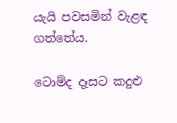යැයි පවසමින් වැළඳ ගත්තේය.

ටොම්ද දෑසට කදුළු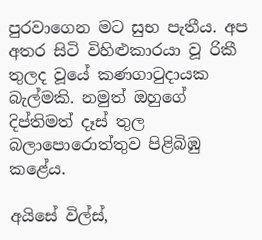පුරවාගෙන මට සුභ පැතීය. අප අතර සිටි විහිළුකාරයා වූ රිකී තුලද වූයේ කණගාටුදායක බැල්මකි. නමුත් ඔහුගේ දිප්තිමත් දෑස් තුල බලාපොරොත්තුව පිළිබිඹු කළේය.

අයිසේ විල්ස්,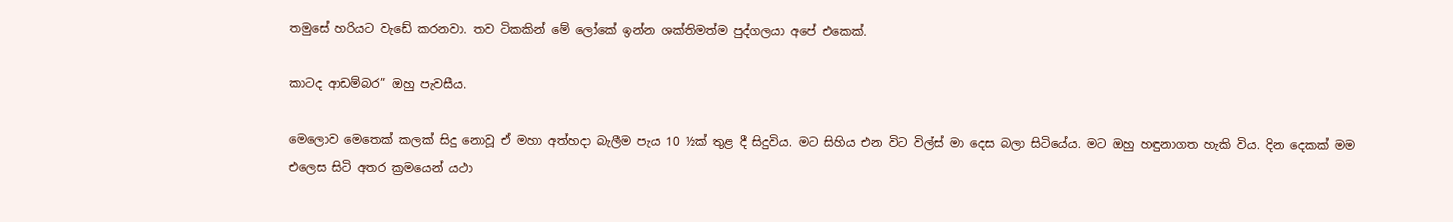තමුසේ හරියට වැඩේ කරනවා. තව ටිකකින් මේ ලෝකේ ඉන්න ශක්තිමත්ම පුද්ගලයා අපේ එකෙක්.

කාටද ආඩම්බර” ඔහු පැවසීය.

මෙලොව මෙතෙක් කලක් සිදු නොවූ ඒ මහා අත්හදා බැලීම පැය 10 ½ක් තුළ දී සිදුවිය. මට සිහිය එන විට විල්ස් මා දෙස බලා සිටියේය. මට ඔහු හඳුනාගත හැකි විය. දින දෙකක් මම එලෙස සිටි අතර ක්‍රමයෙන් යථා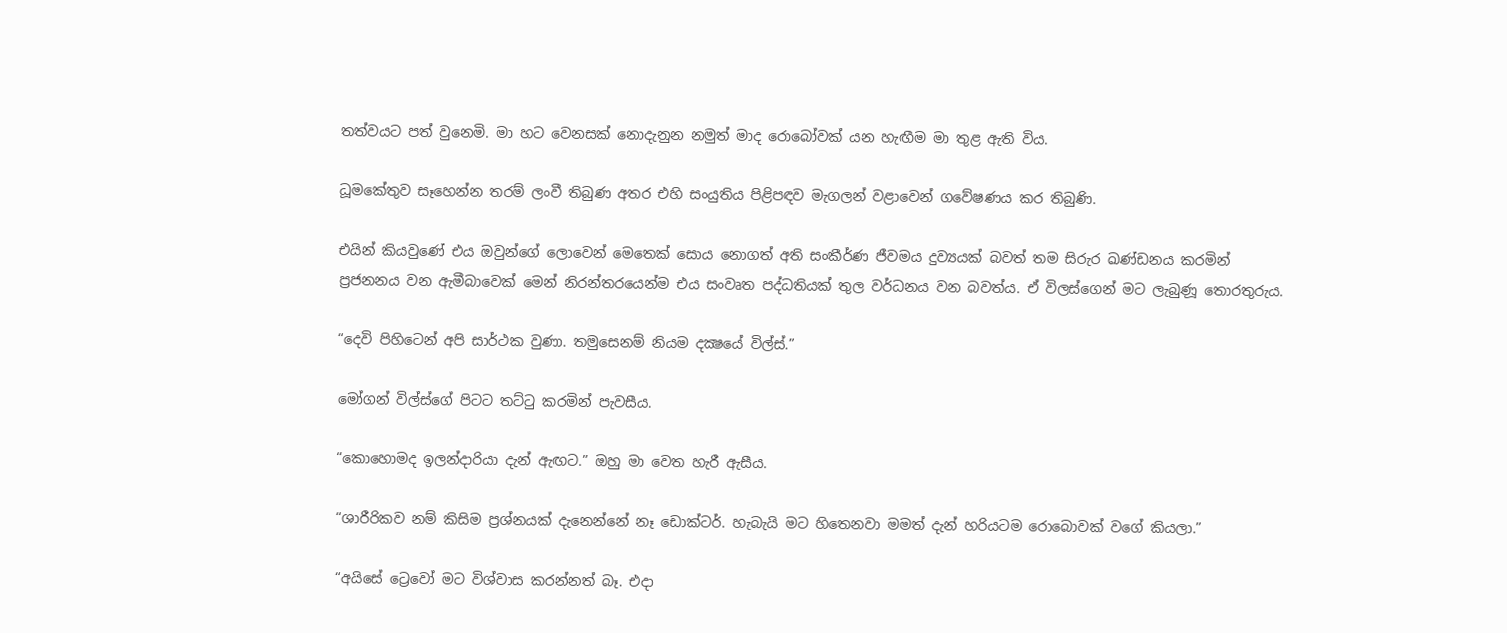තත්වයට පත් වුනෙමි. මා හට වෙනසක් නොදැනුන නමුත් මාද රොබෝවක් යන හැඟීම මා තුළ ඇති විය.

ධූමකේතුව සෑහෙන්න තරම් ලංවී තිබුණ අතර එහි සංයුතිය පිළිපඳව මැගලන් වළාවෙන් ගවේෂණය කර තිබුණි.

එයින් කියවුණේ එය ඔවුන්ගේ ලොවෙන් මෙතෙක් සොය නොගත් අති සංකීර්ණ ජීවමය දුව්‍යයක් බවත් තම සිරුර ඛණ්ඩනය කරමින් ප්‍රජනනය වන ඇමීබාවෙක් මෙන් නිරන්තරයෙන්ම එය සංවෘත පද්ධතියක් තුල වර්ධනය වන බවත්ය. ඒ විලස්ගෙන් මට ලැබුණූ තොරතුරුය.

“දෙවි පිහිටෙන් අපි සාර්ථක වුණා. තමුසෙනම් නියම දක්‍ෂයේ විල්ස්.”

මෝගන් විල්ස්ගේ පිටට තට්ටු කරමින් පැවසීය.

“කොහොමද ඉලන්දාරියා දැන් ඇඟට.” ඔහු මා වෙත හැරී ඇසීය.

“ශාරීරිකව නම් කිසිම ප්‍රශ්නයක් දැනෙන්නේ නෑ ඩොක්ටර්. හැබැයි මට හිතෙනවා මමත් දැන් හරියටම රොබොවක් වගේ කියලා.”

“අයිසේ ට්‍රෙවෝ මට විශ්වාස කරන්නත් බෑ. එදා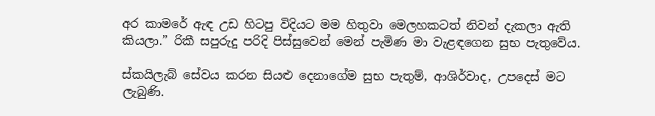අර කාමරේ ඇඳ උඩ හිටපු විදියට මම හිතුවා මෙලහකටත් නිවන් දැකලා ඇති කියලා.” රිකී සපුරුදු පරිදි පිස්සුවෙන් මෙන් පැමිණ මා වැළඳගෙන සුභ පැතුවේය.

ස්කයිලැබ් සේවය කරන සියළු දෙනාගේම සුභ පැතුම්, ආශිර්වාද, උපදෙස් මට ලැබුණි.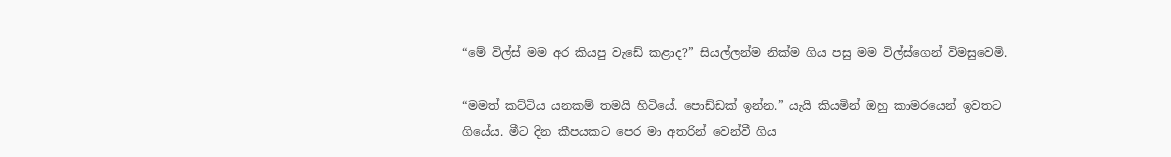“මේ විල්ස් මම අර කියපු වැඩේ කළාද?” සියල්ලන්ම නික්ම ගිය පසු මම විල්ස්ගෙන් විමසුවෙමි.

“මමත් කට්ටිය යනකම් තමයි හිටියේ. පොඩ්ඩක් ඉන්න.” යැයි කියමින් ඔහු කාමරයෙන් ඉවතට ගියේය. මීට දින කීපයකට පෙර මා අතරින් වෙන්වී ගිය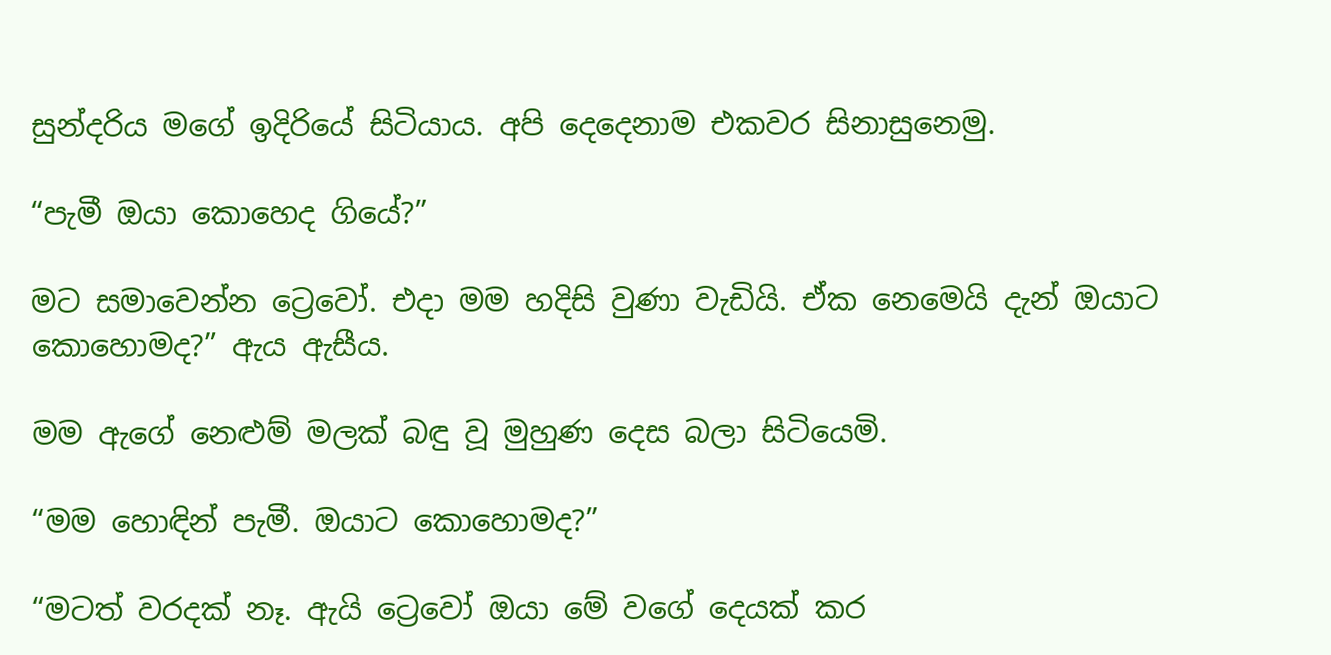සුන්දරිය මගේ ඉදිරියේ සිටියාය. අපි දෙදෙනාම එකවර සිනාසුනෙමු.

“පැමී ඔයා කොහෙද ගියේ?”

මට සමාවෙන්න ට්‍රෙවෝ. එදා මම හදිසි වුණා වැඩියි. ඒක නෙමෙයි දැන් ඔයාට කොහොමද?” ඇය ඇසීය.

මම ඇගේ නෙළුම් මලක් බඳු වූ මුහුණ දෙස බලා සිටියෙමි.

“මම හොඳින් පැමී. ඔයාට කොහොමද?”

“මටත් වරදක් නෑ. ඇයි ට්‍රෙවෝ ඔයා මේ වගේ දෙයක් කර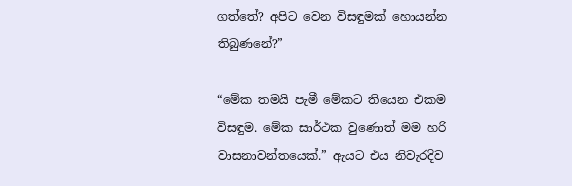ගත්තේ? අපිට වෙන විසඳුමක් හොයන්න තිබුණනේ?”

“මේක තමයි පැමී මේකට තියෙන එකම විසඳුම. මේක සාර්ථක වුණොත් මම හරි වාසනාවන්තයෙක්.” ඇයට එය නිවැරදිව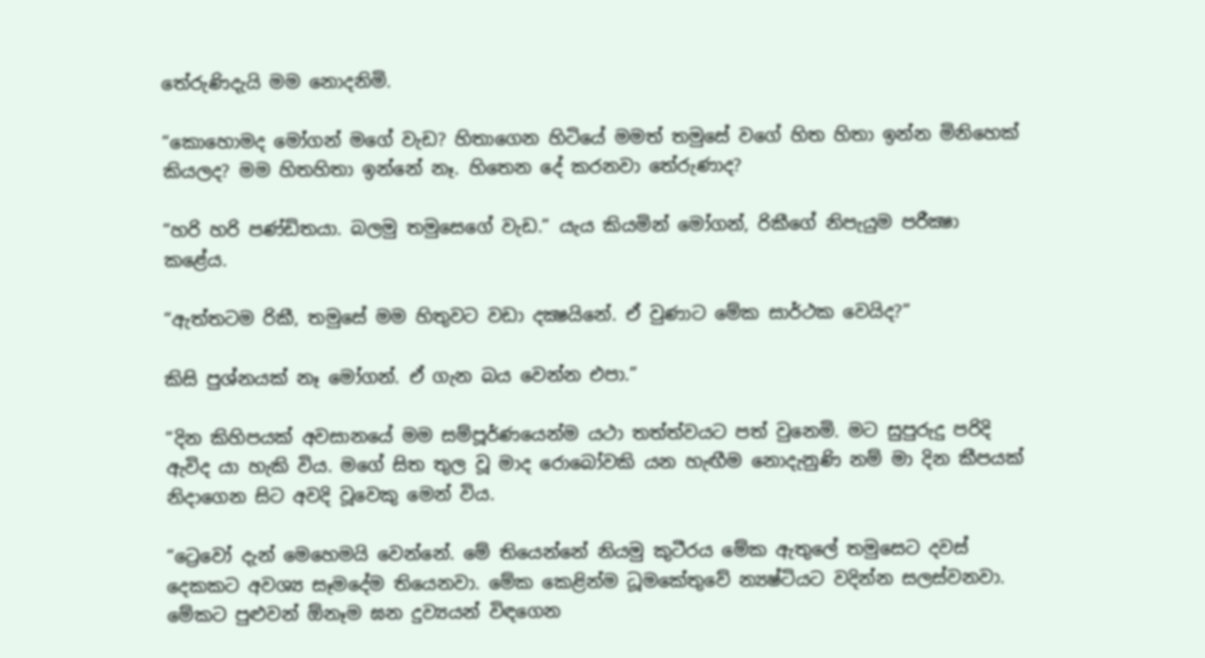තේරුණිදැයි මම නොදනිමි.

“කොහොමද මෝගන් මගේ වැඩ? හිතාගෙන හිටියේ මමත් තමුසේ වගේ හිත හිතා ඉන්න මිනිහෙක් කියලද? මම හිතහිතා ඉන්නේ නෑ. හිතෙන දේ කරනවා තේරුණාද?

“හරි හරි පණ්ඩිතයා. බලමු තමුසෙගේ වැඩ.” යැය කියමින් මෝගන්, රිකීගේ නිපැයුම පරීක්‍ෂා ක‍ළේය.

“ඇත්තටම රිකී, තමුසේ මම හිතුවට වඩා දක්‍ෂයිනේ. ඒ වුණා‍ට මේක සාර්ථක වෙයිද?”

කිසි පුශ්නයක් නෑ මෝගන්. ඒ ගැන බය වෙන්න එපා.”

“දින කිහිපයක් අවසා‍නයේ මම සම්පූර්ණයෙන්ම යථා තත්ත්වයට පත් වුනෙමි. මට සුපුරුදු පරිදි ඇවිද යා හැකි විය. මගේ සිත තුල වූ මාද රොබෝවකි යන හැඟීම නොදැනුණි නම් මා දින කීපයක් නිදාගෙන සිට අවදි වූවෙකු මෙන් විය.

“ට්‍රෙවෝ දැන් මෙහෙමයි වෙන්නේ. මේ තියෙන්නේ නියමු කුටීරය මේක ඇතුලේ තමුසෙට දවස් දෙකකට අවශ්‍ය සෑමදේම තියෙනවා. මේක කෙළින්ම ධූමකේතුවේ න්‍යෂ්ටියට වදින්න සලස්වනවා. මේකට පුළුවන් ඕනෑම ඝන දුව්‍යයන් විඳගෙන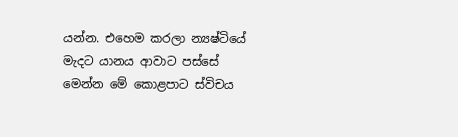යන්න. එහෙම කරලා න්‍යෂ්ටියේ මැදට යානය ආවාට පස්සේ මෙන්න මේ කොළපාට ස්විචය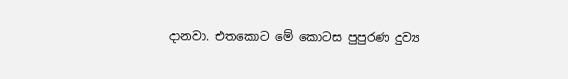දානවා. එතකොට මේ කොටස පුපුරණ දුව්‍ය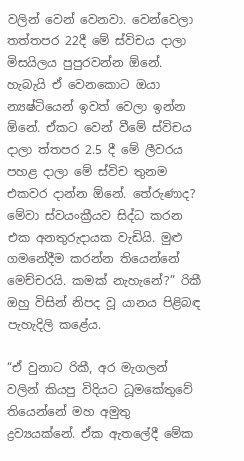වලින් වෙන් වෙනවා. වෙන්වෙලා තත්තපර 22දී මේ ස්විචය දාලා මිසයිලය පුපුරවන්න ඕනේ. හැබැයි ඒ වෙනකොට ඔයා න්‍යෂ්ටියෙන් ඉවත් වෙලා ඉන්න ඕනේ. ඒකට වෙන් වීමේ ස්විචය දාලා ත්තපර 2.5 දී මේ ලීවරය පහළ දාලා මේ ස්විච තුනම එකවර දා‍න්න ඕනේ. තේරුණාද? මේවා ස්වයංක්‍රීයව සිද්ධ කරන එක අනතුරුදායක වැඩියි. මුළු ගමනේදීම කරන්න තියෙන්නේ මෙච්චරයි. කමක් නැහැනේ?” රිකී ඔහු විසින් නිපද වූ යානය පිළිබඳ පැහැදිලි කළේය.

“ඒ වුනාට රිකී, අර මැගලන් වලින් කියපු විදියට ධූමකේතුවේ තියෙන්නේ මහ අමුතු ද්‍රව්‍යයක්නේ. ඒක ඇතලේදී මේක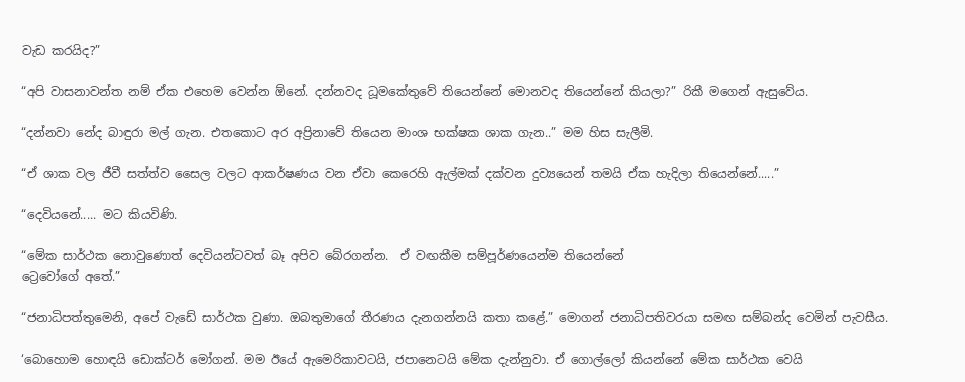වැඩ කරයිද?”

“අපි වාසනාවන්ත නම් ඒක එහෙම වෙන්න ඕනේ. දන්නවද ධූමකේතුවේ තියෙන්නේ මොනවද තියෙන්නේ කියලා?” රිකී මගෙන් ඇසුවේය.

“දන්නවා නේද බාඳුරා මල් ගැන. එතකොට අර අප්‍රිනාවේ තියෙන මාංශ භක්ෂක ශාක ගැන..” මම හිස සැලීමි.

“ඒ ශාක වල ජීවී සත්ත්ව සෛල වලට ආකර්ෂණය වන ඒවා කෙරෙහි ඇල්මක් දක්වන දුව්‍යයෙන් තමයි ඒක හැදිලා තියෙන්නේ.....”

“දෙවියනේ..... මට කියවිණි.

“මේක සාර්ථක නොවුණොත් දෙවියන්ටවත් බෑ අපිව බේරගන්න.  ඒ වඟකීම සම්පූර්ණයෙන්ම තියෙන්නේ
ට්‍රෙවෝගේ අතේ.”

“ජනාධිපත්තුමෙනි, අපේ වැඩේ සාර්ථක වුණා. ඔබතුමාගේ තීරණය දැනගන්නයි කතා කළේ.” මොගන් ජනාධිපතිවරයා සමඟ සම්බන්ද වෙමින් පැවසීය.

‘බොහොම හොඳයි ඩොක්ටර් මෝගන්. මම ඊයේ ඇමෙරිකාවටයි, ජපානෙටයි මේක දැන්නුවා. ඒ ගොල්ලෝ කියන්නේ මේක සාර්ථක වෙයි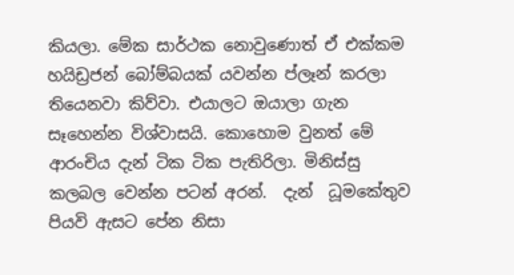කියලා. මේක සාර්ථක නොවුණොත් ඒ එක්කම හයිඩ්‍රජන් බෝම්බයක් යවන්න ප්ලෑන් කරලා තියෙනවා කිව්වා. එයාලට ඔයාලා ගැන සෑහෙන්න විශ්වාසයි. කොහොම වුනත් මේ ආරංචිය දැන් ටික ටික පැතිරිලා. මිනිස්සු කලබල වෙන්න පටන් අරන්.  දැන්  ධූමකේතුව පියවි ඇසට පේන නිසා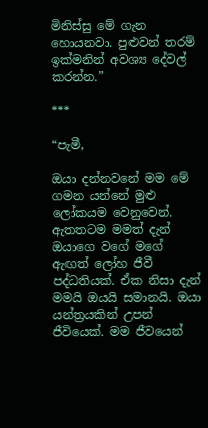මිනිස්සු මේ ගැන හොයනවා. පුළුවන් තරම් ඉක්මනින් අවශ්‍ය දේවල් කරන්න.”

***

“පැමී,

ඔයා දන්නවනේ මම මේ ගමන යන්නේ මුළු ලෝකයම වෙනුවෙන්. ඇතතටම මමත් දැන් ඔයාගෙ වගේ මගේ ඇඟත් ලෝහ ජීවී පද්ධතියක්. ඒක නිසා දැන් මමයි ඔයයි සමානයි. ඔයා යන්ත්‍රයකින් උපන් ජීවියෙක්. මම ජීවයෙන්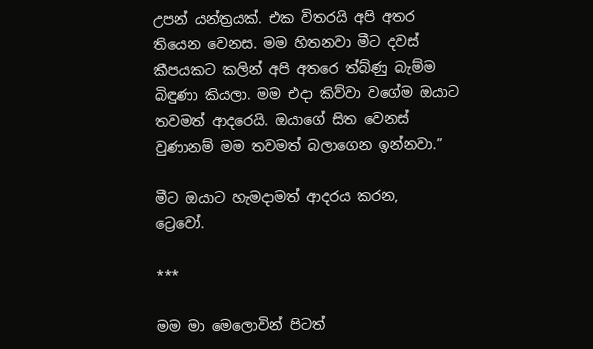උපන් යන්ත්‍රයක්. එක විතරයි අපි අතර තියෙන වෙනස. මම හිතනවා මීට දවස් කීපයකට කලින් අපි අතරෙ ත්බ්ණු බැම්ම බිඳුණා කියලා. මම එදා කිව්වා වගේම ඔයාට තවමත් ආදරෙයි. ඔයාගේ සිත වෙනස් වුණානම් මම තවමත් බලාගෙන ඉන්නවා.”

මීට ඔයාට හැමදාමත් ආදරය කරන,
ට්‍රෙවෝ.

***

මම මා මෙලොවින් පිටත්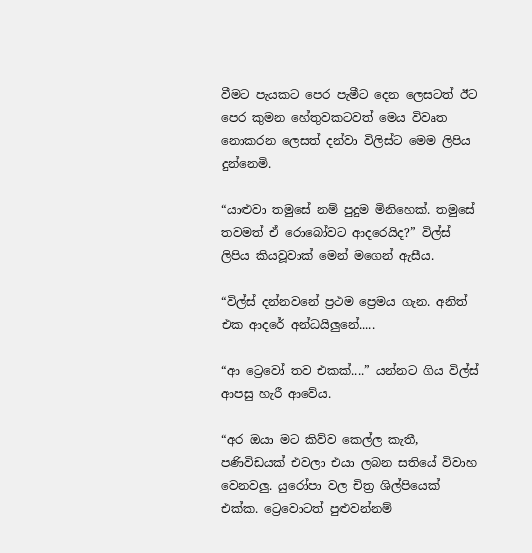වීමට පැයකට පෙර පැමීට දෙන ලෙසටත් ඊට පෙර කුමන හේතුවකටවත් මෙය විවෘත නොකරන ලෙසත් දන්වා විලිස්ට මෙම ලිපිය දුන්නෙමි.

“යාළුවා තමුසේ නම් පුදුම මිනිහෙක්. තමුසේ තවමත් ඒ රොබෝවට ආදරෙයිද?” විල්ස් ලිපිය කියවූවාක් මෙන් මගෙන් ඇසීය.

“විල්ස් දන්නවනේ ප්‍රථම ප්‍රෙමය ගැන. අනිත් එක ආදරේ අන්ධයිලුනේ.....

“ආ ට්‍රෙවෝ තව එකක්....” යන්නට ගිය විල්ස් ආපසු හැරී ආවේය.

“අර ඔයා මට කිව්ව කෙල්ල කැතී, පණිවිඩයක් එවලා එයා ලබන සතියේ විවාහ වෙනවලු. යුරෝපා වල චිත්‍ර ශිල්පියෙක් එක්ක. ට්‍රෙවොටත් පුළුවන්නම්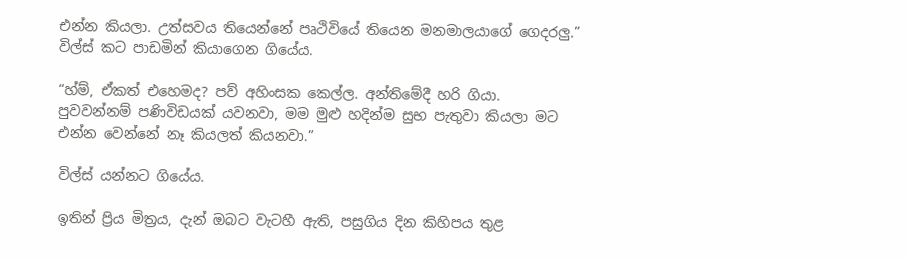එන්න කියලා. උත්සවය තියෙන්නේ පෘථිවියේ තියෙන මනමාලයාගේ ගෙදරලු.” විල්ස් කට පාඩමින් කියාගෙන ගියේය.

“හ්ම්, ඒකත් එහෙමද? පව් අහිංසක කෙල්ල. අන්තිමේදී හරි ගියා. පුවවන්නම් පණිවිඩයක් යවනවා, මම මුළු හදින්ම සුභ පැතුවා කියලා මට එන්න වෙන්නේ නෑ කියලත් කියනවා.”

විල්ස් යන්නට ගියේය.

ඉතින් ප්‍රිය මිත්‍රය, දැන් ඔබට වැටහී ඇති, පසුගිය දින කිහිපය තුළ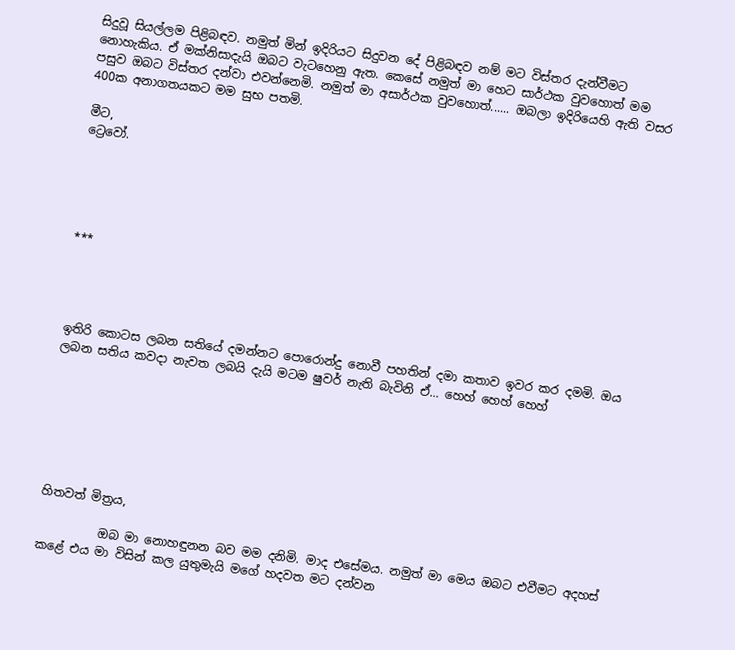සිදුවූ සියල්ලම පිළිබඳව. නමුත් මින් ඉදිරියට සිදුවන දේ පිළිබඳව නම් මට විස්තර දැන්වීමට නොහැකිය. ඒ මක්නිසාදැයි ඔබට වැටහෙනු ඇත. කෙසේ නමුත් මා හෙට සාර්ථක වුවහොත් මම පසුව ඔබට විස්තර දන්වා එවන්නෙමි. නමුත් මා අසාර්ථක වුවහොත්...... ඔබලා ඉදිරියෙහි ඇති වසර 400ක අනාගතයකට මම සුභ පතමි.

මීට,
ට්‍රෙවෝ.





***




ඉතිරි කොටස ලබන සතියේ දමන්නට පොරොන්දු නොවී පහතින් දමා කතාව ඉවර කර දමමි. ඔය ලබන සතිය කවදා නැවත ලබයි දැයි මටම ෂුවර් නැති බැවිනි ඒ... හෙහ් හෙහ් හෙහ්







හිතවත් මිත්‍රය,

          ඔබ මා නොහඳුනන බව මම දනිමි. මාද එසේමය. නමුත් මා මෙය ඔබට එවීමට අදහස් කළේ එය මා විසින් කල යුතුමැයි මගේ හදවත මට දන්වන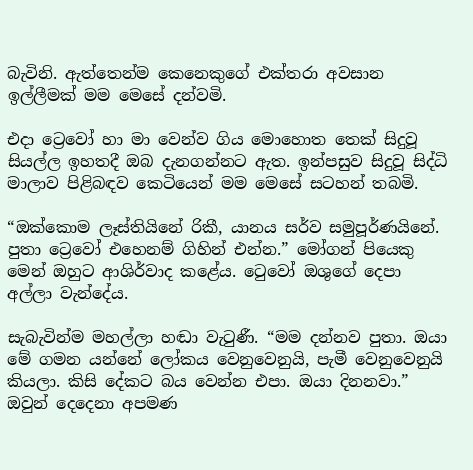බැවිනි. ඇත්තෙන්ම කෙනෙකුගේ එක්තරා අවසාන ඉල්ලීමක් මම මෙසේ දන්වමි.

එදා ට්‍රෙවෝ හා මා වෙන්ව ගිය මොහොත තෙක් සිදුවූ සියල්ල ඉහතදී ඔබ දැනගන්නට ඇත. ඉන්පසුව සිදුවූ සිද්ධි මාලාව පිළිබඳව කෙටියෙන් මම මෙසේ සටහන් තබමි.

“ඔක්කොම ලෑස්තියිනේ රිකී, යානය සර්ව සමුපූර්ණයිනේ. පුතා ට්‍රෙවෝ එහෙනම් ගිහින් එන්න.” මෝගන් පියෙකු මෙන් ඔහුට ආශිර්වාද කළේය. ටෙුවෝ ඔශුගේ දෙපා අල්ලා වැන්දේය.

සැබැවින්ම මහල්ලා හඬා වැටුණී. “මම දන්නව පුතා. ඔයා මේ ගමන යන්නේ ලෝකය වෙනුවෙනුයි, පැමී වෙනුවෙනුයි කියලා. කිසි දේකට බය වෙන්න එපා. ඔයා දිනනවා.” ඔවුන් දෙදෙනා අපමණ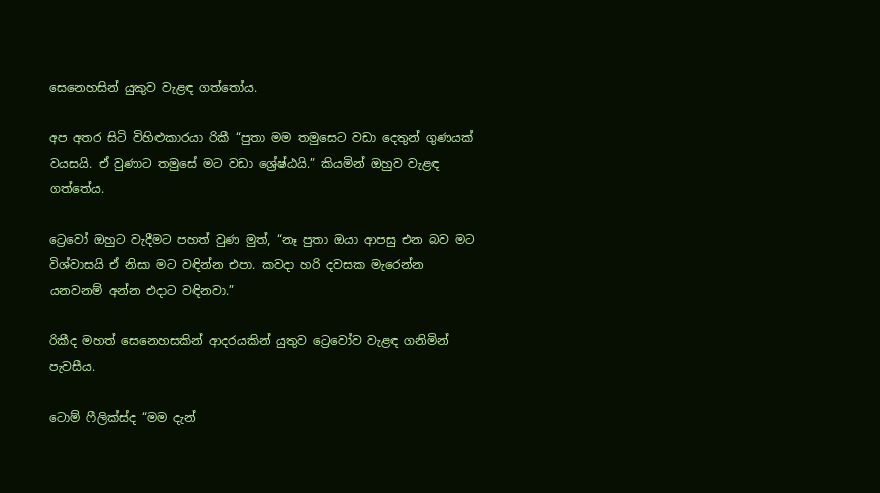සෙනෙහසින් යුකුව වැළඳ ගත්තෝය.

අප අතර සිටි විහිළුකාරයා රිකී “පුතා මම තමුසෙට වඩා දෙතුන් ගුණයක් වයසයි. ඒ වුණාට තමුසේ මට වඩා ශ්‍රේෂ්ඨයි.” කියමින් ඔහුව වැළඳ ගත්තේය.

ට්‍රෙවෝ ඔහුට වැදීමට පහත් වුණ මුත්, “නෑ පුතා ඔයා ආපසු එන බව මට විශ්වාසයි ඒ නිසා මට වඳින්න එපා. කවදා හරි දවසක මැරෙන්න යනවනම් අන්න එදාට වඳිනවා.”

රිකීද මහත් සෙනෙහසකින් ආදරයකින් යුතුව ට්‍රෙවෝව වැළඳ ගනිමින් පැවසීය.

ටොම් ෆීලික්ස්ද “මම දැන්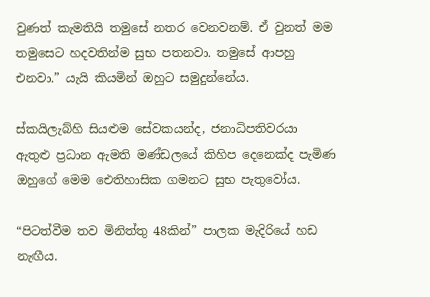වුණත් කැමතියි තමුසේ නතර වෙනවනම්. ඒ වුනත් මම තමුසෙට හදවතින්ම සුභ පතනවා. තමුසේ ආපහු එනවා.” යැයි කියමින් ඔහුට සමුදුන්නේය.

ස්කයිලැබ්හි සියළුම සේවකයන්ද, ජනාධිපතිවරයා ඇතුළු ප්‍රධාන ඇමති මණ්ඩලයේ කිහිප දෙනෙක්ද පැමිණ ඔහුගේ මෙම ඓතිහාසික ගමනට සුභ පැතුවෝය.

“පිටත්වීම තව මිනිත්තු 48කින්” පාලක මැදිරියේ හඩ නැඟීය.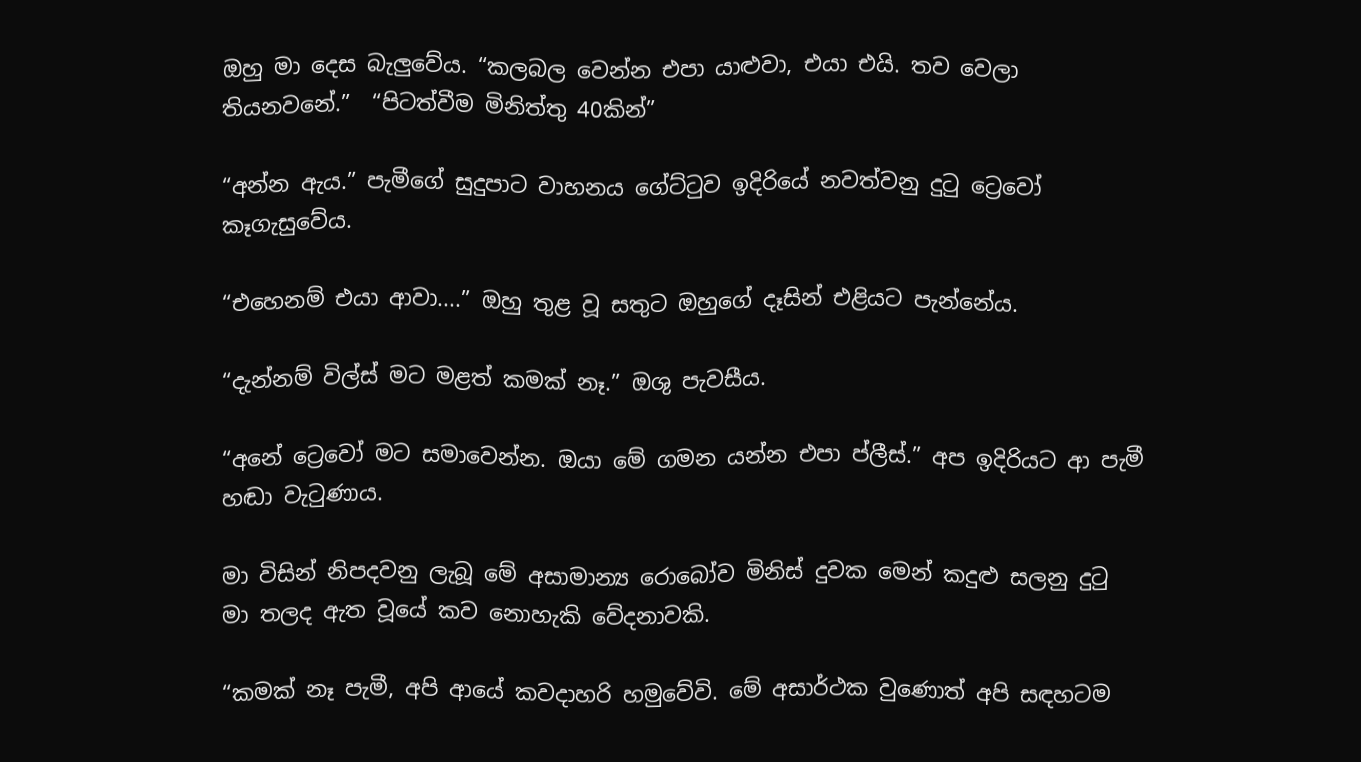ඔහු මා දෙස බැලුවේය. “කලබල වෙන්න එපා යාළුවා, එයා එයි. තව වෙලා තියනවනේ.”  “පිටත්වීම මිනිත්තු 40කින්”

“අන්න ඇය.” පැමීගේ සුදුපාට වාහනය ගේට්ටුව ඉදිරියේ නවත්වනු දුටු ට්‍රෙවෝ කෑගැසුවේය.

“එහෙනම් එයා ආවා....” ඔහු තුළ වූ සතුට ඔහුගේ දෑසින් එළියට පැන්නේය.

“දැන්නම් විල්ස් මට මළත් කමක් නෑ.” ඔශු පැවසීය.

“අනේ ට්‍රෙවෝ මට සමාවෙන්න. ඔයා මේ ගමන යන්න එපා ප්ලීස්.” අප ඉදිරියට ආ පැමී හඬා වැටුණාය.

මා විසින් නිපදවනු ලැබූ මේ අසාමාන්‍ය රොබෝව මිනිස් දුවක මෙන් කදුළු සලනු දුටු මා තලද ඇත වූයේ කව නොහැකි වේදනාවකි.

“කමක් නෑ පැමී, අපි ආයේ කවදාහරි හමුවේවි. මේ අසාර්ථක වුණොත් අපි සඳහටම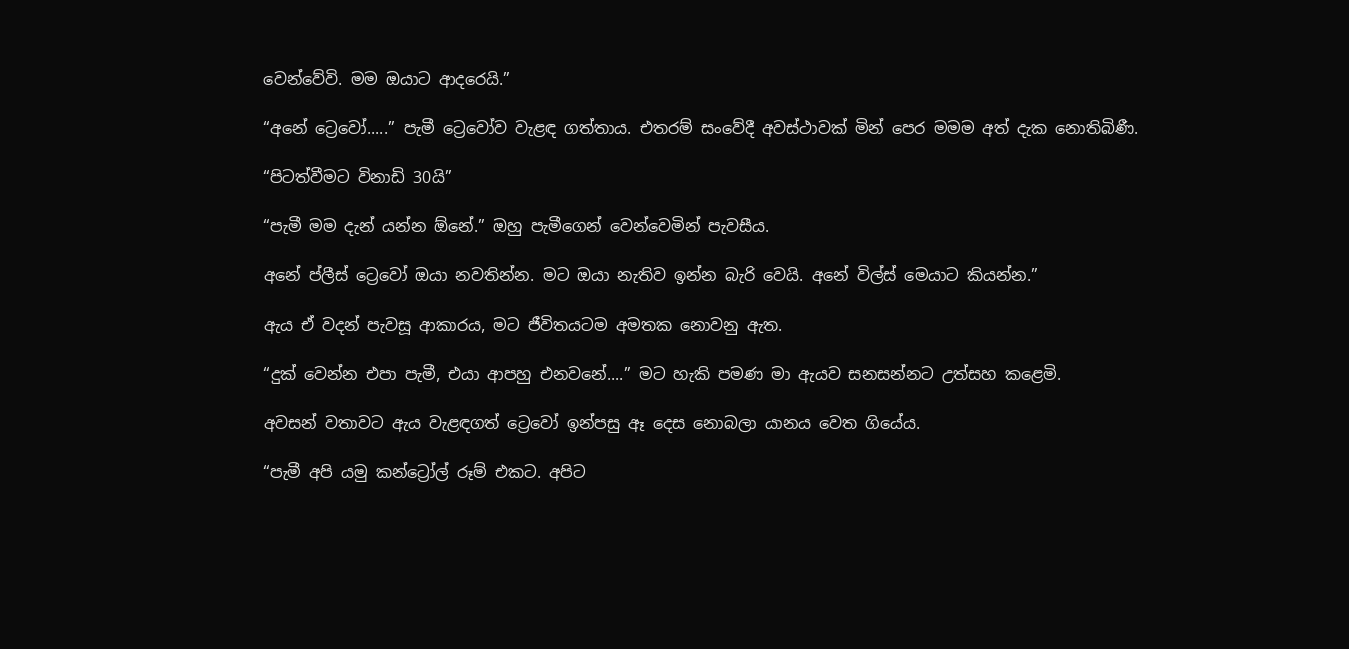වෙන්වේවි. මම ඔයාට ආදරෙයි.”

“අනේ ට්‍රෙවෝ.....” පැමී ට්‍රෙවෝව වැළඳ ගත්තාය. එතරම් සංවේදී අවස්ථාවක් මින් පෙර මමම අත් දැක නොතිබිණී.

“පිටත්වීමට විනාඩි 30යි”

“පැමී මම දැන් යන්න ඕනේ.” ඔහු පැමීගෙන් වෙන්වෙමින් පැවසීය.

අනේ ප්ලීස් ට්‍රෙවෝ ඔයා නවතින්න. මට ඔයා නැතිව ඉන්න බැරි වෙයි. අනේ විල්ස් මෙයාට කියන්න.”

ඇය ඒ වදන් පැවසූ ආකාරය, මට ජීවිතයටම අමතක නොවනු ඇත.

“දුක් වෙන්න එපා පැමී, එයා ආපහු එනවනේ....” මට හැකි පමණ මා ඇයව සනසන්නට උත්සහ කළෙමි.

අවසන් වතාවට ඇය වැළඳගත් ට්‍රෙවෝ ඉන්පසු ඈ දෙස නොබලා යානය වෙත ගියේය.

“පැමී අපි යමු කන්ට්‍රෝල් රූම් එකට. අපිට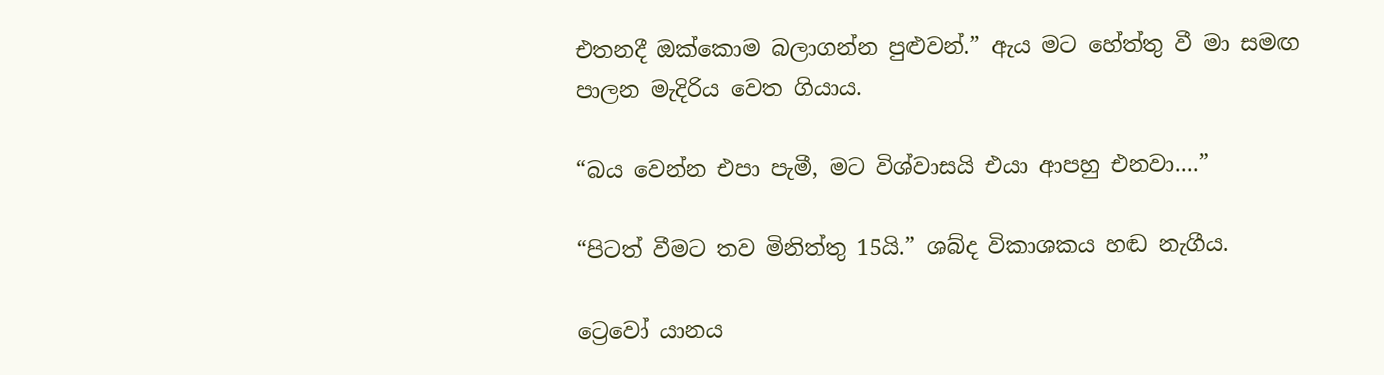එතනදී ඔක්කොම බලාගන්න පුළුවන්.” ඇය මට හේත්තු වී මා සමඟ පාලන මැදිරිය වෙත ගියාය.

“බය වෙන්න එපා පැමී, මට විශ්වාසයි එයා ආපහු එනවා....”

“පිටත් වීමට තව මිනිත්තු 15යි.” ශබ්ද විකාශකය හඬ නැගීය.

ට්‍රෙවෝ යානය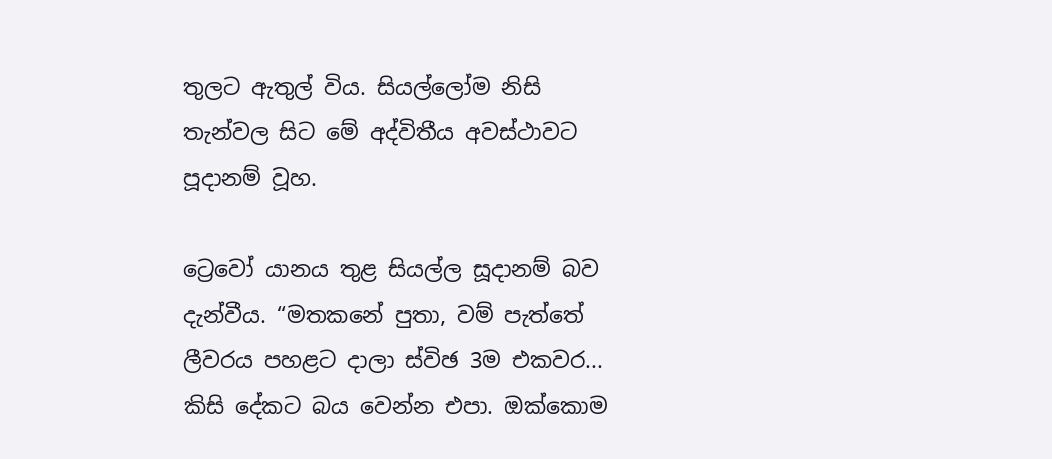තුලට ඇතුල් විය. සියල්ලෝම නිසි තැන්වල සිට මේ අද්විතීය අවස්ථාවට පූදානම් වූහ.

ට්‍රෙවෝ යානය තුළ සියල්ල සූදානම් බව දැන්වීය. “මතකනේ පුතා, වම් පැත්තේ ලීවරය පහළට දාලා ස්විඡ 3ම එකවර... කිසි දේකට බය වෙන්න එපා. ඔක්කොම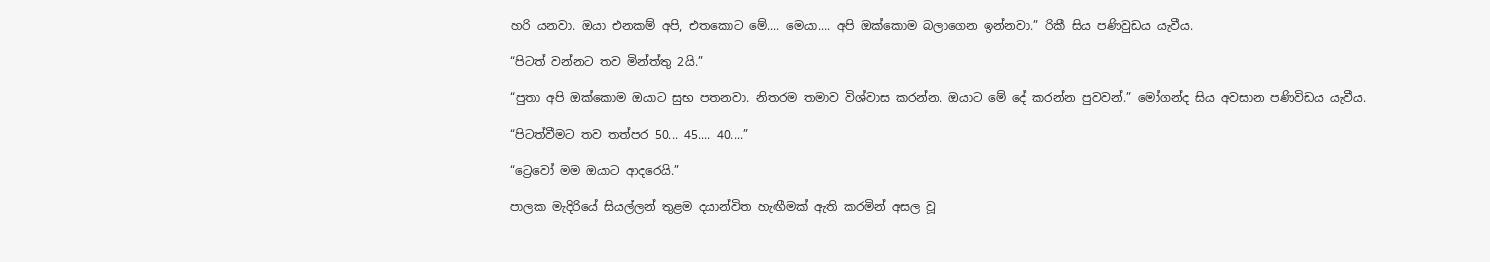හරි යනවා. ඔයා එනකම් අපි, එතකොට මේ.... මෙයා.... අපි ඔක්කොම බලාගෙන ඉන්නවා.” රිකී සිය පණිවුඩය යැවීය.

“පිටත් වන්නට තව මින්ත්තු 2යි.”

“පුතා අපි ඔක්කොම ඔයාට සුභ පතනවා. නිතරම තමාව විශ්වාස කරන්න. ඔයාට මේ දේ කරන්න පුවවන්.” මෝගන්ද සිය අවසාන පණිවිඩය යැවීය.

“පිටත්වීමට තව තත්පර 50... 45.... 40....”

“ට්‍රෙවෝ මම ඔයාට ආදරෙයි.”

පාලක මැදිරියේ සියල්ලන් තුළම දයාන්විත හැඟීමක් ඇති කරමින් අසල වූ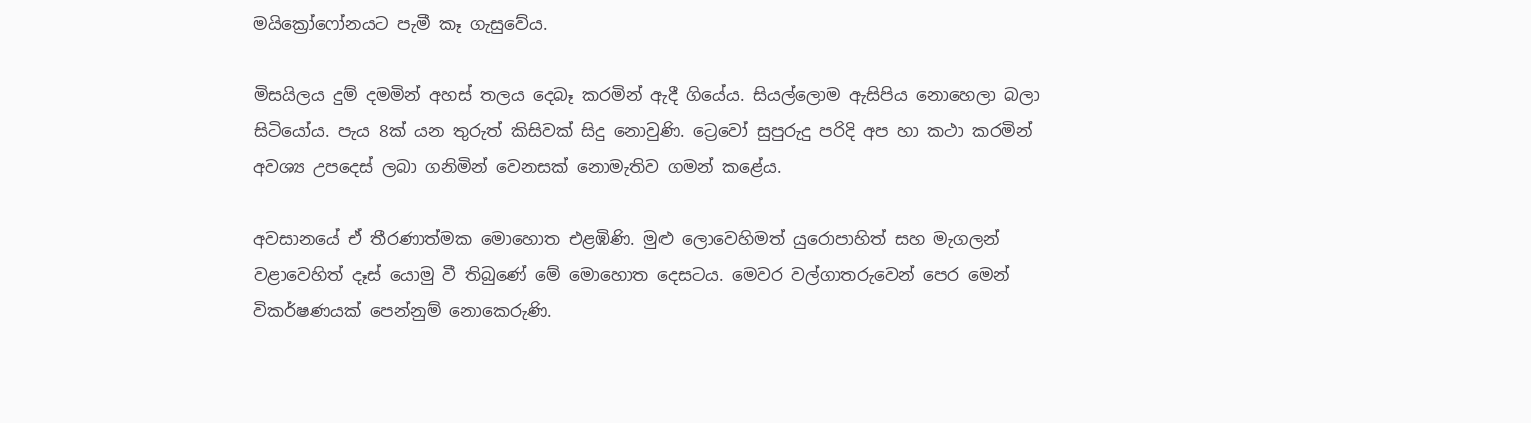මයික්‍රෝෆෝනයට පැමී කෑ ගැසුවේය.

මිසයිලය දුම් දමමින් අහස් තලය දෙබෑ කරමින් ඇදී ගියේය. සියල්ලොම ඇසිපිය නොහෙලා බලා සිටියෝය. පැය 8ක් යන තුරුත් කිසිවක් සිදු නොවුණි. ට්‍රෙවෝ සුපුරුදු පරිදි අප හා කථා කරමින් අවශ්‍ය උපදෙස් ලබා ගනිමින් වෙනසක් නොමැතිව ගමන් කළේය.

අවසානයේ ඒ තීරණාත්මක මොහොත එළඹිණි. මුළු ලොවෙහිමත් යුරොපාහිත් සහ මැගලන් වළාවෙහිත් දෑස් යොමු වී තිබුණේ මේ මොහොත දෙසටය. මෙවර වල්ගාතරුවෙන් පෙර මෙන් විකර්ෂණයක් පෙන්නුම් නොකෙරුණි.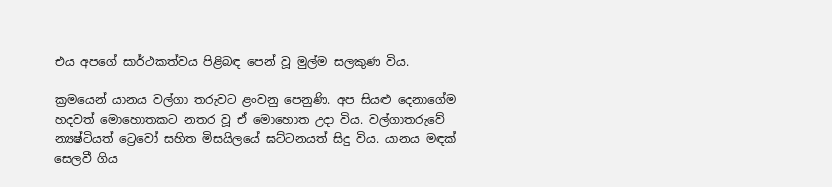එය අපගේ සාර්ථකත්වය පිළිබඳ පෙන් වූ මුල්ම සලකුණ විය.

ක්‍රමයෙන් යානය වල්ගා තරුවට ළංවනු පෙනුණි. අප සියළු දෙනාගේම හදවත් මොහොතකට නතර වූ ඒ මොහොත උදා විය. වල්ගාතරුවේ න්‍යෂ්ටියත් ට්‍රෙවෝ සහිත මිසයිලයේ ඝට්ටනයත් සිදු විය. යානය මඳක් සෙලවී ගිය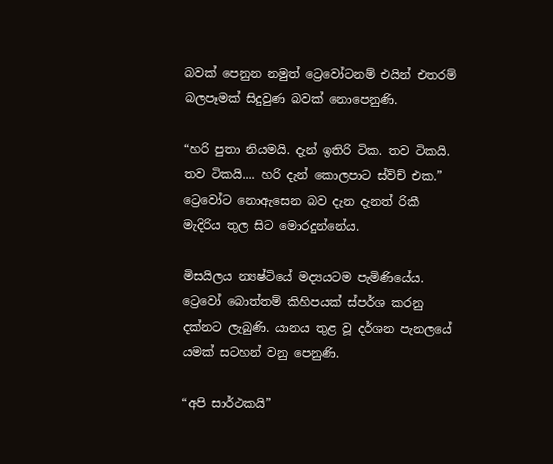බවක් පෙනුන නමුත් ට්‍රෙවෝටනම් එයින් එතරම් බලපෑමක් සිදුවුණ බවක් නොපෙනුණි.

“හරි පුතා නියමයි. දැන් ඉතිරි ටික. තව ටිකයි. තව ටිකයි.... හරි දැන් කොලපාට ස්ව්ච් එක.” ට්‍රෙවෝට නොඇසෙන බව දැන දැනත් රිකී මැදිරිය තුල සිට මොරදුන්නේය.

මිසයිලය න්‍යෂ්ටියේ මද්‍යයටම පැමිණියේය. ට්‍රෙවෝ බොත්තම් කිහිපයක් ස්පර්ශ කරනු දක්නට ලැබුණි. යානය තුළ වූ දර්ශන පැනලයේ යමක් සටහන් වනු පෙනුණි.

“අපි සාර්ථකයි”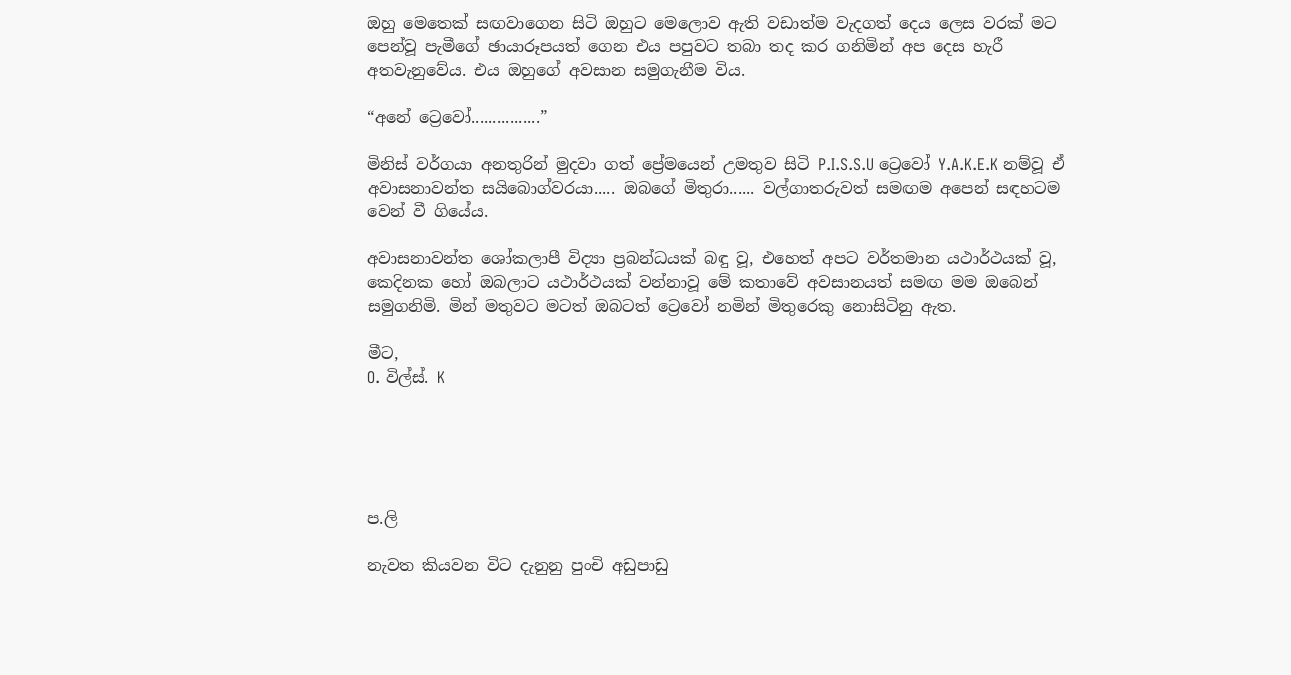ඔහු මෙතෙක් සඟවාගෙන සිටි ඔහුට මෙලොව ඇති වඩාත්ම වැදගත් දෙය ලෙස වරක් මට පෙන්වූ පැමීගේ ඡායාරූපයත් ගෙන එය පපුවට තබා තද කර ගනිමින් අප දෙස හැරී අතවැනුවේය. එය ඔහුගේ අවසාන සමුගැනීම විය.

“අනේ ට්‍රෙවෝ................”

මිනිස් වර්ගයා අනතුරින් මුදවා ගත් ප්‍රේමයෙන් උමතුව සිටි P.I.S.S.U ට්‍රෙවෝ Y.A.K.E.K නම්වූ ඒ අවාසනාවන්ත සයිබොග්වරයා..... ඔබගේ මිතුරා...... වල්ගාතරුවත් සමඟම අපෙන් සඳහටම වෙන් වී ගියේය.

අවාසනාවන්ත ශෝකලාපී විද්‍යා ප්‍රබන්ධයක් බඳු වූ, එහෙත් අපට වර්තමාන යථාර්ථයක් වූ, කෙදිනක හෝ ඔබලාට යථාර්ථයක් වන්නාවූ මේ කතාවේ අවසානයත් සමඟ මම ඔබෙන් සමුගනිමි. මින් මතුවට මටත් ඔබටත් ට්‍රෙවෝ නමින් මිතුරෙකු නොසිටිනු ඇත.

මීට,
O. විල්ස්. K





ප.ලි

නැවත කියවන විට දැනුනු පුංචි අඩුපාඩු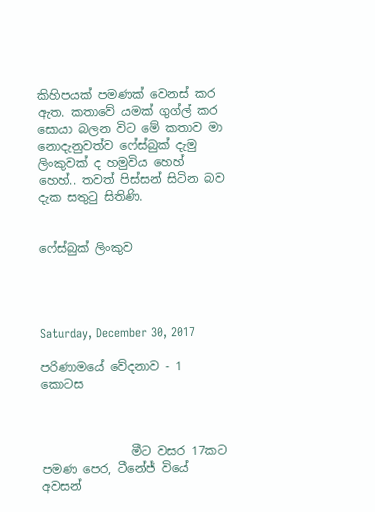කිහිපයක් පමණක් වෙනස් කර ඇත. කතාවේ යමක් ගුග්ල් කර සොයා බලන විට මේ කතාව මා නොදැනුවත්ව ෆේස්බුක් දැමු ලිංකුවක් ද හමුවිය හෙහ් හෙහ්.. තවත් පිස්සන් සිටින බව දැක සතුටු සිතිණි.


ෆේස්බුක් ලිංකුව




Saturday, December 30, 2017

පරිණාමයේ වේදනාව - 1 කොටස



               මීට වසර 17කට පමණ පෙර, ටීනේජ් වියේ අවසන්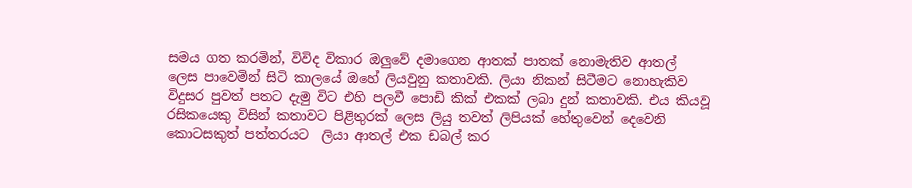සමය ගත කරමින්, විවිද විකාර ඔලුවේ දමාගෙන ආතක් පාතක් නොමැතිව ආතල් ලෙස පාවෙමින් සිටි කාලයේ ඔහේ ලියවුනු කතාවකි. ලියා නිකන් සිටීමට නොහැකිව විදුසර පුවත් පතට දැමු විට එහි පලවී පොඩි කික් එකක් ලබා දුන් කතාවකි. එය කියවූ රසිකයෙකු විසින් කතාවට පිළිතුරක් ලෙස ලියු තවත් ලිපියක් හේතුවෙන් දෙවෙනි කොටසකුත් පත්තරයට  ලියා ආතල් එක ඩබල් කර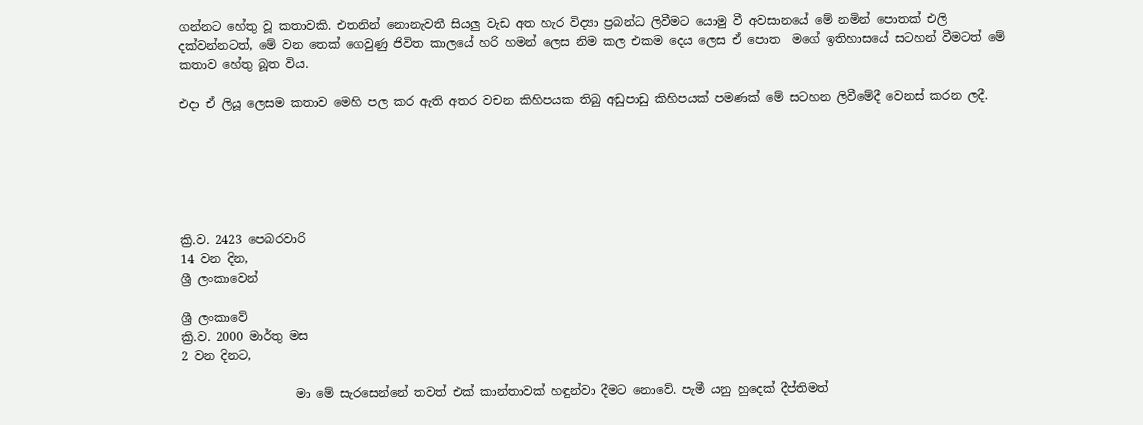ගන්නට හේතු වූ කතාවකි. එතනින් නොනැවතී සියලු වැඩ අත හැර විද්‍යා ප්‍රබන්ධ ලිවීමට යොමු වී අවසානයේ මේ නමින් පොතක් එලි දක්වන්නටත්, මේ වන තෙක් ගෙවුණු ජිවිත කාලයේ හරි හමන් ලෙස නිම කල එකම දෙය ලෙස ඒ පොත  මගේ ඉතිහාසයේ සටහන් වීමටත් මේ කතාව හේතු බූත විය.

එදා ඒ ලියූ ලෙසම කතාව මෙහි පල කර ඇති අතර වචන කිහිපයක තිබු අඩුපාඩු කිහිපයක් පමණක් මේ සටහන ලිවීමේදී වෙනස් කරන ලදී.






ක්‍රි.ව. 2423 පෙබරවාරි
14 වන දින,
ශ්‍රී ලංකාවෙන්

ශ්‍රී ලංකාවේ
ක්‍රි.ව. 2000 මාර්තු මස
2 වන දිනට,

                   මා මේ සැරසෙන්නේ තවත් එක් කාන්තාවක් හඳුන්වා දීමට නොවේ. පැමී යනු හුදෙක් දීප්තිමත්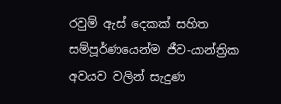රවුම් ඇස් දෙකක් සහිත සම්පූර්ණයෙන්ම ජීව-යාන්ත්‍රික අවයව වලින් සැදුණ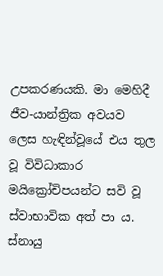උපකරණයකි. මා මෙහිදී ජීව-යාන්ත්‍රික අවයව ලෙස හැඳින්වූයේ එය තුල වූ විවිධාකාර මයික්‍රෝචිපයන්ට සවි වූ ස්වාභාවික අත් පා ය. ස්නායු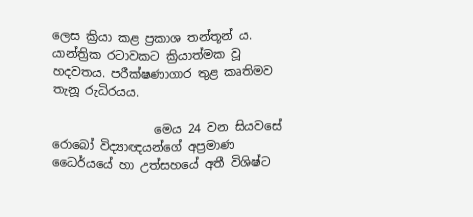ලෙස ක්‍රියා කළ ප්‍රකාශ තන්තූන් ය. යාන්ත්‍රික රටාවකට ක්‍රියාත්මක වූ හදවතය. පරීක්ෂණාගාර තුළ කෘතිමව තැනූ රුධිරයය.

                 මෙය 24 වන සියවසේ රොබෝ විද්‍යාඥයන්ගේ අප්‍රමාණ ධෛර්යයේ හා උත්සහයේ අතී විශිෂ්ට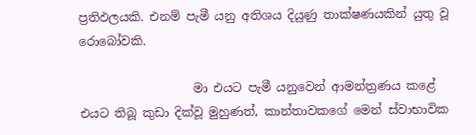ප්‍රතිඵලයකි. එනම් පැමී යනු අතිශය දියුණු තාක්ෂණයකින් යුතු වූ රොබෝවකි.

                   මා එයට පැමී යනුවෙන් ආමන්ත්‍රණය කළේ එයට තිබූ කුඩා දික්වූ මුහුණත්, කාන්තාවකගේ මෙන් ස්වාභාවික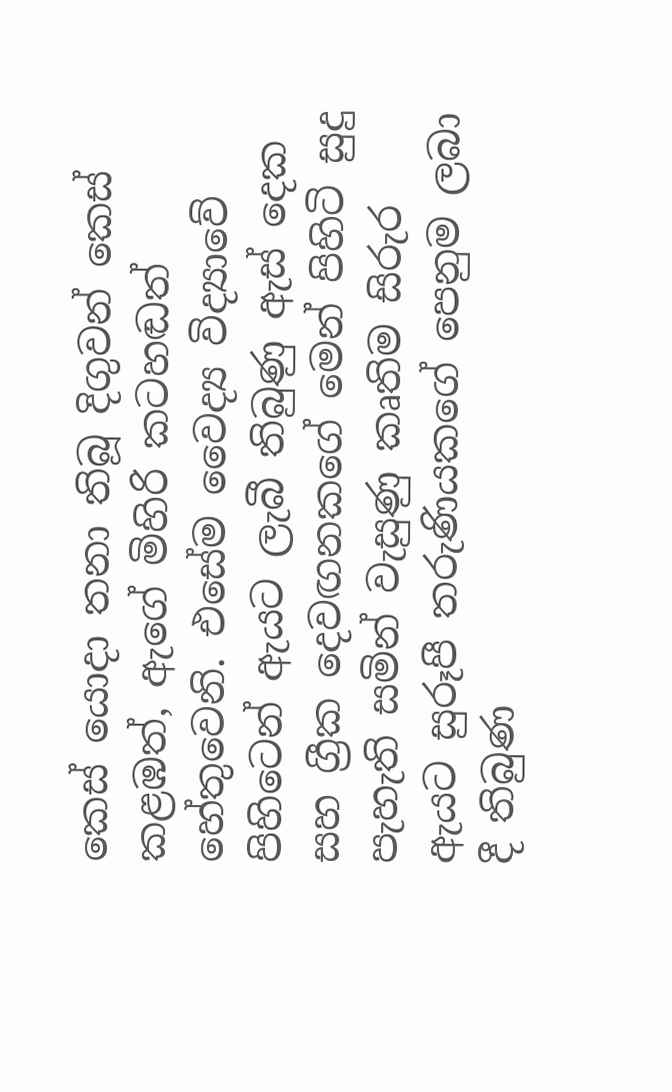කෙස් යොදා තනා තිබූ දිගුවන් කෙස් කළඹත්, ඇගේ මිහිරි කටහඬත් හේතුවෙනි. එසේම වෛද්‍ය විද්‍යාවේ පිහිටෙන් ඇයට ලැබී තිබුණු ඇස් දෙක සහ ග්‍රීක දෙවඟනකගේ මෙන් පිහිටි සුදු පැහැති සමින් වැසුණු කෘතිම සිරුර ඇයට සුරූපී තරුණියකගේ පෙනුම ලබා දී තිබුණ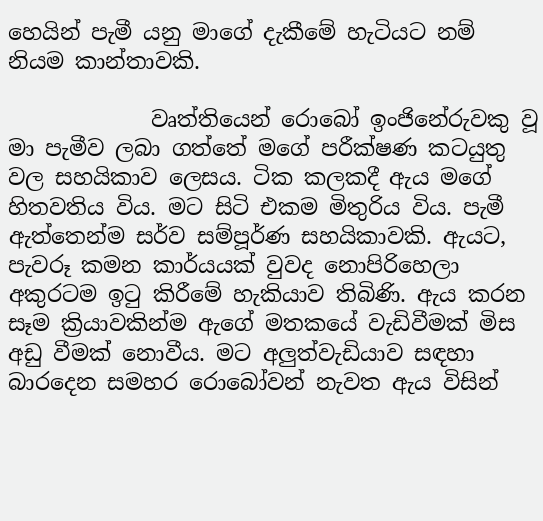හෙයින් පැමී යනු මාගේ දැකීමේ හැටියට නම් නියම කාන්තාවකි.

             වෘත්තියෙන් රොබෝ ඉංජිනේරුවකු වූ මා පැමීව ලබා ගත්තේ මගේ පරීක්ෂණ කටයුතු වල සහයිකාව ලෙසය. ටික කලකදී ඇය මගේ හිතවතිය විය. මට සිටි එකම මිතුරිය විය. පැමී ඇත්තෙන්ම සර්ව සම්පූර්ණ සහයිකාවකි. ඇයට, පැවරූ කමන කාර්යයක් වුවද නොපිරිහෙලා අකුරටම ඉටු කිරීමේ හැකියාව තිබිණි. ඇය කරන සෑම ක්‍රියාවකින්ම ඇගේ මතකයේ වැඩිවීමක් මිස අඩු වීමක් නොවීය. මට අලුත්වැඩියාව සඳහා බාරදෙන සමහර රොබෝවන් නැවත ඇය විසින්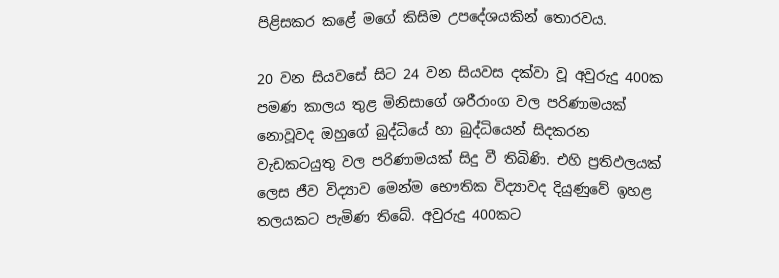පිළිසකර කළේ මගේ කිසිම උපදේශයකින් තොරවය.

20 වන සියවසේ සිට 24 වන සියවස දක්වා වූ අවුරුදු 400ක පමණ කාලය තුළ මිනිසාගේ ශරීරාංග වල පරිණාමයක් නොවූවද ඔහුගේ බුද්ධියේ හා බුද්ධියෙන් සිදකරන වැඩකටයුතු වල පරිණාමයක් සිදු වී තිබිණි. එහි ප්‍රතිඵලයක් ලෙස ජීව විද්‍යාව මෙන්ම භෞතික විද්‍යාවද දියුණුවේ ඉහළ තලයකට පැමිණ තිබේ. අවුරුදු 400කට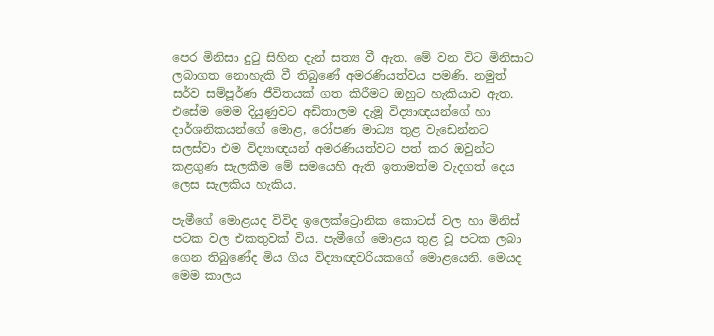පෙර මිනිසා දුටු සිහින දැන් සත්‍ය වී ඇත. මේ වන විට මිනිසාට ලබාගත නොහැකි වී තිබුණේ අමරණියත්වය පමණි. නමුත් සර්ව සම්පූර්ණ ජීවිතයක් ගත කිරීමට ඔහුට හැකියාව ඇත. එසේම මෙම දියුණුවට අඩිතාලම දැමූ විද්‍යාඥයන්ගේ හා දාර්ශනිකයන්ගේ මොළ, රෝපණ මාධ්‍ය තුළ වැඩෙන්නට සලස්වා එම විද්‍යාඥයන් අමරණියත්වට පත් කර ඔවුන්ට කළගුණ සැලකීම මේ සමයෙහි ඇති ඉතාමත්ම වැදගත් දෙය ලෙස සැලකිය හැකිය.

පැමීගේ මොළයද විවිද ඉලෙක්ට්‍රොනික කොටස් වල හා මිනිස් පටක වල එකතුවක් විය. පැමීගේ මොළය තුළ වූ පටක ලබා ගෙන තිබුණේද මිය ගිය විද්‍යාඥවරියකගේ මොළයෙනි. මෙයද මෙම කාලය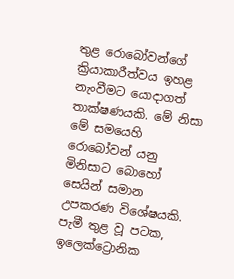තුළ රොබෝවන්ගේ ක්‍රියාකාරීත්වය ඉහළ නැංවීමට යොදාගත් තාක්ෂණයකි. මේ නිසා මේ සමයෙහි රොබෝවන් යනු මිනිසාට බොහෝ සෙයින් සමාන උපකරණ විශේෂයකි. පැමී තුළ වූ පටක, ඉලෙක්ට්‍රොනික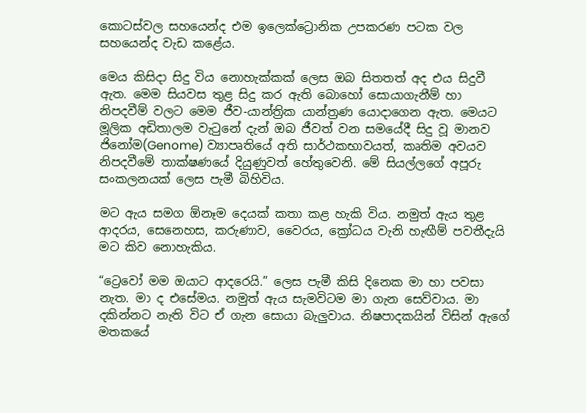කොටස්වල සහයෙන්ද එම ඉලෙක්ට්‍රොනික උපකරණ පටක වල සහයෙන්ද වැඩ කළේය.

මෙය කිසිදා සිදු විය නොහැක්කක් ලෙස ඔබ සිතතත් අද එය සිදුවී ඇත. මෙම සියවස තුළ සිදු කර ඇති බොහෝ සොයාගැනීම් හා නිපදවීම් වලට මෙම ජීව-යාන්ත්‍රික යාන්ත්‍රණ යොදාගෙන ඇත. මෙයට මූලික අඩිතාලම වැටුනේ දැන් ඔබ ජීවත් වන සමයේදී සිදු වූ මානව ජිනෝම(Genome) ව්‍යාපෘතියේ අති සාර්ථකභාවයත්, කෘතිම අවයව නිපදවීමේ තාක්ෂණයේ දියුණුවත් හේතුවෙනි. මේ සියල්ලගේ අපූරු සංකලනයක් ලෙස පැමී බිහිවිය.

මට ඇය සමග ඕනෑම දෙයක් කතා කළ හැකි විය. නමුත් ඇය තුළ ආදරය, සෙනෙහස, කරුණාව, වෛරය, ක්‍රෝධය වැනි හැඟීම් පවතීදැයි මට කිව නොහැකිය.

“ට්‍රෙවෝ මම ඔයාට ආදරෙයි.” ලෙස පැමී කිසි දිනෙක මා හා පවසා නැත. මා ද එසේමය. නමුත් ඇය සැමවිටම මා ගැන සෙව්වාය. මා දකින්නට නැති විට ඒ ගැන සොයා බැලුවාය. නිෂපාදකයින් විසින් ඇගේ මතකයේ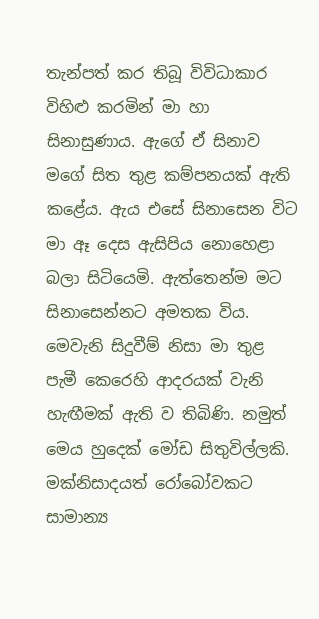තැන්පත් කර තිබූ විවිධාකාර විහිළු කරමින් මා හා සිනාසුණාය. ඇගේ ඒ සිනාව මගේ සිත තුළ කම්පනයක් ඇති කළේය. ඇය එසේ සිනාසෙන විට මා ඈ දෙස ඇසිපිය නොහෙළා බලා සිටියෙමි. ඇත්තෙන්ම මට සිනාසෙන්නට අමතක විය. මෙවැනි සිදුවීම් නිසා මා තුළ පැමී කෙරෙහි ආදරයක් වැනි හැඟීමක් ඇති ව තිබිණි. නමුත් මෙය හුදෙක් මෝඩ සිතුවිල්ලකි. මක්නිසාදයත් රෝබෝවකට සාමාන්‍ය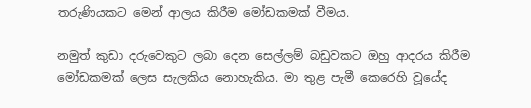තරුණියකට මෙන් ආලය කිරීම මෝඩකමක් වීමය.

නමුත් කුඩා දරුවෙකුට ලබා දෙන සෙල්ලම් බඩුවකට ඔහු ආදරය කිරීම මෝඩකමක් ලෙස සැලකිය නොහැකිය. මා තුළ පැමී කෙරෙහි වූයේද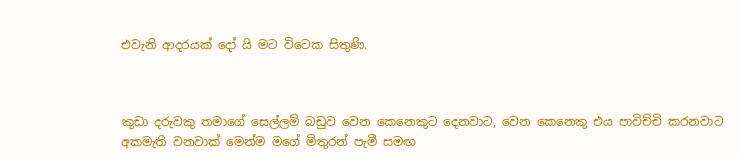එවැනි ආදරයක් දෝ යි මට විටෙක සිතුණි.



කුඩා දරුවකු තමාගේ සෙල්ලම් බඩුව වෙන කෙනෙකුට දෙනවාට, වෙන කෙනෙකු එය පාවිච්චි කරනවාට අකමැති වනවාක් මෙන්ම මගේ මිතුරන් පැමී සමඟ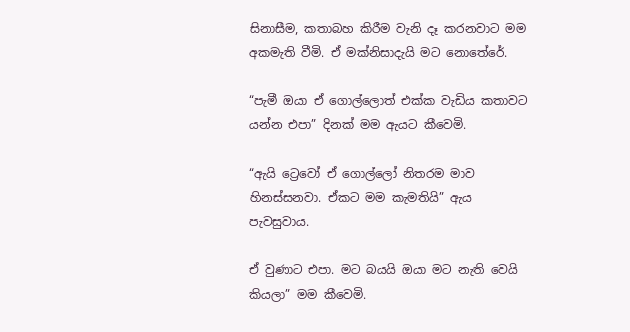සිනාසීම, කතාබහ කිරීම වැනි දෑ කරනවාට මම අකමැති වීමි. ඒ මක්නිසාදැයි මට නොතේරේ.

“පැමී ඔයා ඒ ගොල්ලොත් එක්ක වැඩිය කතාවට යන්න එපා” දිනක් මම ඇයට කීවෙමි.

“ඇයි ට්‍රෙවෝ ඒ ගොල්ලෝ නිතරම මාව හිනස්සනවා. ඒකට මම කැමතියි” ඇය පැවසුවාය.

ඒ වුණාට එපා. මට බයයි ඔයා මට නැති වෙයි කියලා” මම කීවෙමි.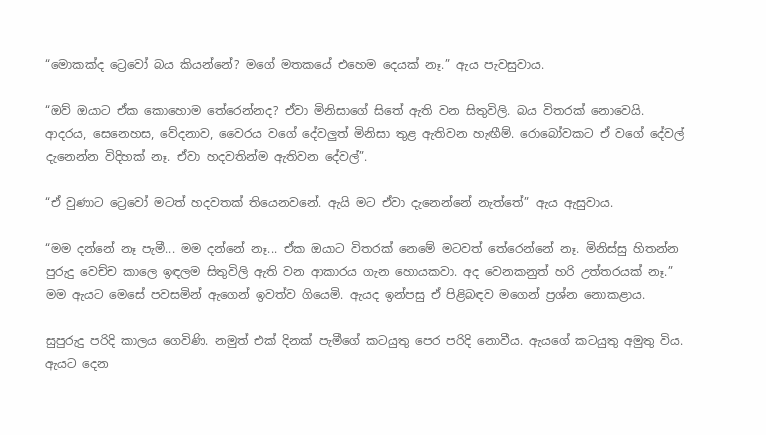“මොකක්ද ට්‍රෙවෝ බය කියන්නේ? මගේ මතකයේ එහෙම දෙයක් නෑ.” ඇය පැවසුවාය.

“ඔව් ඔයාට ඒක කොහොම තේරෙන්නද? ඒවා මිනිසාගේ සිතේ ඇති වන සිතුවිලි. බය විතරක් නොවෙයි. ආදරය, සෙනෙහස, වේදනාව, වෛරය වගේ දේවලුත් මිනිසා තුළ ඇතිවන හැඟීම්. රොබෝවකට ඒ වගේ දේවල් දැනෙන්න විදිහක් නෑ. ඒවා හදවතින්ම ඇතිවන දේවල්”.

“ඒ වුණාට ට්‍රෙවෝ මටත් හදවතක් තියෙනවනේ. ඇයි මට ඒවා දැනෙන්නේ නැත්තේ” ඇය ඇසුවාය.

“මම දන්නේ නෑ පැමී... මම දන්නේ නෑ... ඒක ඔයාට විතරක් නෙමේ මටවත් තේරෙන්නේ නෑ. මිනිස්සු හිතන්න පුරුදු වෙච්ච කාලෙ ඉඳලම සිතුවිලි ඇති වන ආකාරය ගැන හොයකවා. අද වෙනකනුත් හරි උත්තරයක් නෑ.” මම ඇයට මෙසේ පවසමින් ඇගෙන් ඉවත්ව ගියෙමි. ඇයද ඉන්පසු ඒ පිළිබඳව මගෙන් ප්‍රශ්න නොකළාය.

සුපුරුදු පරිදි කාලය ගෙවිණි. නමුත් එක් දිනක් පැමීගේ කටයුතු පෙර පරිදි නොවීය. ඇයගේ කටයුතු අමුතු විය. ඇයට දෙන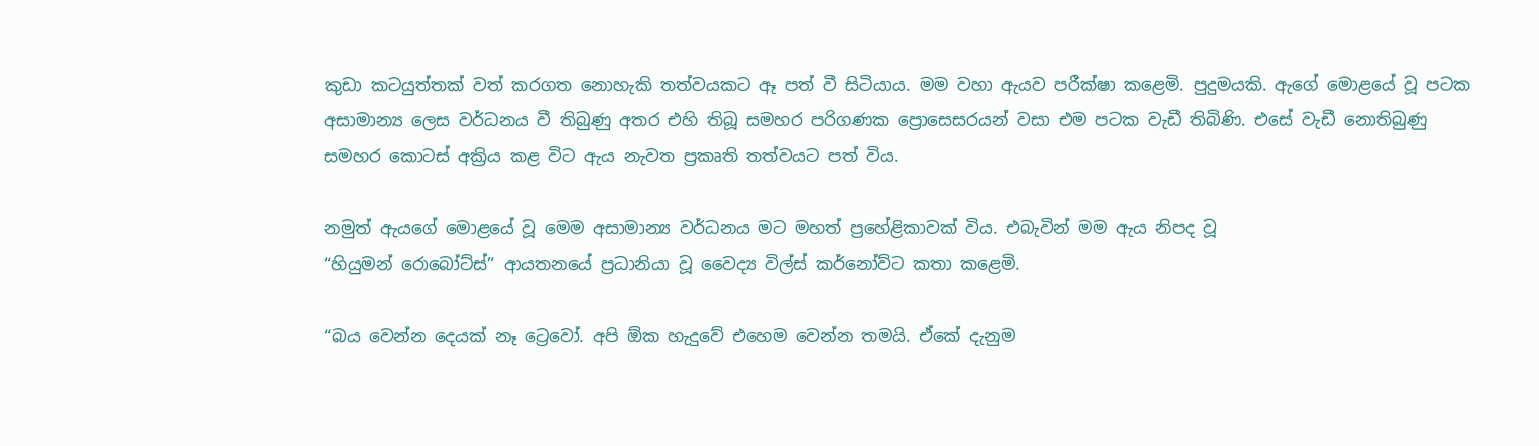කුඩා කටයුත්තක් වත් කරගත නොහැකි තත්වයකට ඈ පත් වී සිටියාය. මම වහා ඇයව පරීක්ෂා කළෙමි. පුදුමයකි. ඇගේ මොළයේ වූ පටක අසාමාන්‍ය ලෙස වර්ධනය වී තිබුණු අතර එහි තිබූ සමහර පරිගණක ප්‍රොසෙසරයන් වසා එම පටක වැඩී තිබිණි. එසේ වැඩී නොතිබුණු සමහර කොටස් අක්‍රිය කළ විට ඇය නැවත ප්‍රකෘති තත්වයට පත් විය.

නමුත් ඇයගේ මොළයේ වූ මෙම අසාමාන්‍ය වර්ධනය මට මහත් ප්‍රහේළිකාවක් විය. එබැවින් මම ඇය නිපද වූ
“හියුමන් රොබෝට්ස්” ආයතනයේ ප්‍රධානියා වූ වෛද්‍ය විල්ස් කර්නෝව්ට කතා කළෙමි.

“බය වෙන්න දෙයක් නෑ ට්‍රෙවෝ. අපි ඕක හැදුවේ එහෙම වෙන්න තමයි. ඒකේ දැනුම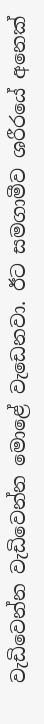වැඩිවෙන්න වැඩිවෙන්න මොළේ වැඩෙනවා. ඊට සමගාමීව ශරීරයේ අනෙක්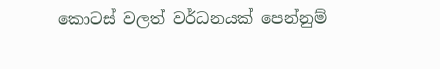කොටස් වලත් වර්ධනයක් පෙන්නුම්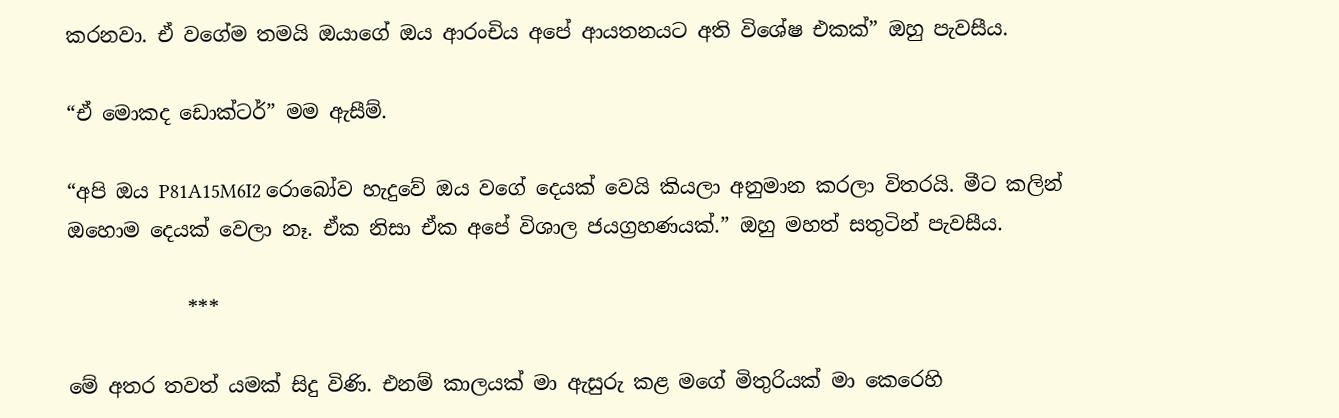කරනවා. ඒ වගේම තමයි ඔයාගේ ඔය ආරංචිය අපේ ආයතනයට අති විශේෂ එකක්” ඔහු පැවසීය.

“ඒ මොකද ඩොක්ටර්” මම ඇසීම්.

“අපි ඔය P81A15M6I2 රොබෝව හැදුවේ ඔය වගේ දෙයක් වෙයි කියලා අනුමාන කරලා විතරයි. මීට කලින්
ඔහොම දෙයක් වෙලා නෑ. ඒක නිසා ඒක අපේ විශාල ජයග්‍රහණයක්.” ඔහු මහත් සතුටින් පැවසීය.

            ***

මේ අතර තවත් යමක් සිදු විණි. එනම් කාලයක් මා ඇසුරු කළ මගේ මිතුරියක් මා කෙරෙහි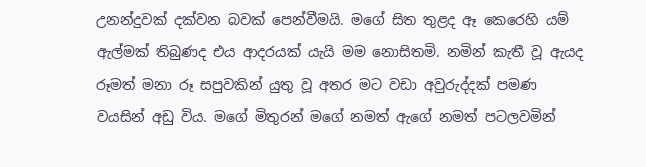උනන්දුවක් දක්වන බවක් පෙන්වීමයි. මගේ සිත තුළද ඈ කෙරෙහි යම් ඇල්මක් තිබුණද එය ආදරයක් යැයි මම නොසිතමි. නමින් කැතී වූ ඇයද රූමත් මනා රූ සපුවකින් යුතු වූ අතර මට වඩා අවුරුද්දක් පමණ වයසින් අඩු විය. මගේ මිතුරන් මගේ නමත් ඇගේ නමත් පටලවමින්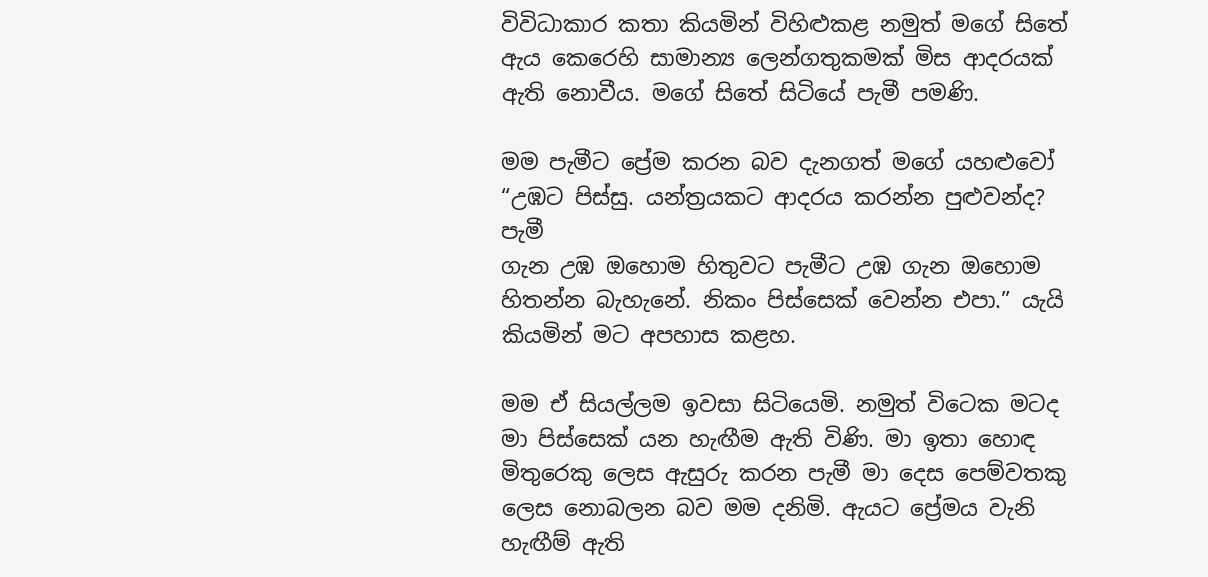විවිධාකාර කතා කියමින් විහිළුකළ නමුත් මගේ සිතේ ඇය කෙරෙහි සාමාන්‍ය ලෙන්ගතුකමක් මිස ආදරයක් ඇති නොවීය. මගේ සිතේ සිටියේ පැමී පමණි.

මම පැමීට ප්‍රේම කරන බව දැනගත් මගේ යහළුවෝ  “උඹට පිස්සු. යන්ත්‍රයකට ආදරය කරන්න පුළුවන්ද? පැමී
ගැන උඹ ඔහොම හිතුවට පැමීට උඹ ගැන ඔහොම හිතන්න බැහැනේ. නිකං පිස්සෙක් වෙන්න එපා.” යැයි කියමින් මට අපහාස කළහ.

මම ඒ සියල්ලම ඉවසා සිටියෙමි. නමුත් විටෙක මටද මා පිස්සෙක් යන හැඟීම ඇති විණි. මා ඉතා හොඳ මිතුරෙකු ලෙස ඇසුරු කරන පැමී මා දෙස පෙම්වතකු ලෙස නොබලන බව මම දනිමි. ඇයට ප්‍රේමය වැනි හැඟීම් ඇති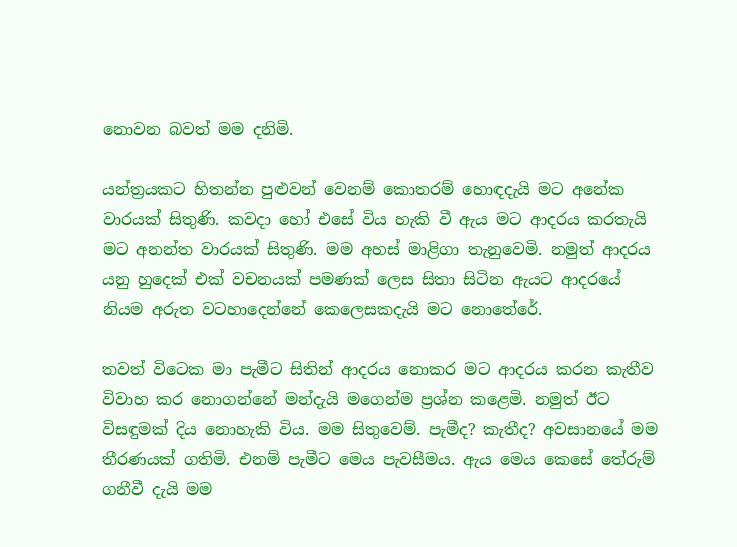නොවන බවත් මම දනිමි.

යන්ත්‍රයකට හිතන්න පුළුවන් වෙනම් කොතරම් හොඳදැයි මට අනේක වාරයක් සිතුණි. කවදා හෝ එසේ විය හැකි වී ඇය මට ආදරය කරතැයි මට අනන්ත වාරයක් සිතුණි. මම අහස් මාළිගා තැනුවෙමි. නමුත් ආදරය යනු හුදෙක් එක් වචනයක් පමණක් ලෙස සිතා සිටින ඇයට ආදරයේ නියම අරුත වටහාදෙන්නේ කෙලෙසකදැයි මට නොතේරේ.

තවත් විටෙක මා පැමීට සිතින් ආදරය නොකර මට ආදරය කරන කැතීව විවාහ කර නොගන්නේ මන්දැයි මගෙන්ම ප්‍රශ්න කළෙමි. නමුත් ඊට විසඳුමක් දිය නොහැකි විය. මම සිතුවෙම්. පැමීද? කැතීද? අවසානයේ මම තීරණයක් ගතිමි. එනම් පැමීට මෙය පැවසීමය. ඇය මෙය කෙසේ තේරුම් ගනීවී දැයි මම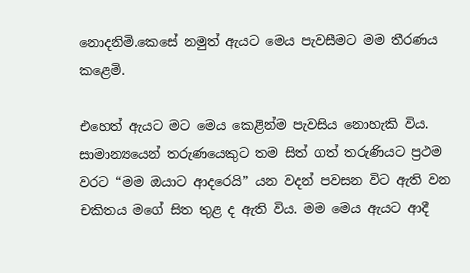නොදනිමි.කෙසේ නමුත් ඇයට මෙය පැවසීමට මම තීරණය කළෙමි.

එහෙත් ඇයට මට මෙය කෙළින්ම පැවසිය නොහැකි විය. සාමාන්‍යයෙන් තරුණයෙකුට තම සිත් ගත් තරුණියට ප්‍රථම වරට “මම ඔයාට ආදරෙයි” යන වදන් පවසන විට ඇති වන චකිතය මගේ සිත තුළ ද ඇති විය. මම මෙය ඇයට ආදී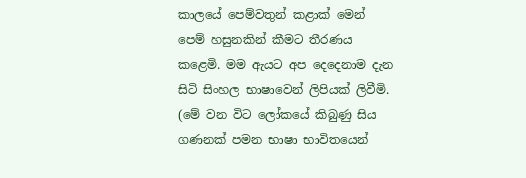කාලයේ පෙම්වතුන් කළාක් මෙන් පෙම් හසුනකින් කීමට තීරණය කළෙමි. මම ඇයට අප දෙදෙනාම දැන සිටි සිංහල භාෂාවෙන් ලිපියක් ලිවීමි. (මේ වන විට ලෝකයේ කිබුණු සිය ගණනක් පමන භාෂා භාවිතයෙන්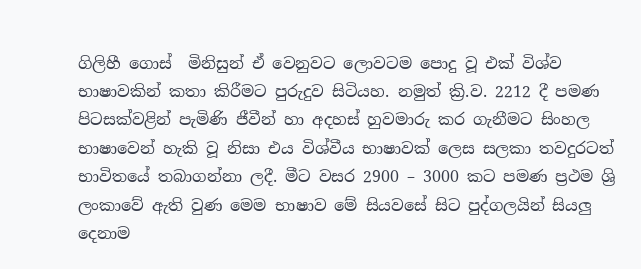ගිලිහී ගොස්  මිනිසුන් ඒ වෙනුවට ලොවටම පොදු වූ එක් විශ්ව භාෂාවකින් කතා කිරීමට පුරුදුව සිටියහ. නමුත් ක්‍රි.ව. 2212 දී පමණ පිටසක්වළින් පැමිණි ජීවීන් හා අදහස් හුවමාරු කර ගැනීමට සිංහල භාෂාවෙන් හැකි වූ නිසා එය විශ්වීය භාෂාවක් ලෙස සලකා තවදුරටත් භාවිතයේ තබාගන්නා ලදී. මීට වසර 2900 – 3000 කට පමණ ප්‍රථම ශ්‍රි ලංකාවේ ඇති වුණ මෙම භාෂාව මේ සියවසේ සිට පුද්ගලයින් සියලු දෙනාම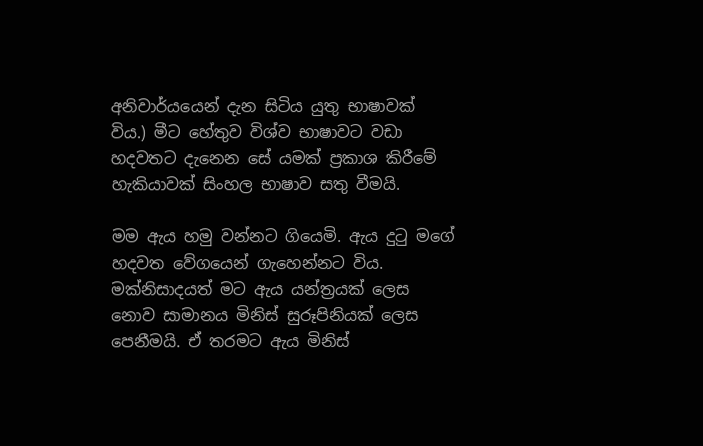අනිවාර්යයෙන් දැන සිටිය යුතු භාෂාවක් විය.) මීට හේතුව විශ්ව භාෂාවට වඩා හදවතට දැනෙන සේ යමක් ප්‍රකාශ කිරීමේ හැකියාවක් සිංහල භාෂාව සතු වීමයි.

මම ඇය හමු වන්නට ගියෙමි. ඇය දුටු මගේ හදවත වේගයෙන් ගැහෙන්නට විය. මක්නිසාදයත් මට ඇය යන්ත්‍රයක් ලෙස නොව සාමානය මිනිස් සුරූපිනියක් ලෙස පෙනීමයි. ඒ තරමට ඇය මිනිස්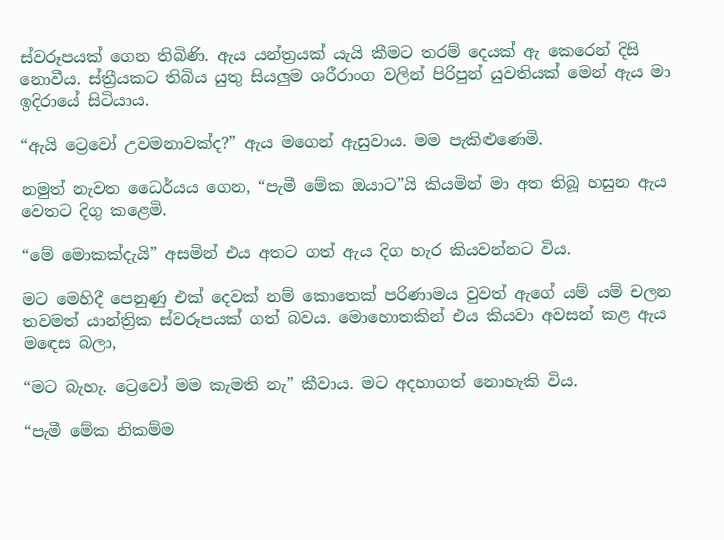ස්වරූපයක් ගෙන තිබිණි. ඇය යන්ත්‍රයක් යැයි කීමට තරම් දෙයක් ඇ කෙරෙන් දිසි නොවීය. ස්ත්‍රීයකට තිබිය යුතු සියලුම ශරීරාංග වලින් පිරිපුන් යුවතියක් මෙන් ඇය මා ඉදිරායේ සිටියාය.

“ඇයි ට්‍රෙවෝ උවමනාවක්ද?” ඇය මගෙන් ඇසුවාය. මම පැකිළුණෙමි.

නමුත් නැවත ධෛර්යය ගෙන, “පැමී මේක ඔයාට”යි කියමින් මා අත තිබූ හසුන ඇය වෙතට දිගු ක‍ළෙමි.

“මේ මොකක්දැයි” අසමින් එය අතට ගත් ඇය දිග හැර කියවන්නට විය.

ම‍ට මෙහිදී පෙනුණු එක් දෙවක් නම් කොතෙක් පරිණාමය වුවත් ඇගේ යම් යම් චලන තවමත් යාන්ත්‍රික ස්වරූපයක් ගත් බවය. මොහොතකින් එය කියවා අවසන් කළ ඇය ම‍ඳෙස බලා,

“මට බැහැ. ට්‍රෙවෝ මම කැමති නැ” කීවාය. මට අදහාගත් නොහැකි විය.

“පැමී මේක නිකම්ම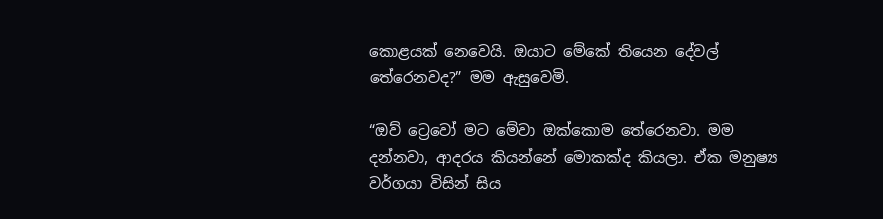කොළයක් නෙවෙයි. ඔයාට මේකේ තියෙන දේවල් තේරෙනවද?” මම ඇසුවෙමි.

“ඔව් ට්‍රෙවෝ මට මේවා ඔක්කොම තේරෙනවා. මම දන්නවා, ආදරය කියන්නේ මොකක්ද කියලා. ඒක මනුෂ්‍ය වර්ගයා විසින් සිය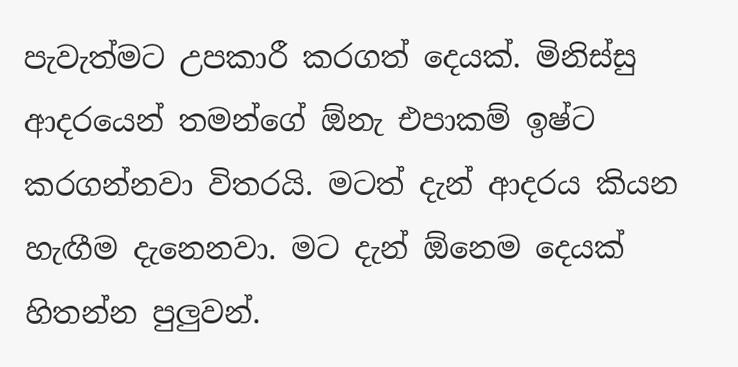පැවැත්මට උපකාරී කරගත් දෙයක්. මිනිස්සු ආදරයෙන් තමන්ගේ ඕනැ එපාකම් ඉෂ්ට කරගන්නවා විතරයි. මටත් දැන් ආදරය කියන හැඟීම දැනෙනවා. මට දැන් ඕනෙම දෙයක් හිතන්න පුලුවන්.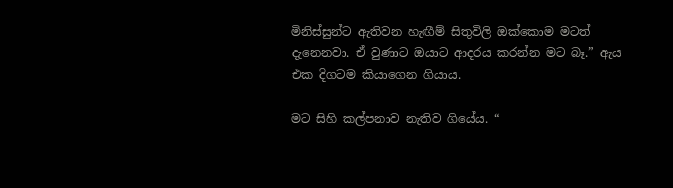මිනිස්සුන්ට ඇතිවන හැඟීම් සිතුවිලි ඔක්කොම මටත් දැනෙනවා. ඒ වුණාට ඔයාට ආදරය කරන්න මට බෑ.” ඇය එක දිගටම කියාගෙන ගියාය.

මට සිහි කල්පනාව නැතිව ගියේය. “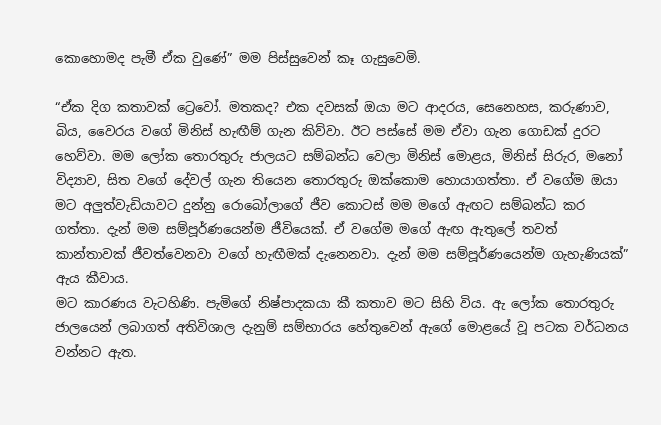කොහොමද පැමී ඒක වුණේ” මම පිස්සුවෙන් කෑ ගැසුවෙමි.

“ඒක දිග කතාවක් ට්‍රෙවෝ. මතකද? එක දවසක් ඔයා මට ආදරය, සෙනෙහස, කරුණාව, බිය, වෛරය වගේ මිනිස් හැඟීම් ගැන කිව්වා. ඊට පස්සේ මම ඒවා ගැන ගොඩක් දුරට හෙව්වා. මම ලෝක තොරතුරු ජාලයට සම්බන්ධ වෙලා මිනිස් මොළය, මිනිස් සිරුර, මනෝ විද්‍යාව, සිත වගේ දේවල් ගැන තියෙන තොරතුරු ඔක්කොම හොයාගත්තා. ඒ වගේම ඔයා මට අලුත්වැඩියාවට දුන්නු රොබෝලාගේ ජීව කොටස් මම මගේ ඇඟට සම්බන්ධ කර ගත්තා. දැන් මම සම්පූර්ණයෙන්ම ජීවියෙක්. ඒ වගේම මගේ ඇඟ ඇතුලේ තවත් කාන්තාවක් ජීවත්වෙනවා වගේ හැඟීමක් දැනෙනවා. දැන් මම සම්පූර්ණයෙන්ම ගැහැණියක්” ඇය කීවාය.
මට කාරණය වැටහිණි. පැමිගේ නිෂ්පාදකයා කී කතාව මට සිහි විය. ඇ ලෝක තොරතුරු ජාලයෙන් ලබාගත් අතිවිශාල දැනුම් සම්භාරය හේතුවෙන් ඇගේ මොළයේ වූ පටක වර්ධනය වන්නට ඇත.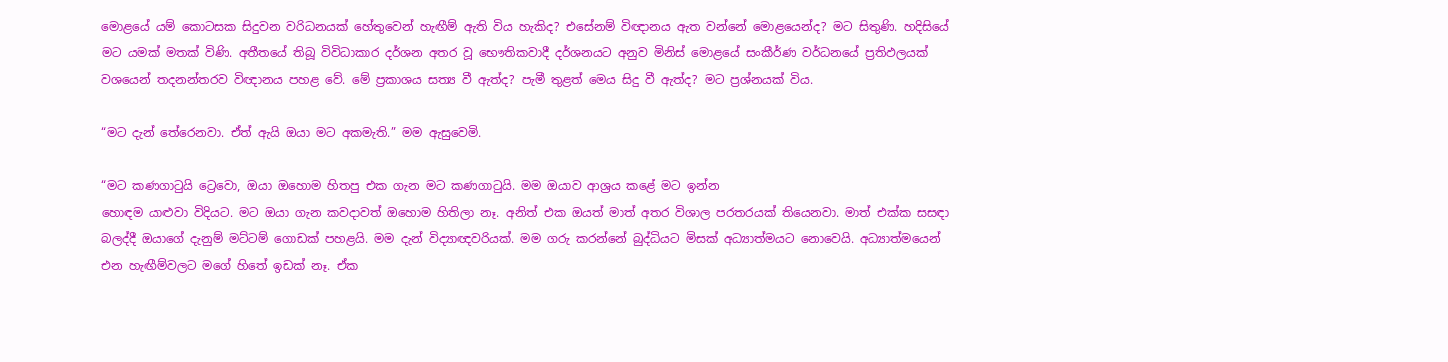මොළයේ යම් කොටසක සිදුවන වරිධනයක් හේතුවෙන් හැඟීම් ඇති විය හැකිද? එසේනම් විඥානය ඇත වන්නේ මොළයෙන්ද? මට සිතුණි. හදිසියේ මට යමක් මතක් විණි. අතීතයේ තිබූ විවිධාකාර දර්ශන අතර වූ භෞතිකවාදී දර්ශනයට අනුව මිනිස් මොළයේ සංකීර්ණ වර්ධනයේ ප්‍රතිඵලයක් වශයෙන් තදනන්තරව විඥානය පහළ වේ. මේ ප්‍රකාශය සත්‍ය වී ඇත්ද? පැමී තුළත් මෙය සිදු වී ඇත්ද? මට ප්‍රශ්නයක් විය.

“මට දැන් තේරෙනවා. ඒත් ඇයි ඔයා මට අකමැති.” මම ඇසුවෙමි.

“මට කණගාටුයි ට්‍රෙවො, ඔයා ඔහොම හිතපු එක ගැන මට කණගාටුයි. මම ඔයාව ආශ්‍රය කළේ මට ඉන්න
හොඳම යාළුවා විදියට. මට ඔයා ගැන කවදාවත් ඔහොම හිතිලා නෑ. අනිත් එක ඔයත් මාත් අතර විශාල පරතරයක් තියෙනවා. මාත් එක්ක සසඳා බලද්දී ඔයාගේ දැනුම් මට්ටම් ගොඩක් පහළයි. මම දැන් විද්‍යාඥවරියක්. මම ගරු කරන්නේ බුද්ධියට මිසක් අධ්‍යාත්මයට නොවෙයි. අධ්‍යාත්මයෙන් එන හැඟීම්වලට මගේ හිතේ ඉඩක් නෑ. ඒක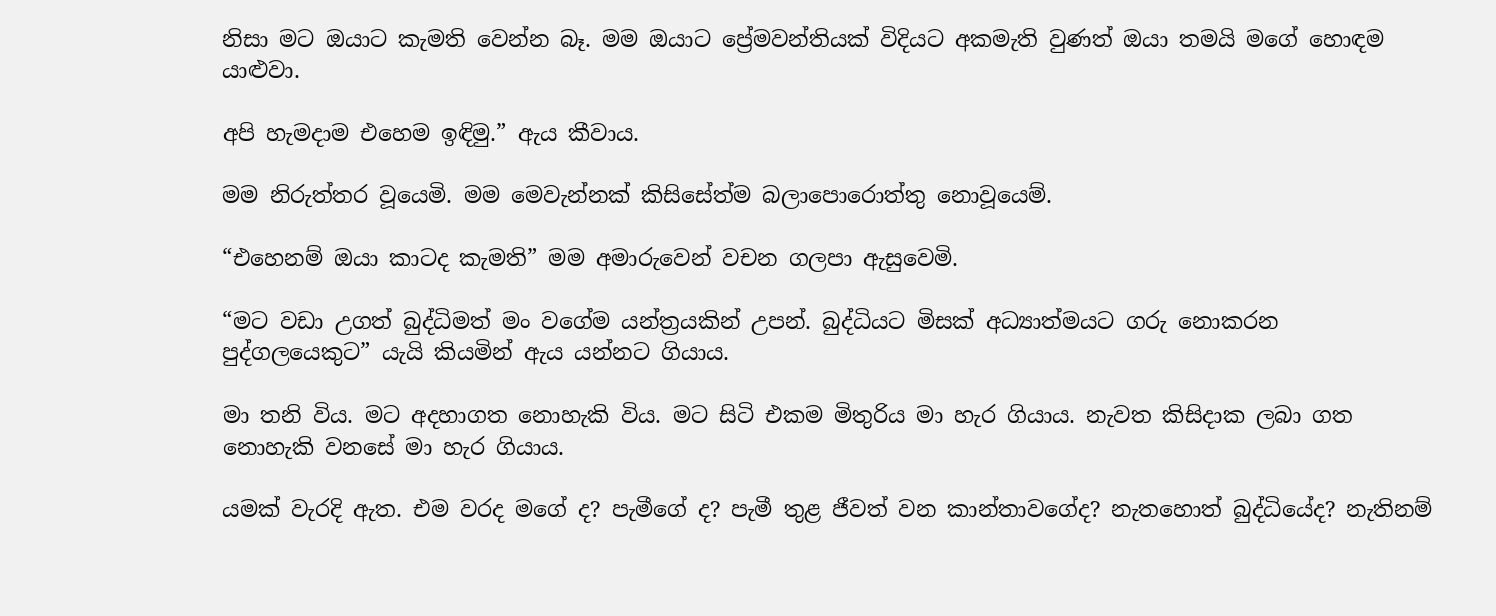නිසා මට ඔයාට කැමති වෙන්න බෑ. මම ඔයාට ප්‍රේමවන්තියක් විදියට අකමැති වුණත් ඔයා තමයි මගේ හොඳම යාළුවා.

අපි හැමදාම එහෙම ඉඳිමු.” ඇය කීවාය.

මම නිරුත්තර වූයෙමි. මම මෙවැන්නක් කිසිසේත්ම බලාපොරොත්තු නොවූයෙම්.

“එහෙනම් ඔයා කාටද කැමති” මම අමාරුවෙන් වචන ගලපා ඇසුවෙමි.

“මට වඩා උගත් බුද්ධිමත් මං ව‍ගේම යන්ත්‍රයකින් උපන්. බුද්ධියට මිසක් අධ්‍යාත්මයට ගරු නොකරන
පුද්ගලයෙකුට” යැයි කියමින් ඇය යන්නට ගියාය.

මා තනි විය. මට අදහාගත නොහැකි විය. මට සිටි එකම මිතුරිය මා හැර ගියාය. නැවත කිසිදාක ලබා ගත
නොහැකි වනසේ මා හැර ගියාය.

යමක් වැරදි ඇත. එම වරද මගේ ද? පැමීගේ ද? පැමී තුළ ජීවත් වන කාන්තාවගේද? නැතහොත් බුද්ධියේද? නැතිනම්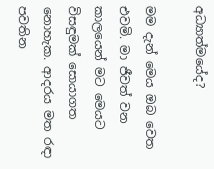අධ්‍යාත්මයේද?

මම දැන් මෙය ඔබ වෙත එවමි. මා ජීවත් වන කාලයෙන් මට මෙයට විසඳුමක් සොයාගත නොහැක. ආදරය මත රඳා පවතින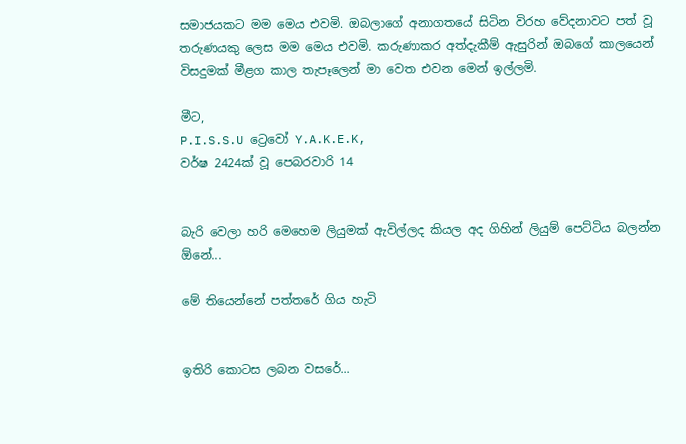සමාජයකට මම මෙය එවමි. ඔබලාගේ අනාගතයේ සිටින විරහ වේදනාවට පත් වූ තරුණයකු ලෙස මම මෙය එවමි. කරුණාකර අත්දැකීම් ඇසුරින් ඔබගේ කාලයෙන් විසදුමක් මීළග කාල තැපෑලෙන් මා වෙත එවන මෙන් ඉල්ලමි.

මීට,
P.I.S.S.U ට්‍රෙවෝ Y.A.K.E.K,
වර්ෂ 2424ක් වූ පෙබරවාරි 14


බැරි වෙලා හරි මෙහෙම ලියුමක් ඇවිල්ලද කියල අද ගිහින් ලියුම් පෙට්ටිය බලන්න ඕනේ...

මේ තියෙන්නේ පත්තරේ ගිය හැටි


ඉතිරි කොටස ලබන වසරේ...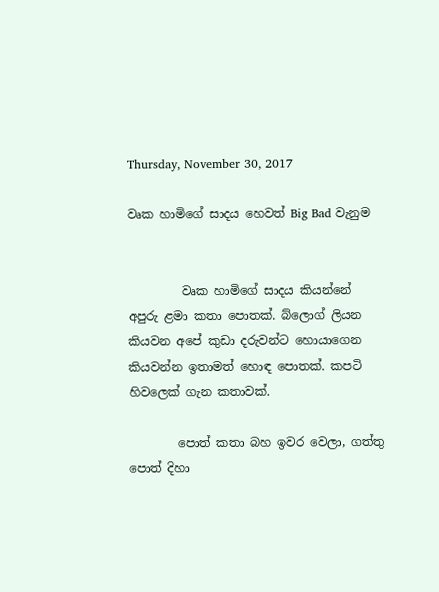Thursday, November 30, 2017

වෘක හාමිගේ සාදය හෙවත් Big Bad වැනුම


         වෘක හාමිගේ සාදය කියන්නේ අපුරු ළමා කතා පොතක්. බ්ලොග් ලියන කියවන අපේ කුඩා දරුවන්ට හොයාගෙන කියවන්න ඉතාමත් හොඳ පොතක්. කපටි හිවලෙක් ගැන කතාවක්.

        පොත් කතා බහ ඉවර වෙලා, ගත්තු පොත් දිහා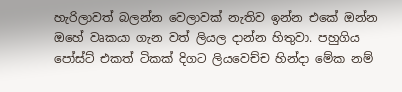හැරිලාවත් බලන්න වෙලාවක් නැතිව ඉන්න එකේ ඔන්න ඔහේ වෘකයා ගැන වත් ලියල දාන්න හිතුවා. පහුගිය පෝස්ට් එකත් ටිකක් දිගට ලියවෙච්ච හින්දා මේක නම්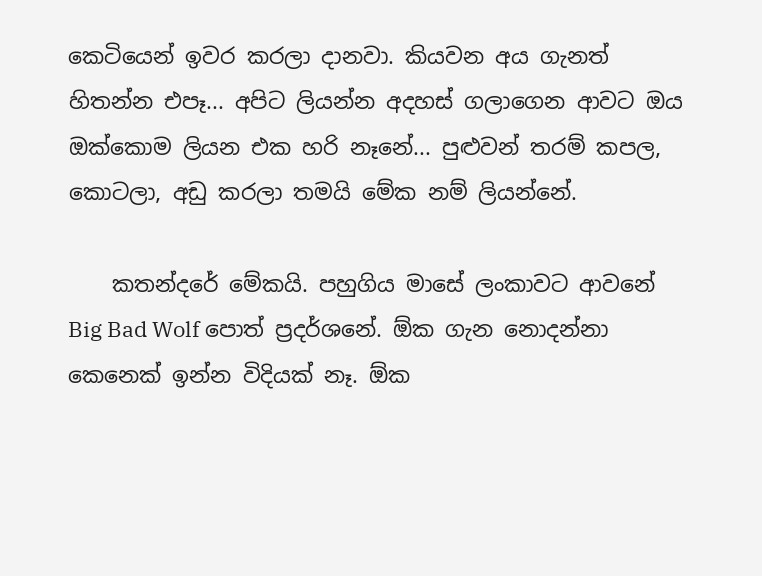කෙටියෙන් ඉවර කරලා දානවා. කියවන අය ගැනත් හිතන්න එපෑ... අපිට ලියන්න අදහස් ගලාගෙන ආවට ඔය ඔක්කොම ලියන එක හරි නෑනේ... පුළුවන් තරම් කපල, කොටලා, අඩු කරලා තමයි මේක නම් ලියන්නේ.

    කතන්දරේ මේකයි. පහුගිය මාසේ ලංකාවට ආවනේ Big Bad Wolf පොත් ප්‍රදර්ශනේ. ඕක ගැන නොදන්නා කෙනෙක් ඉන්න විදියක් නෑ. ඕක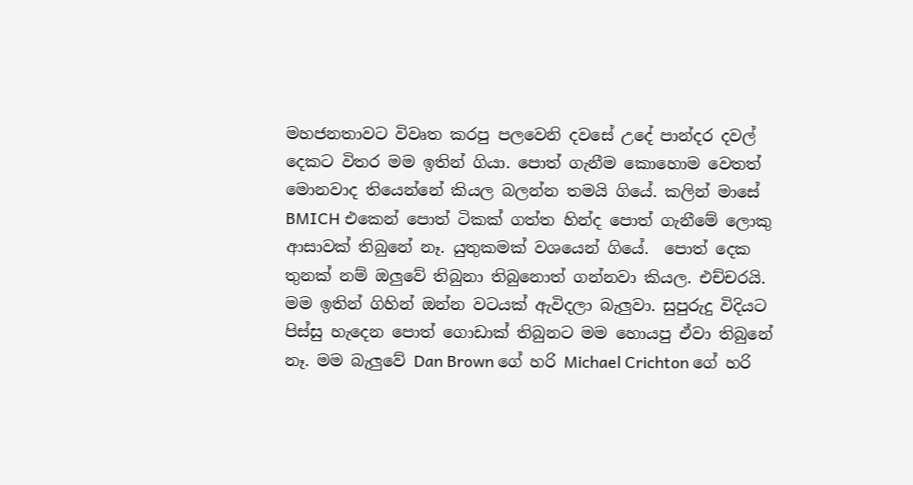මහජනතාවට විවෘත කරපු පලවෙනි දවසේ උදේ පාන්දර දවල් දෙකට විතර මම ඉතින් ගියා. පොත් ගැනීම කොහොම වෙතත් මොනවාද තියෙන්නේ කියල බලන්න තමයි ගියේ. කලින් මාසේ BMICH එකෙන් පොත් ටිකක් ගත්ත හින්ද පොත් ගැනීමේ ලොකු ආසාවක් තිබුනේ නෑ. යුතුකමක් වශයෙන් ගියේ.  පොත් දෙක තුනක් නම් ඔලුවේ තිබුනා තිබුනොත් ගන්නවා කියල. එච්චරයි. මම ඉතින් ගිහින් ඔන්න වටයක් ඇවිදලා බැලුවා. සුපුරුදු විදියට පිස්සු හැදෙන පොත් ගොඩාක් තිබුනට මම හොයපු ඒවා තිබුනේ නෑ. මම බැලුවේ Dan Brown ගේ හරි Michael Crichton ගේ හරි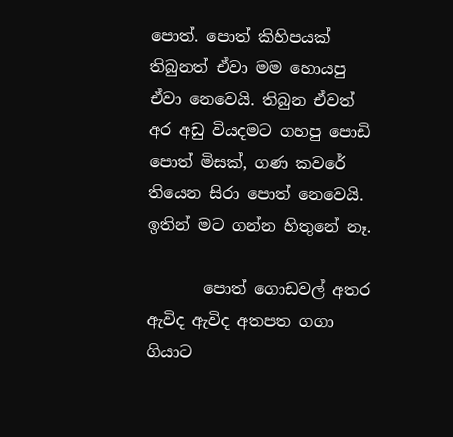පොත්. පොත් කිහිපයක් තිබුනත් ඒවා මම හොයපු ඒවා නෙවෙයි. තිබුන ඒවත් අර අඩු වියදමට ගහපු පොඩි පොත් මිසක්, ගණ කවරේ තියෙන සිරා පොත් නෙවෙයි. ඉතින් මට ගන්න හිතුනේ නෑ.

       පොත් ගොඩවල් අතර ඇවිද ඇවිද අතපත ගගා ගියාට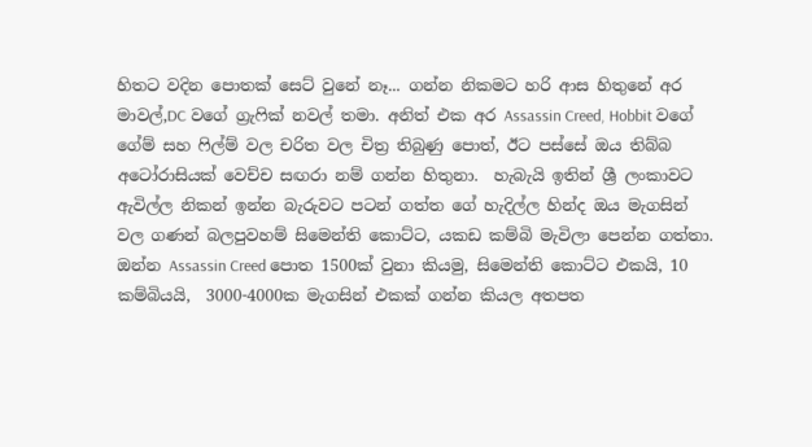හිතට වදින පොතක් සෙට් වුනේ නෑ... ගන්න නිකමට හරි ආස හිතුනේ අර මාවල්,DC වගේ ග්‍රැෆික් නවල් තමා. අනිත් එක අර Assassin Creed, Hobbit වගේ ගේම් සහ ෆිල්ම් වල චරිත වල චිත්‍ර තිබුණු පොත්, ඊට පස්සේ ඔය තිබ්බ අටෝරාසියක් වෙච්ච සඟරා නම් ගන්න හිතුනා.  හැබැයි ඉතින් ශ්‍රී ලංකාවට ඇවිල්ල නිකන් ඉන්න බැරුවට පටන් ගත්ත ගේ හැදිල්ල හින්ද ඔය මැගසින් වල ගණන් බලපුවහම් සිමෙන්ති කොට්ට, යකඩ කම්බි මැවිලා පෙන්න ගත්තා. ඔන්න Assassin Creed පොත 1500ක් වුනා කියමු, සිමෙන්ති කොට්ට එකයි, 10 කම්බියයි,  3000-4000ක මැගසින් එකක් ගන්න කියල අතපත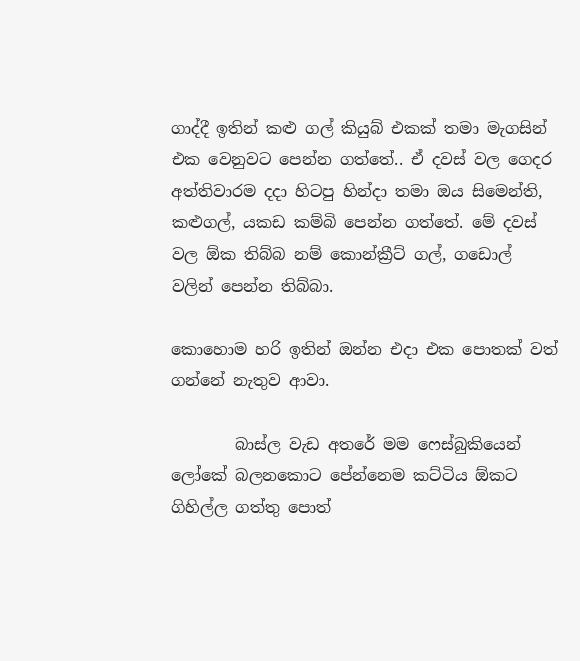ගාද්දී ඉතින් කළු ගල් කියුබ් එකක් තමා මැගසින් එක වෙනුවට පෙන්න ගත්තේ.. ඒ දවස් වල ගෙදර අත්තිවාරම දදා හිටපු හින්දා තමා ඔය සිමෙන්ති, කළුගල්, යකඩ කම්බි පෙන්න ගත්තේ. මේ දවස් වල ඕක තිබ්බ නම් කොන්ක්‍රීට් ගල්, ගඩොල් වලින් පෙන්න තිබ්බා.

කොහොම හරි ඉතින් ඔන්න එදා එක පොතක් වත් ගන්නේ නැතුව ආවා.

        බාස්ල වැඩ අතරේ මම ෆෙස්බුකියෙන් ලෝකේ බලනකොට පේන්නෙම කට්ටිය ඕකට ගිහිල්ල ගත්තු පොත්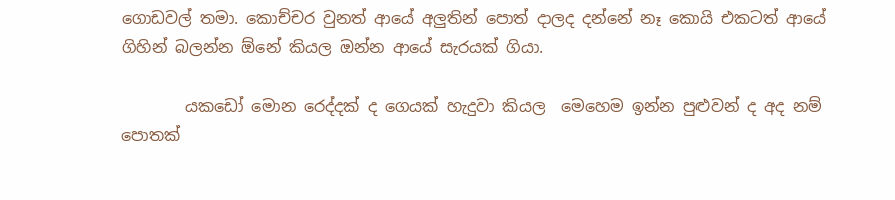ගොඩවල් තමා. කොච්චර වුනත් ආයේ අලුතින් පොත් දාලද දන්නේ නෑ කොයි එකටත් ආයේ ගිහින් බලන්න ඕනේ කියල ඔන්න ආයේ සැරයක් ගියා.

        යකඩෝ මොන රෙද්දක් ද ගෙයක් හැදුවා කියල  මෙහෙම ඉන්න පුළුවන් ද අද නම් පොතක්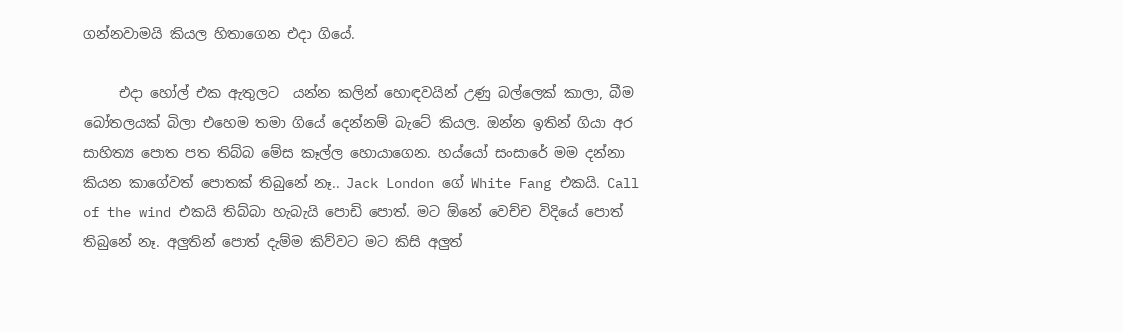ගන්නවාමයි කියල හිතාගෙන එදා ගියේ.

     එදා හෝල් එක ඇතුලට  යන්න කලින් හොඳවයින් උණු බල්ලෙක් කාලා, බීම බෝතලයක් බිලා එහෙම තමා ගියේ දෙන්නම් බැටේ කියල. ඔන්න ඉතින් ගියා අර සාහිත්‍ය පොත පත තිබ්බ මේස කෑල්ල හොයාගෙන. හය්යෝ සංසාරේ මම දන්නා කියන කාගේවත් පොතක් තිබුනේ නෑ.. Jack London ගේ White Fang එකයි. Call of the wind එකයි තිබ්බා හැබැයි පොඩි පොත්. මට ඕනේ වෙච්ච විදියේ පොත් තිබුනේ නෑ. අලුතින් පොත් දැම්ම කිව්වට මට කිසි අලුත්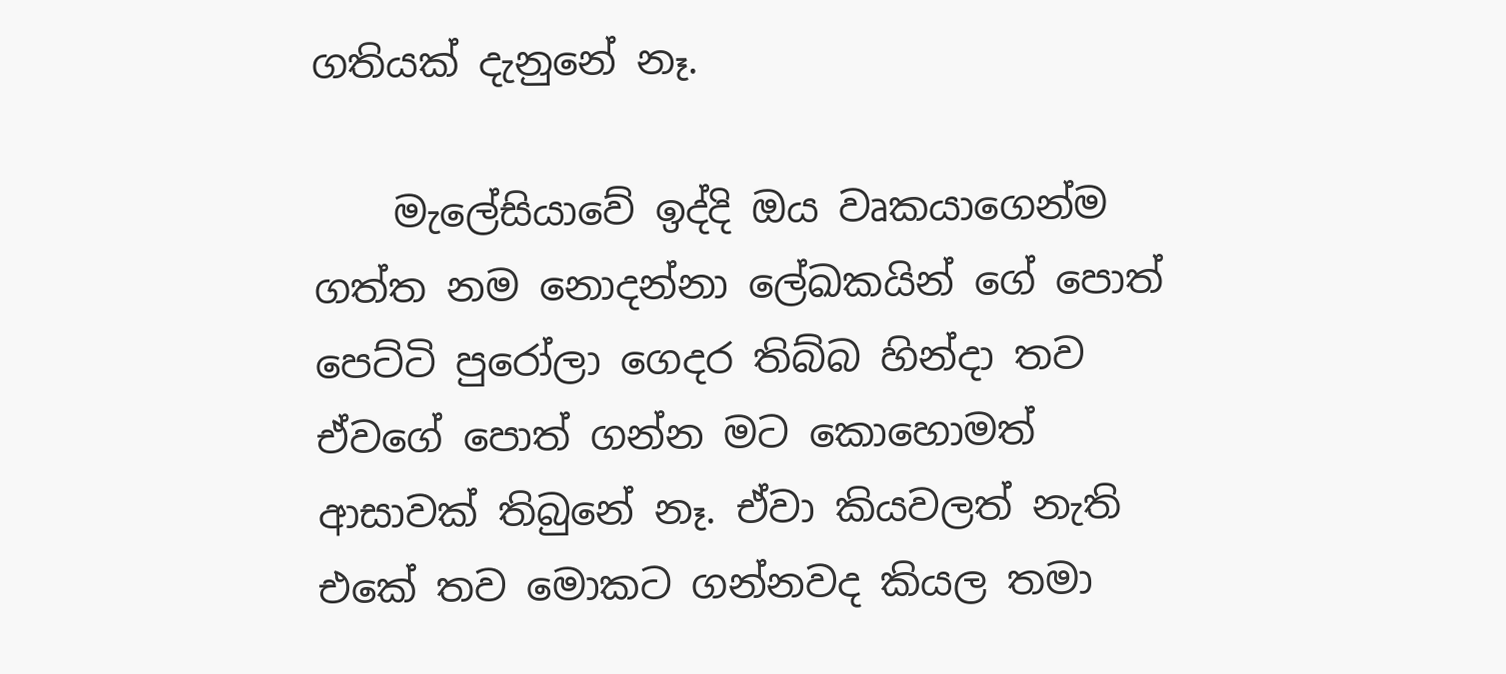ගතියක් දැනුනේ නෑ.

    මැලේසියාවේ ඉද්දි ඔය වෘකයාගෙන්ම ගත්ත නම නොදන්නා ලේඛකයින් ගේ පොත් පෙට්ටි පුරෝලා ගෙදර තිබ්බ හින්දා තව ඒවගේ පොත් ගන්න මට කොහොමත් ආසාවක් තිබුනේ නෑ. ඒවා කියවලත් නැති එකේ තව මොකට ගන්නවද කියල තමා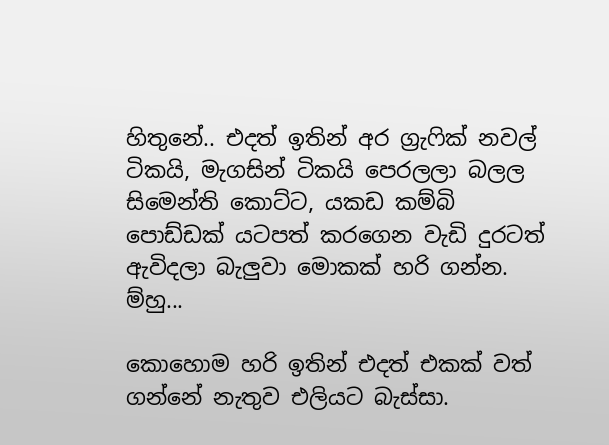හිතුනේ.. එදත් ඉතින් අර ග්‍රැෆික් නවල් ටිකයි, මැගසින් ටිකයි පෙරලලා බලල  සිමෙන්ති කොට්ට, යකඩ කම්බි පොඩ්ඩක් යටපත් කරගෙන වැඩි දුරටත් ඇවිදලා බැලුවා මොකක් හරි ගන්න. ම්හු...

කොහොම හරි ඉතින් එදත් එකක් වත් ගන්නේ නැතුව එලියට බැස්සා.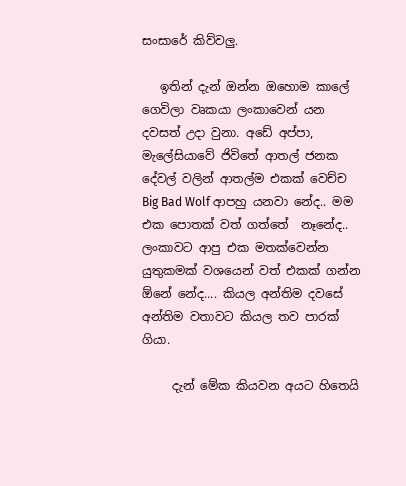සංසාරේ කිව්වලු.

   ඉතින් දැන් ඔන්න ඔහොම කාලේ ගෙවිලා වෘකයා ලංකාවෙන් යන දවසත් උදා වුනා. අඩේ අප්පා, මැලේසියාවේ ජිවිතේ ආතල් ජනක දේවල් වලින් ආතල්ම එකක් වෙච්ච Big Bad Wolf ආපහු යනවා නේද.. මම එක පොතක් වත් ගත්තේ  නෑනේද.. ලංකාවට ආපු එක මතක්වෙන්න යුතුකමක් වශයෙන් වත් එකක් ගන්න ඕනේ නේද.... කියල අන්තිම දවසේ අන්තිම වතාවට කියල තව පාරක් ගියා.

     දැන් මේක කියවන අයට හිතෙයි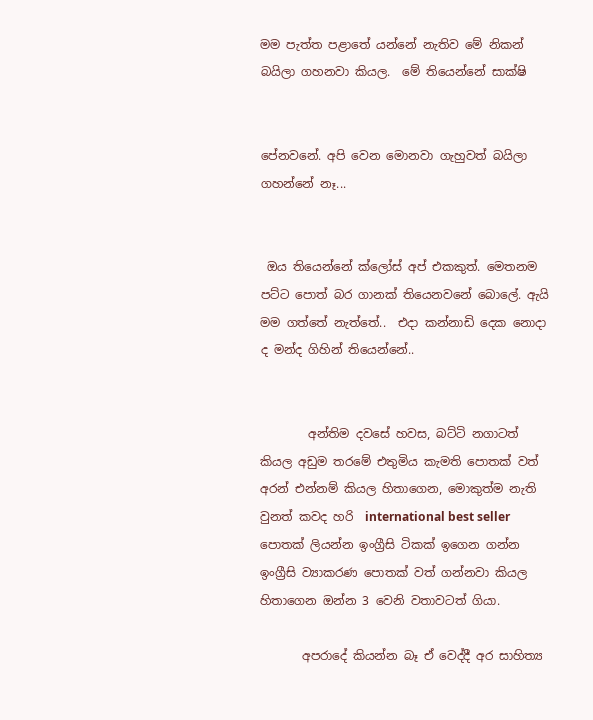මම පැත්ත පළාතේ යන්නේ නැතිව මේ නිකන් බයිලා ගහනවා කියල.  මේ තියෙන්නේ සාක්ෂි


පේනවනේ. අපි වෙන මොනවා ගැහුවත් බයිලා ගහන්නේ නෑ...


 ඔය තියෙන්නේ ක්ලෝස් අප් එකකුත්. මෙතනම පට්ට පොත් බර ගානක් තියෙනවනේ බොලේ. ඇයි මම ගත්තේ නැත්තේ..  එදා කන්නාඩි දෙක නොදා ද මන්ද ගිහින් තියෙන්නේ..


        අන්තිම දවසේ හවස, බට්ටි නගාටත් කියල අඩුම තරමේ එතුමිය කැමති පොතක් වත් අරන් එන්නම් කියල හිතාගෙන, මොකුත්ම නැති වුනත් කවද හරි  international best seller පොතක් ලියන්න ඉංග්‍රීසි ටිකක් ඉගෙන ගන්න ඉංග්‍රීසි ව්‍යාකරණ පොතක් වත් ගන්නවා කියල හිතාගෙන ඔන්න 3 වෙනි වතාවටත් ගියා.

       අපරාදේ කියන්න බෑ ඒ වෙද්දී අර සාහිත්‍ය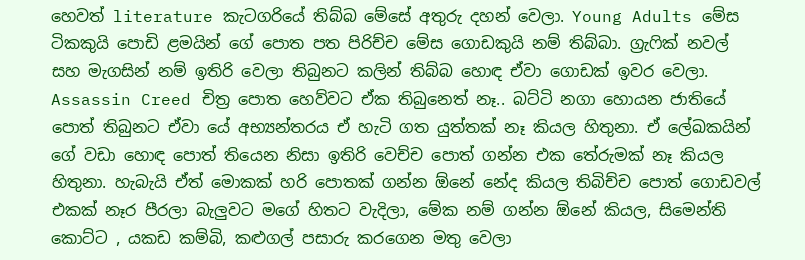හෙවත් literature කැටගරියේ තිබ්බ මේසේ අතුරු දහන් වෙලා. Young Adults මේස ටිකකුයි පොඩි ළමයින් ගේ පොත පත පිරිච්ච මේස ගොඩකුයි නම් තිබ්බා. ග්‍රැෆික් නවල් සහ මැගසින් නම් ඉතිරි වෙලා තිබුනට කලින් තිබ්බ හොඳ ඒවා ගොඩක් ඉවර වෙලා. Assassin Creed චිත්‍ර පොත හෙව්වට ඒක තිබුනෙත් නෑ.. බට්ටි නගා හොයන ජාතියේ පොත් තිබුනට ඒවා යේ අභ්‍යන්තරය ඒ හැටි ගත යුත්තක් නෑ කියල හිතුනා. ඒ ලේඛකයින් ගේ වඩා හොඳ පොත් තියෙන නිසා ඉතිරි වෙච්ච පොත් ගන්න එක තේරුමක් නෑ කියල හිතුනා. හැබැයි ඒත් මොකක් හරි පොතක් ගන්න ඕනේ නේද කියල තිබිච්ච පොත් ගොඩවල් එකක් නෑර පීරලා බැලුවට මගේ හිතට වැදිලා, මේක නම් ගන්න ඕනේ කියල, සිමෙන්ති කොට්ට , යකඩ කම්බි, කළුගල් පසාරු කරගෙන මතු වෙලා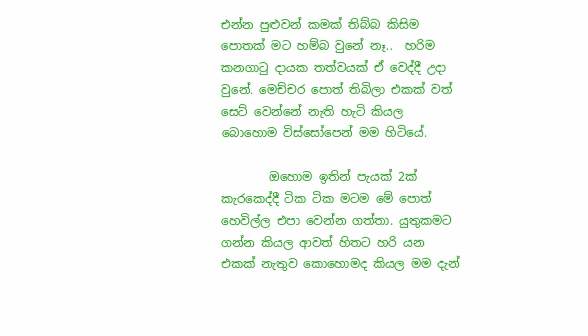එන්න පුළුවන් කමක් තිබ්බ කිසිම පොතක් මට හම්බ වුනේ නෑ..  හරිම කනගාටු දායක තත්වයක් ඒ වෙද්දී උදා වුනේ. මෙච්චර පොත් තිබිලා එකක් වත් සෙට් වෙන්නේ නැති හැටි කියල බොහොම විස්සෝපෙන් මම හිටියේ.

        ඔහොම ඉතින් පැයක් 2ක්  කැරකෙද්දී ටික ටික මටම මේ පොත් හෙවිල්ල එපා වෙන්න ගත්තා. යුතුකමට ගන්න කියල ආවත් හිතට හරි යන එකක් නැතුව කොහොමද කියල මම දැන්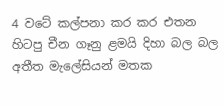4 වටේ කල්පනා කර කර එතන හිටපු චීන ගෑනු ළමයි දිහා බල බල අතීත මැලේසියන් මතක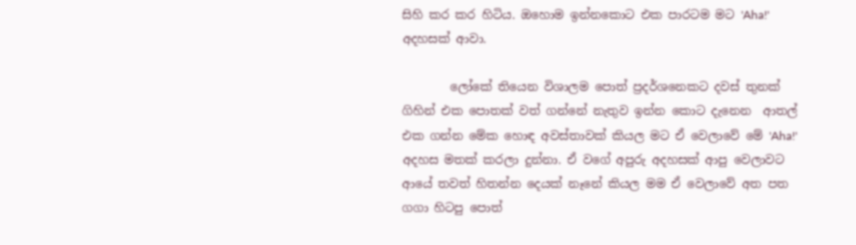සිහි කර කර හිටිය. ඔහොම ඉන්නකොට එක පාරටම මට 'Aha!' අදහසක් ආවා.

        ලෝකේ තියෙන විශාලම පොත් ප්‍රදර්ශනෙකට දවස් තුනක් ගිහින් එක පොතක් වත් ගන්නේ නැතුව ඉන්න කොට දැනෙන  ආතල් එක ගන්න මේක හොඳ අවස්තාවක් කියල මට ඒ වෙලාවේ මේ 'Aha!' අදහස මතක් කරලා දුන්නා. ඒ වගේ අපුරු අදහසක් ආපු වෙලාවට ආයේ තවත් හිතන්න දෙයක් නෑනේ කියල මම ඒ වෙලාවේ අත පත ගගා හිටපු පොත්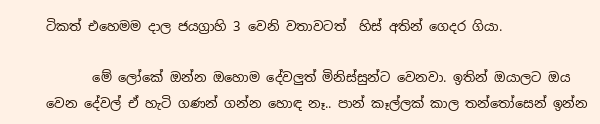ටිකත් එහෙමම දාල ජයග්‍රාහි 3 වෙනි වතාවටත්  හිස් අතින් ගෙදර ගියා.

       මේ ලෝකේ ඔන්න ඔහොම දේවලුත් මිනිස්සුන්ට වෙනවා. ඉතින් ඔයාලට ඔය වෙන දේවල් ඒ හැටි ගණන් ගන්න හොඳ නෑ.. පාන් කෑල්ලක් කාල තන්තෝසෙන් ඉන්න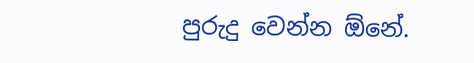පුරුදු වෙන්න ඕනේ.